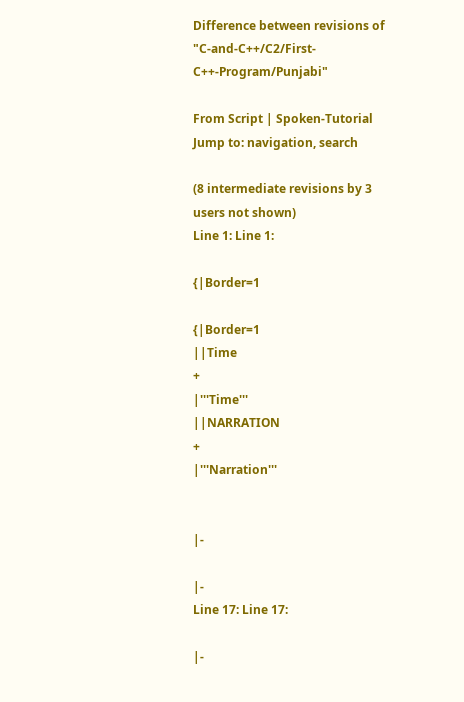Difference between revisions of "C-and-C++/C2/First-C++-Program/Punjabi"

From Script | Spoken-Tutorial
Jump to: navigation, search

(8 intermediate revisions by 3 users not shown)
Line 1: Line 1:

{|Border=1

{|Border=1
||Time
+
|'''Time'''
||NARRATION
+
|'''Narration'''


|-

|-
Line 17: Line 17:

|-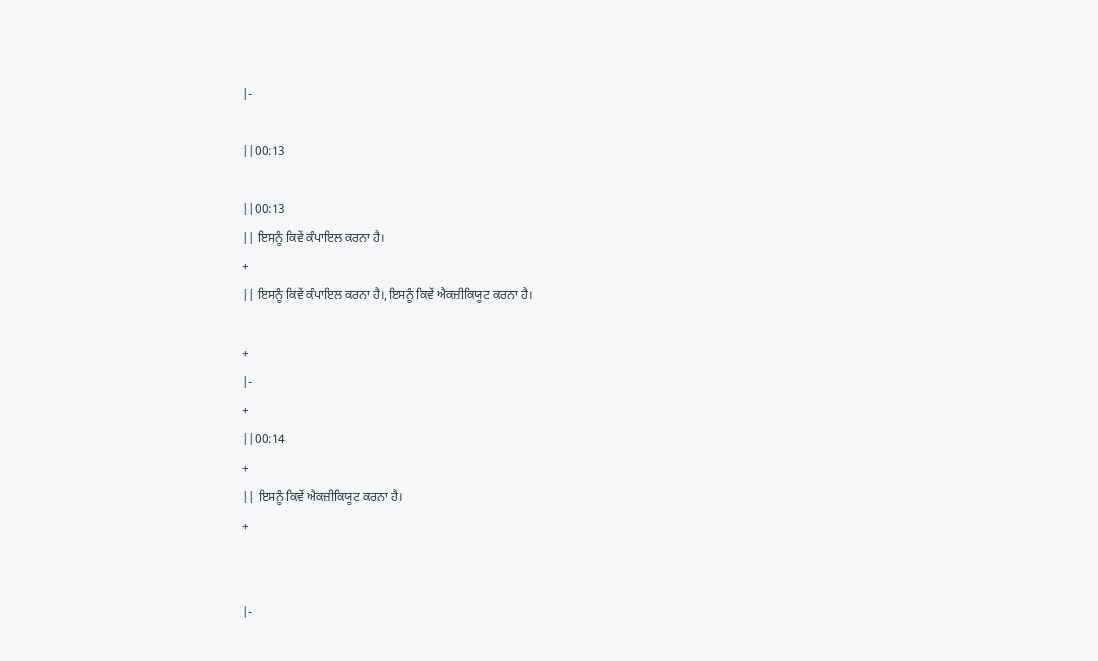|-

||00:13

||00:13
|| ਇਸਨੂੰ ਕਿਵੇਂ ਕੰਪਾਇਲ ਕਰਨਾ ਹੈ।
+
|| ਇਸਨੂੰ ਕਿਵੇਂ ਕੰਪਾਇਲ ਕਰਨਾ ਹੈ।,ਇਸਨੂੰ ਕਿਵੇਂ ਐਕਜ਼ੀਕਿਯੂਟ ਕਰਨਾ ਹੈ।

+
|-
+
||00:14
+
|| ਇਸਨੂੰ ਕਿਵੇਂ ਐਕਜ਼ੀਕਿਯੂਟ ਕਰਨਾ ਹੈ।
+


|-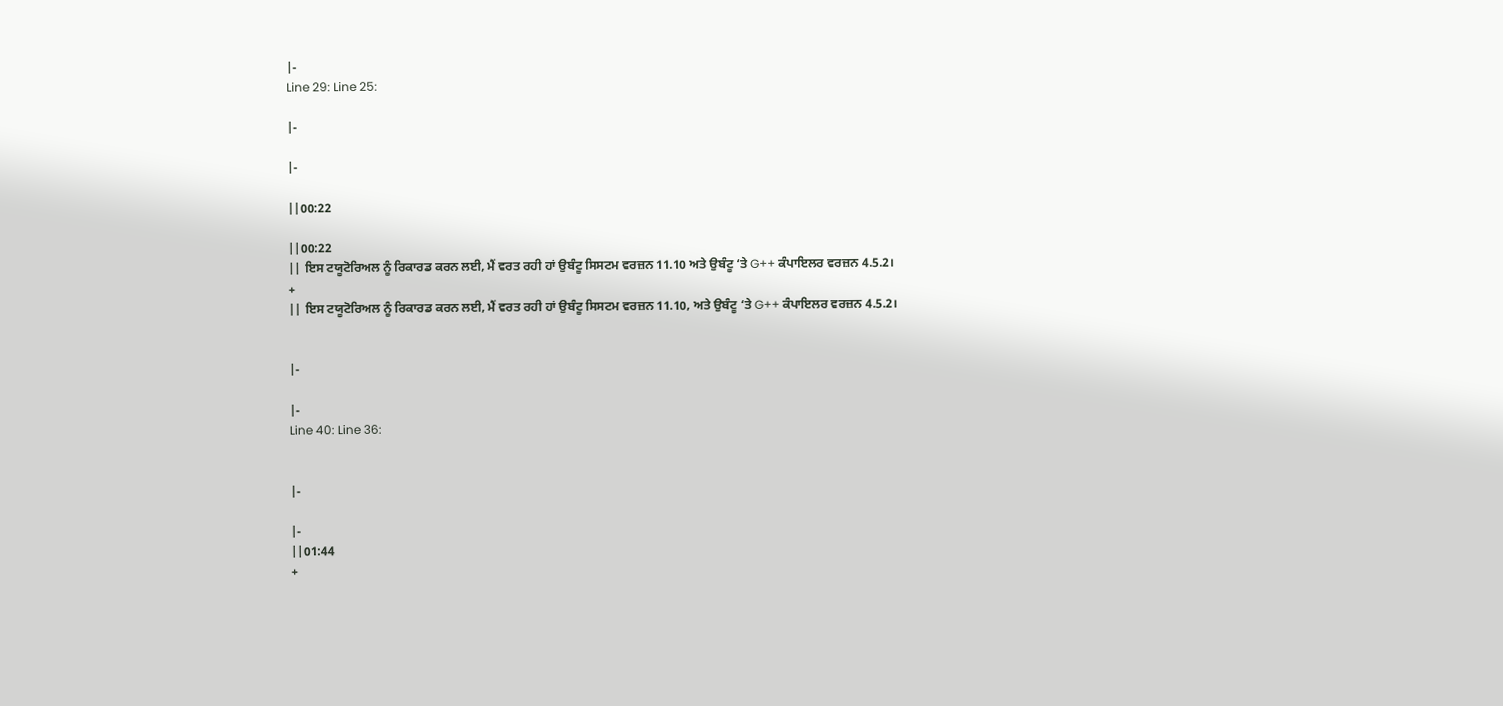|-
Line 29: Line 25:

|-

|-

||00:22

||00:22
|| ਇਸ ਟਯੂਟੋਰਿਅਲ ਨੂੰ ਰਿਕਾਰਡ ਕਰਨ ਲਈ, ਮੈਂ ਵਰਤ ਰਹੀ ਹਾਂ ਉਬੰਟੂ ਸਿਸਟਮ ਵਰਜ਼ਨ 11.10 ਅਤੇ ਉਬੰਟੂ ‘ਤੇ G++ ਕੰਪਾਇਲਰ ਵਰਜ਼ਨ 4.5.2।
+
|| ਇਸ ਟਯੂਟੋਰਿਅਲ ਨੂੰ ਰਿਕਾਰਡ ਕਰਨ ਲਈ, ਮੈਂ ਵਰਤ ਰਹੀ ਹਾਂ ਉਬੰਟੂ ਸਿਸਟਮ ਵਰਜ਼ਨ 11.10, ਅਤੇ ਉਬੰਟੂ ‘ਤੇ G++ ਕੰਪਾਇਲਰ ਵਰਜ਼ਨ 4.5.2।


|-

|-
Line 40: Line 36:


|-

|-
||01:44
+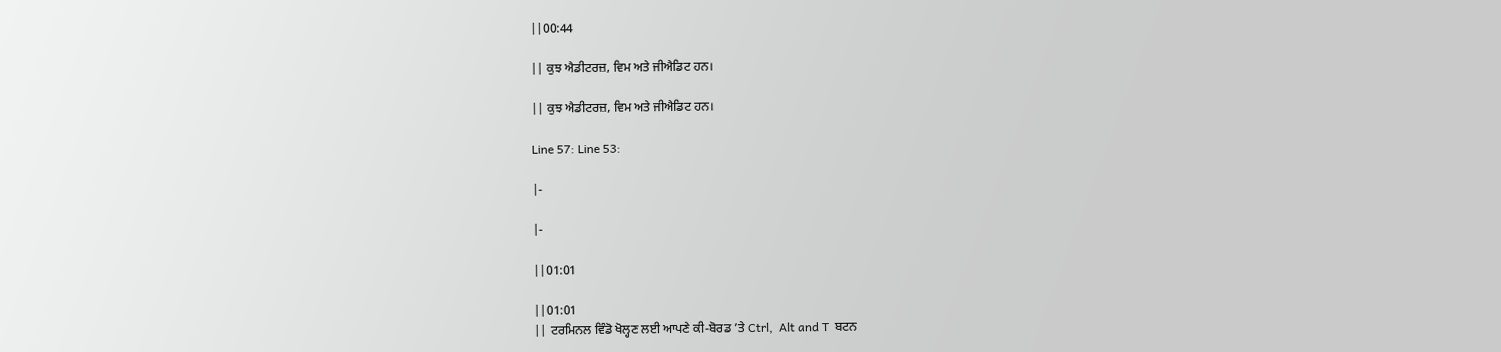||00:44

|| ਕੁਝ ਐਡੀਟਰਜ਼, ਵਿਮ ਅਤੇ ਜੀਐਡਿਟ ਹਨ।

|| ਕੁਝ ਐਡੀਟਰਜ਼, ਵਿਮ ਅਤੇ ਜੀਐਡਿਟ ਹਨ।

Line 57: Line 53:

|-

|-

||01:01

||01:01
|| ਟਰਮਿਨਲ ਵਿੰਡੋ ਖੋਲ੍ਹਣ ਲਈ ਆਪਣੇ ਕੀ-ਬੋਰਡ ’ਤੇ Ctrl,  Alt and T  ਬਟਨ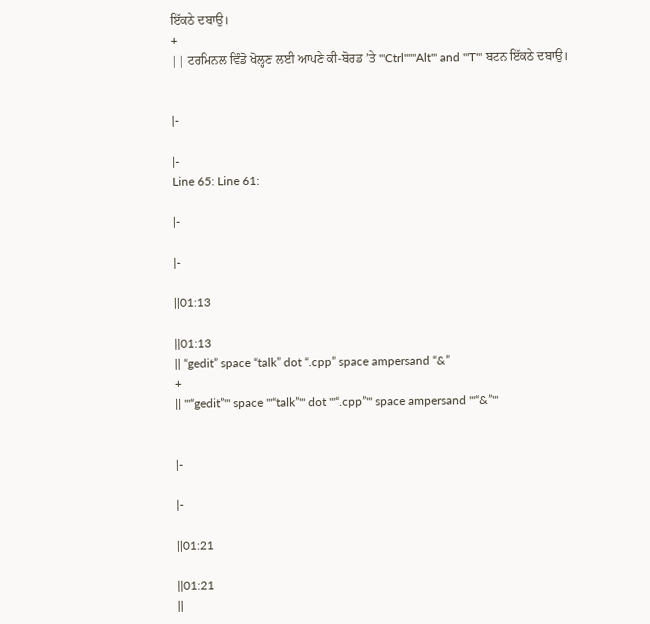ਇੱਕਠੇ ਦਬਾਉ।
+
|| ਟਰਮਿਨਲ ਵਿੰਡੋ ਖੋਲ੍ਹਣ ਲਈ ਆਪਣੇ ਕੀ-ਬੋਰਡ ’ਤੇ '''Ctrl''''''Alt''' and '''T''' ਬਟਨ ਇੱਕਠੇ ਦਬਾਉ।


|-

|-
Line 65: Line 61:

|-

|-

||01:13

||01:13
|| “gedit” space “talk” dot “.cpp” space ampersand “&”
+
|| '''“gedit”''' space '''“talk”''' dot '''“.cpp”''' space ampersand '''“&”'''


|-

|-

||01:21

||01:21
||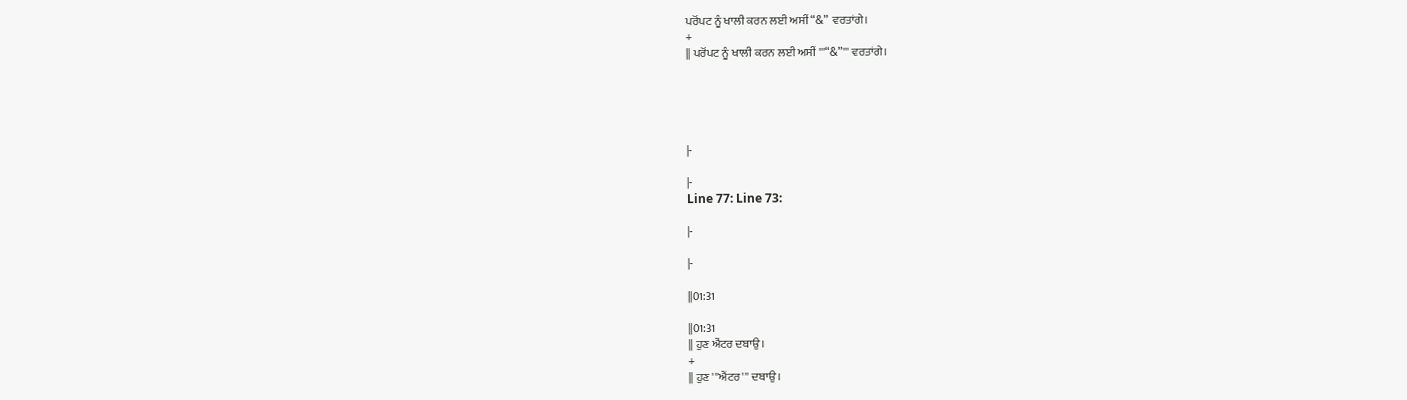ਪਰੋਂਪਟ ਨੂੰ ਖਾਲੀ ਕਰਨ ਲਈ ਅਸੀਂ “&”  ਵਰਤਾਂਗੇ।
+
|| ਪਰੋਂਪਟ ਨੂੰ ਖਾਲੀ ਕਰਨ ਲਈ ਅਸੀਂ '''“&”''' ਵਰਤਾਂਗੇ।





|-

|-
Line 77: Line 73:

|-

|-

||01:31

||01:31
|| ਹੁਣ ਐਂਟਰ ਦਬਾਉ।
+
|| ਹੁਣ '''ਐਂਟਰ''' ਦਬਾਉ।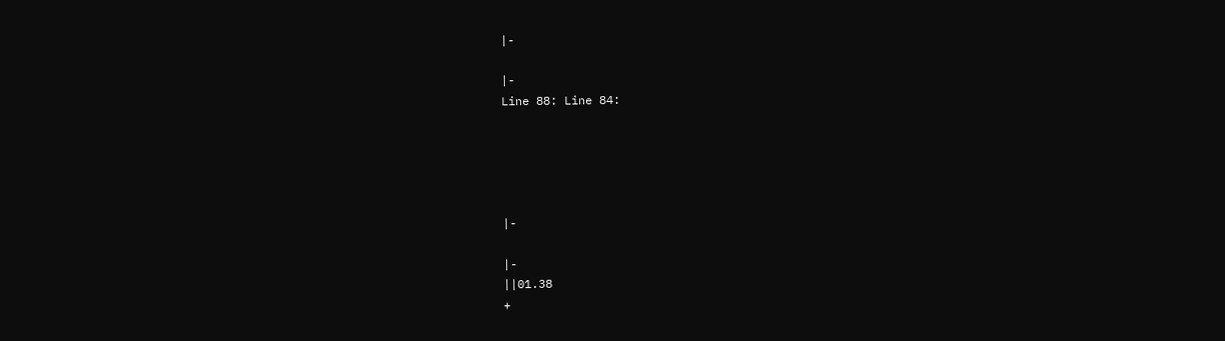|-

|-
Line 88: Line 84:





|-

|-
||01.38
+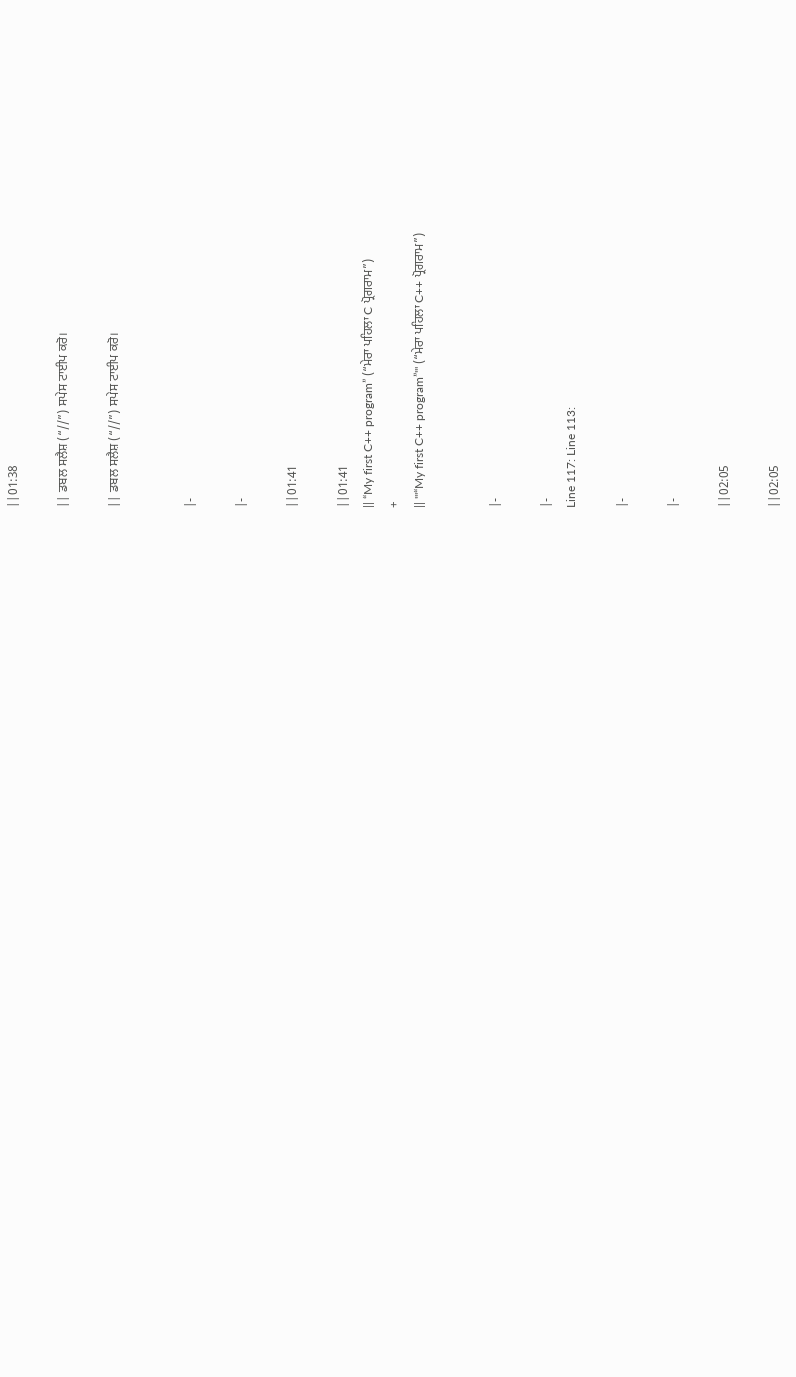||01:38

|| ਡਬਲ ਸਲੈਸ਼ (“//”) ਸਪੇਸ ਟਾਈਪ ਕਰੋ।

|| ਡਬਲ ਸਲੈਸ਼ (“//”) ਸਪੇਸ ਟਾਈਪ ਕਰੋ।


|-

|-

||01:41

||01:41
|| “My first C++ program” (“ਮੇਰਾ ਪਹਿਲਾ C ਪ੍ਰੋਗਰਾਮ”)
+
|| '''“My first C++ program”''' (“ਮੇਰਾ ਪਹਿਲਾ C++ ਪ੍ਰੋਗਰਾਮ”)


|-

|-
Line 117: Line 113:

|-

|-

||02:05

||02:05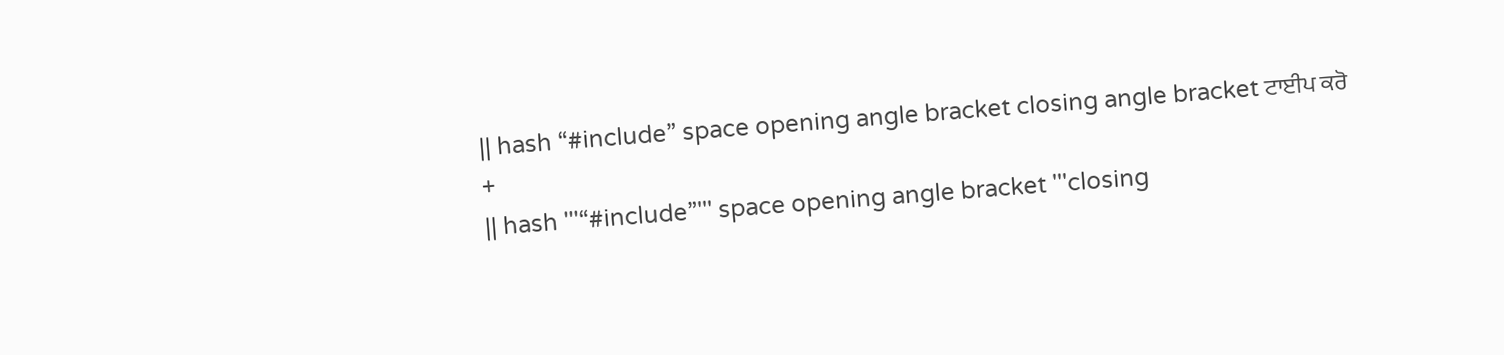|| hash “#include” space opening angle bracket closing angle bracket ਟਾਈਪ ਕਰੋ
+
|| hash '''“#include”''' space opening angle bracket '''closing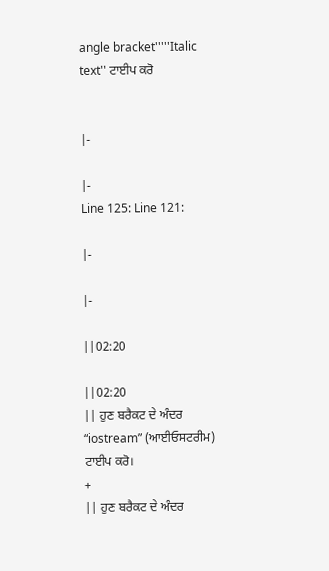angle bracket'''''Italic text'' ਟਾਈਪ ਕਰੋ


|-

|-
Line 125: Line 121:

|-

|-

||02:20

||02:20
|| ਹੁਣ ਬਰੈਕਟ ਦੇ ਅੰਦਰ “iostream” (ਆਈਓਸਟਰੀਮ) ਟਾਈਪ ਕਰੋ।
+
|| ਹੁਣ ਬਰੈਕਟ ਦੇ ਅੰਦਰ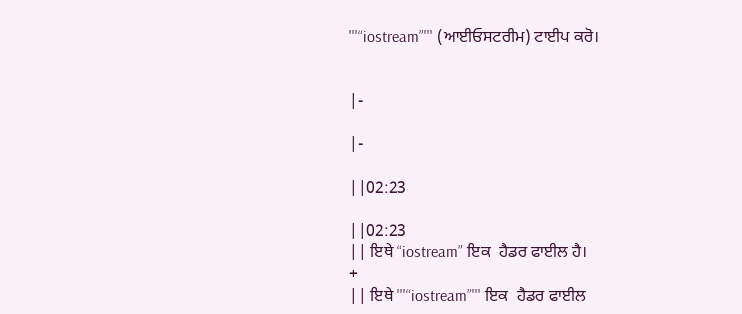'''“iostream”''' (ਆਈਓਸਟਰੀਮ) ਟਾਈਪ ਕਰੋ।


|-

|-

||02:23

||02:23
|| ਇਥੇ “iostream” ਇਕ  ਹੈਡਰ ਫਾਈਲ ਹੈ।
+
|| ਇਥੇ '''“iostream”''' ਇਕ  ਹੈਡਰ ਫਾਈਲ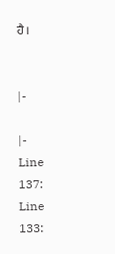ਹੈ।


|-

|-
Line 137: Line 133: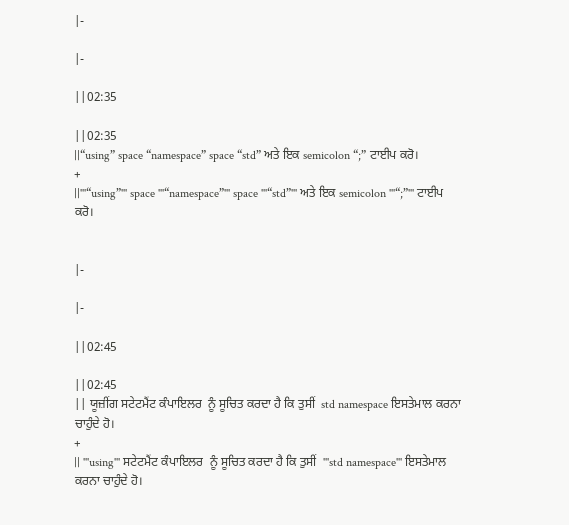|-

|-

||02:35

||02:35
||“using” space “namespace” space “std” ਅਤੇ ਇਕ semicolon “;” ਟਾਈਪ ਕਰੋ।
+
||'''“using”''' space '''“namespace”''' space '''“std”''' ਅਤੇ ਇਕ semicolon '''“;”''' ਟਾਈਪ ਕਰੋ।


|-

|-

||02:45

||02:45
|| ਯੂਜ਼ੀਂਗ ਸਟੇਟਮੈਂਟ ਕੰਪਾਇਲਰ  ਨੂੰ ਸੂਚਿਤ ਕਰਦਾ ਹੈ ਕਿ ਤੁਸੀਂ  std namespace ਇਸਤੇਮਾਲ ਕਰਨਾ ਚਾਹੁੰਦੇ ਹੋ।
+
|| '''using''' ਸਟੇਟਮੈਂਟ ਕੰਪਾਇਲਰ  ਨੂੰ ਸੂਚਿਤ ਕਰਦਾ ਹੈ ਕਿ ਤੁਸੀਂ  '''std namespace''' ਇਸਤੇਮਾਲ ਕਰਨਾ ਚਾਹੁੰਦੇ ਹੋ।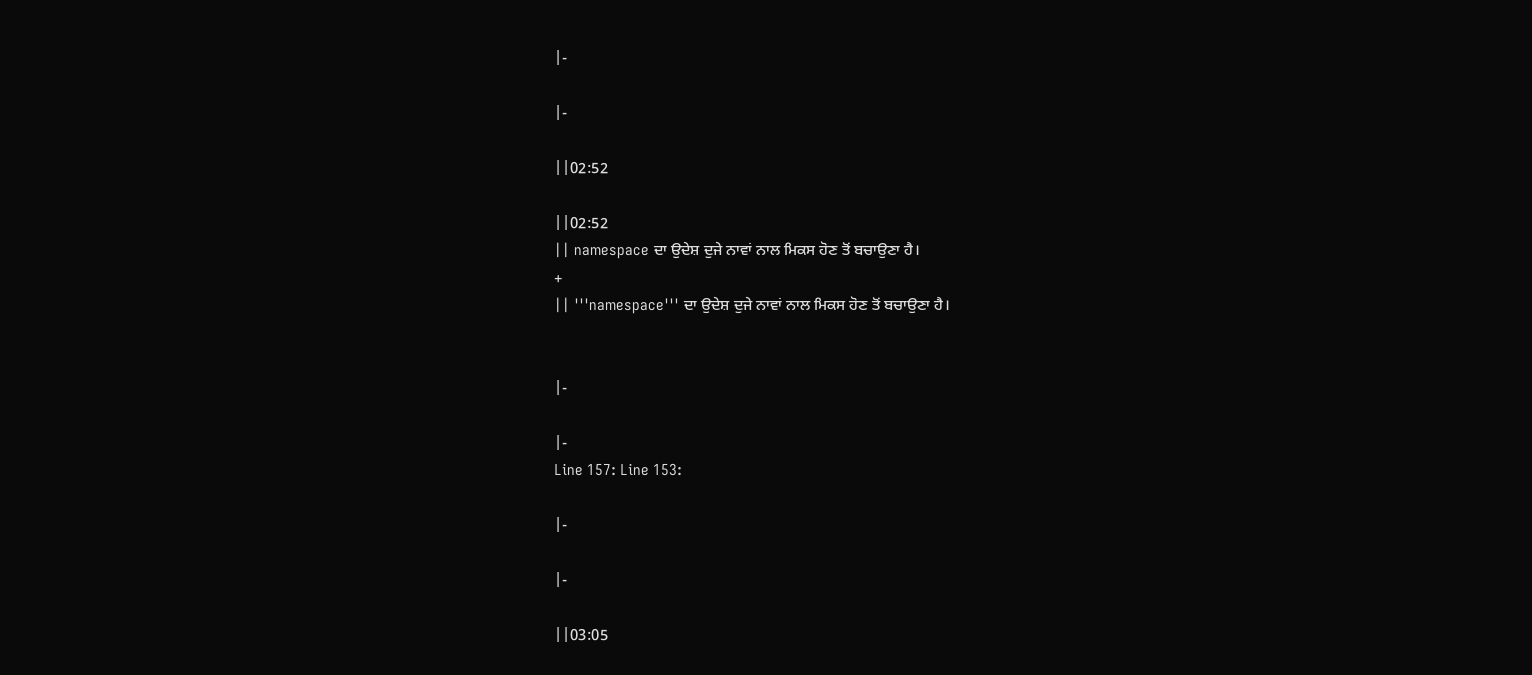|-

|-

||02:52

||02:52
|| namespace ਦਾ ਉਦੇਸ਼ ਦੁਜੇ ਨਾਵਾਂ ਨਾਲ ਮਿਕਸ ਹੋਣ ਤੋਂ ਬਚਾਉਣਾ ਹੈ।
+
|| '''namespace''' ਦਾ ਉਦੇਸ਼ ਦੁਜੇ ਨਾਵਾਂ ਨਾਲ ਮਿਕਸ ਹੋਣ ਤੋਂ ਬਚਾਉਣਾ ਹੈ।


|-

|-
Line 157: Line 153:

|-

|-

||03:05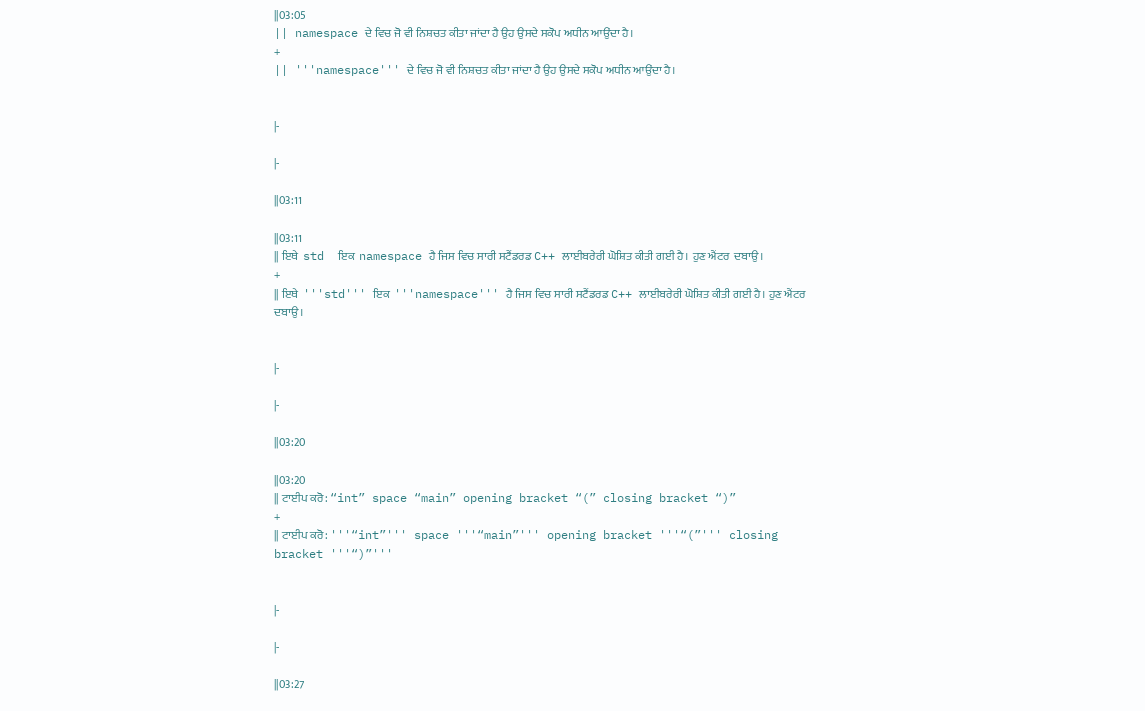||03:05
|| namespace ਦੇ ਵਿਚ ਜੋ ਵੀ ਨਿਸ਼ਚਤ ਕੀਤਾ ਜਾਂਦਾ ਹੈ ਉਹ ਉਸਦੇ ਸਕੋਪ ਅਧੀਨ ਆਉਂਦਾ ਹੈ।
+
|| '''namespace''' ਦੇ ਵਿਚ ਜੋ ਵੀ ਨਿਸ਼ਚਤ ਕੀਤਾ ਜਾਂਦਾ ਹੈ ਉਹ ਉਸਦੇ ਸਕੋਪ ਅਧੀਨ ਆਉਂਦਾ ਹੈ।


|-

|-

||03:11

||03:11
|| ਇਥੇ  std  ਇਕ  namespace ਹੈ ਜਿਸ ਵਿਚ ਸਾਰੀ ਸਟੈਂਡਰਡ C++ ਲਾਈਬਰੇਰੀ ਘੋਸ਼ਿਤ ਕੀਤੀ ਗਈ ਹੈ। ਹੁਣ ਐਂਟਰ  ਦਬਾਉ।
+
|| ਇਥੇ  '''std''' ਇਕ  '''namespace''' ਹੈ ਜਿਸ ਵਿਚ ਸਾਰੀ ਸਟੈਂਡਰਡ C++ ਲਾਈਬਰੇਰੀ ਘੋਸ਼ਿਤ ਕੀਤੀ ਗਈ ਹੈ। ਹੁਣ ਐਂਟਰ  ਦਬਾਉ।


|-

|-

||03:20

||03:20
|| ਟਾਈਪ ਕਰੋ: “int” space “main” opening bracket “(” closing bracket “)”
+
|| ਟਾਈਪ ਕਰੋ: '''“int”''' space '''“main”''' opening bracket '''“(”''' closing bracket '''“)”'''


|-

|-

||03:27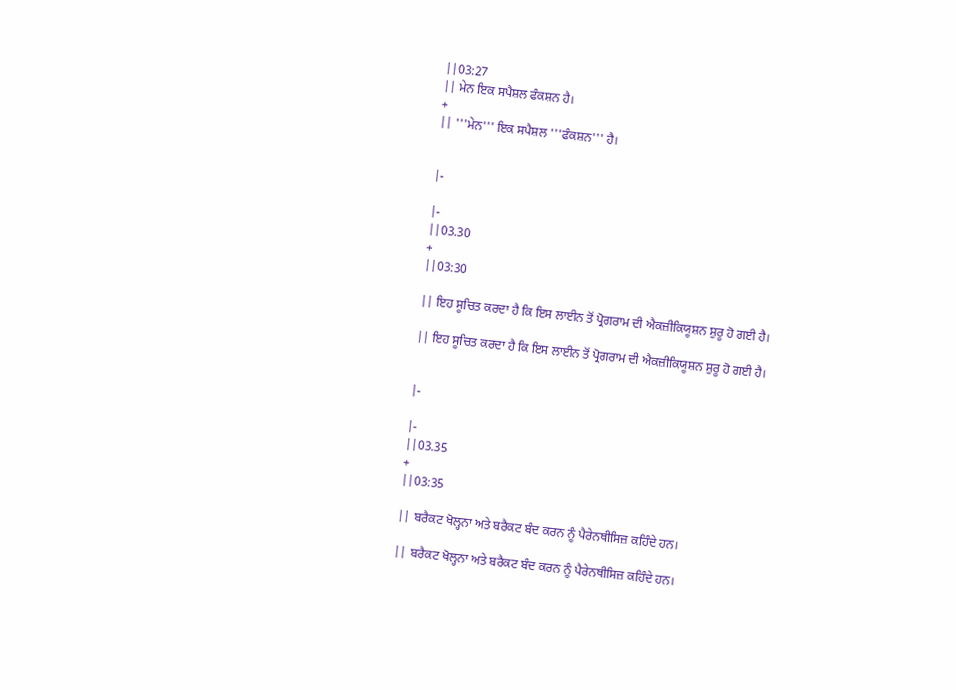||03:27
|| ਮੇਨ ਇਕ ਸਪੈਸ਼ਲ ਫੰਕਸ਼ਨ ਹੈ।
+
|| '''ਮੇਨ''' ਇਕ ਸਪੈਸ਼ਲ '''ਫੰਕਸ਼ਨ''' ਹੈ।


|-

|-
||03.30
+
||03:30

|| ਇਹ ਸੂਚਿਤ ਕਰਦਾ ਹੈ ਕਿ ਇਸ ਲਾਈਨ ਤੋਂ ਪ੍ਰੋਗਰਾਮ ਦੀ ਐਕਜ਼ੀਕਿਯੂਸ਼ਨ ਸ਼ੁਰੂ ਹੋ ਗਈ ਹੈ।

|| ਇਹ ਸੂਚਿਤ ਕਰਦਾ ਹੈ ਕਿ ਇਸ ਲਾਈਨ ਤੋਂ ਪ੍ਰੋਗਰਾਮ ਦੀ ਐਕਜ਼ੀਕਿਯੂਸ਼ਨ ਸ਼ੁਰੂ ਹੋ ਗਈ ਹੈ।


|-

|-
||03.35
+
||03:35

|| ਬਰੈਕਟ ਖੋਲ੍ਹਨਾ ਅਤੇ ਬਰੈਕਟ ਬੰਦ ਕਰਨ ਨੂੰ ਪੈਰੇਨਥੀਸਿਜ਼ ਕਹਿੰਦੇ ਹਨ।

|| ਬਰੈਕਟ ਖੋਲ੍ਹਨਾ ਅਤੇ ਬਰੈਕਟ ਬੰਦ ਕਰਨ ਨੂੰ ਪੈਰੇਨਥੀਸਿਜ਼ ਕਹਿੰਦੇ ਹਨ।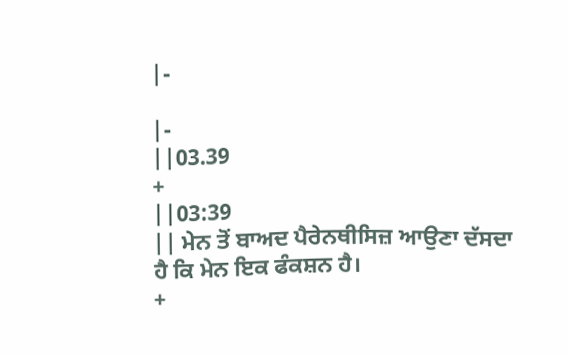|-

|-
||03.39
+
||03:39
|| ਮੇਨ ਤੋਂ ਬਾਅਦ ਪੈਰੇਨਥੀਸਿਜ਼ ਆਉਣਾ ਦੱਸਦਾ ਹੈ ਕਿ ਮੇਨ ਇਕ ਫੰਕਸ਼ਨ ਹੈ।
+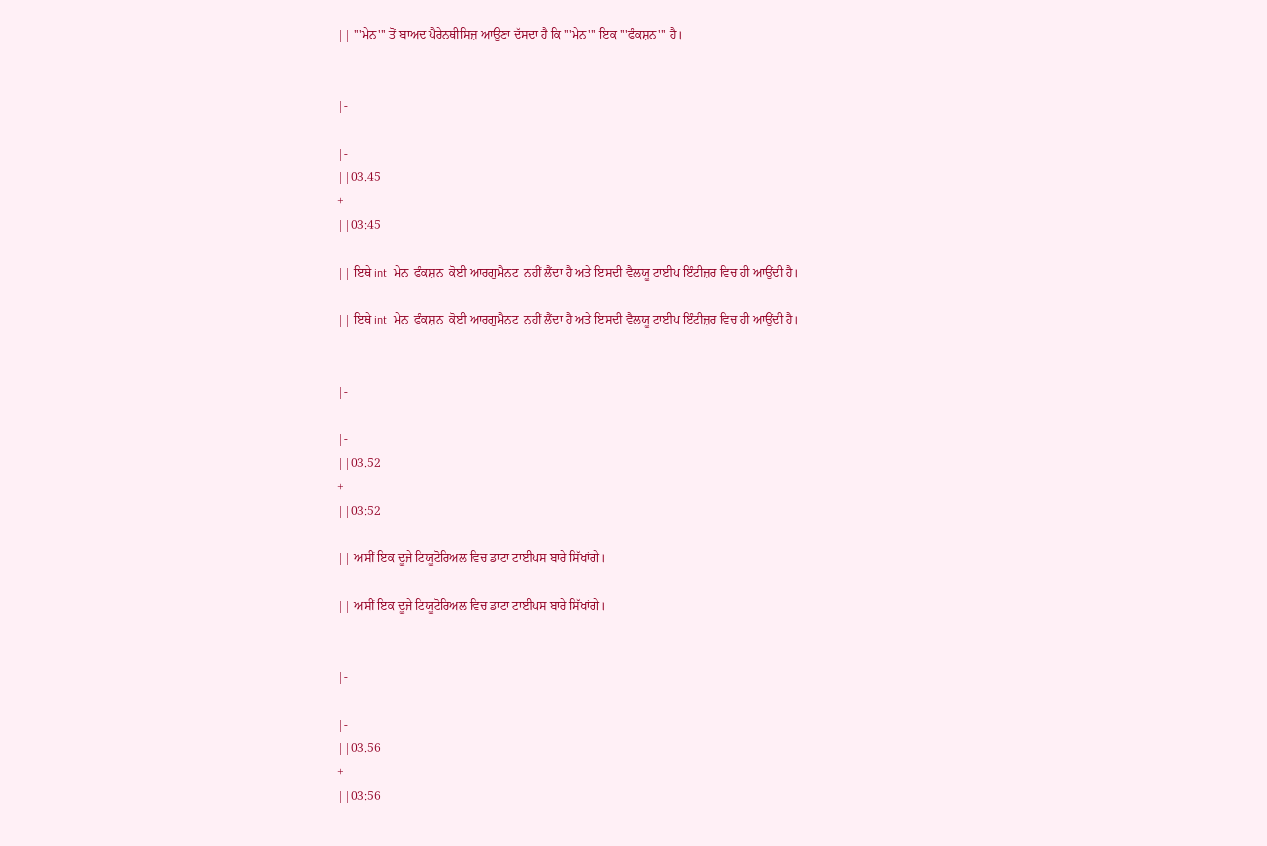|| '''ਮੇਨ''' ਤੋਂ ਬਾਅਦ ਪੈਰੇਨਥੀਸਿਜ਼ ਆਉਣਾ ਦੱਸਦਾ ਹੈ ਕਿ '''ਮੇਨ''' ਇਕ '''ਫੰਕਸ਼ਨ''' ਹੈ।


|-

|-
||03.45
+
||03:45

|| ਇਥੇ int  ਮੇਨ  ਫੰਕਸ਼ਨ  ਕੋਈ ਆਰਗੁਮੈਨਟ  ਨਹੀਂ ਲੈਂਦਾ ਹੈ ਅਤੇ ਇਸਦੀ ਵੈਲਯੂ ਟਾਈਪ ਇੰਟੀਜ਼ਰ ਵਿਚ ਹੀ ਆਉਂਦੀ ਹੈ।

|| ਇਥੇ int  ਮੇਨ  ਫੰਕਸ਼ਨ  ਕੋਈ ਆਰਗੁਮੈਨਟ  ਨਹੀਂ ਲੈਂਦਾ ਹੈ ਅਤੇ ਇਸਦੀ ਵੈਲਯੂ ਟਾਈਪ ਇੰਟੀਜ਼ਰ ਵਿਚ ਹੀ ਆਉਂਦੀ ਹੈ।


|-

|-
||03.52
+
||03:52

|| ਅਸੀਂ ਇਕ ਦੂਜੇ ਟਿਯੂਟੋਰਿਅਲ ਵਿਚ ਡਾਟਾ ਟਾਈਪਸ ਬਾਰੇ ਸਿੱਖਾਂਗੇ।

|| ਅਸੀਂ ਇਕ ਦੂਜੇ ਟਿਯੂਟੋਰਿਅਲ ਵਿਚ ਡਾਟਾ ਟਾਈਪਸ ਬਾਰੇ ਸਿੱਖਾਂਗੇ।


|-

|-
||03.56
+
||03:56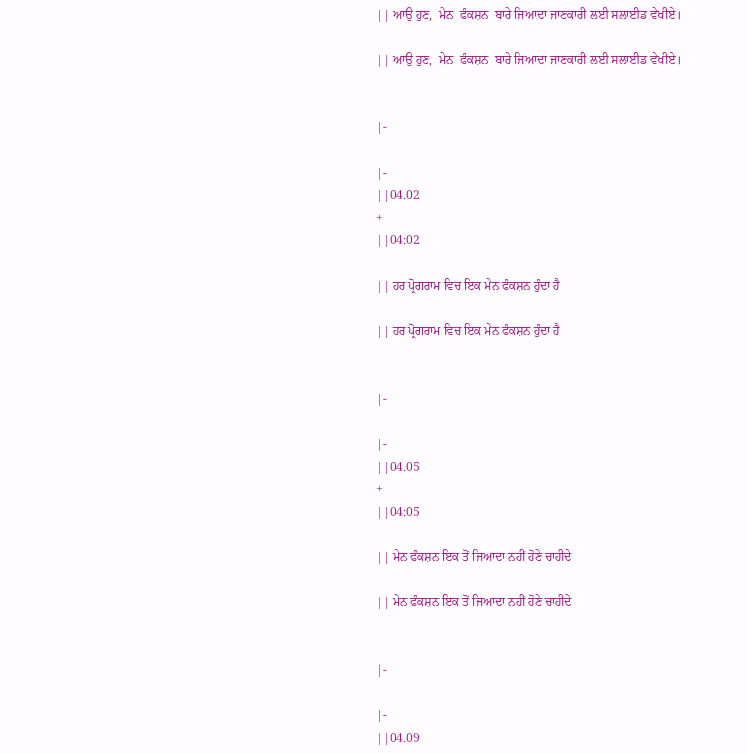|| ਆਉ ਹੁਣ,  ਮੇਨ  ਫੰਕਸ਼ਨ  ਬਾਰੇ ਜਿਆਦਾ ਜਾਣਕਾਰੀ ਲਈ ਸਲਾਈਡ ਵੇਖੀਏ।

|| ਆਉ ਹੁਣ,  ਮੇਨ  ਫੰਕਸ਼ਨ  ਬਾਰੇ ਜਿਆਦਾ ਜਾਣਕਾਰੀ ਲਈ ਸਲਾਈਡ ਵੇਖੀਏ।


|-

|-
||04.02
+
||04:02

|| ਹਰ ਪ੍ਰੋਗਰਾਮ ਵਿਚ ਇਕ ਮੇਨ ਫੰਕਸ਼ਨ ਹੁੰਦਾ ਹੈ

|| ਹਰ ਪ੍ਰੋਗਰਾਮ ਵਿਚ ਇਕ ਮੇਨ ਫੰਕਸ਼ਨ ਹੁੰਦਾ ਹੈ


|-

|-
||04.05
+
||04:05

|| ਮੇਨ ਫੰਕਸ਼ਨ ਇਕ ਤੋਂ ਜਿਆਦਾ ਨਹੀਂ ਹੋਣੇ ਚਾਹੀਦੇ

|| ਮੇਨ ਫੰਕਸ਼ਨ ਇਕ ਤੋਂ ਜਿਆਦਾ ਨਹੀਂ ਹੋਣੇ ਚਾਹੀਦੇ


|-

|-
||04.09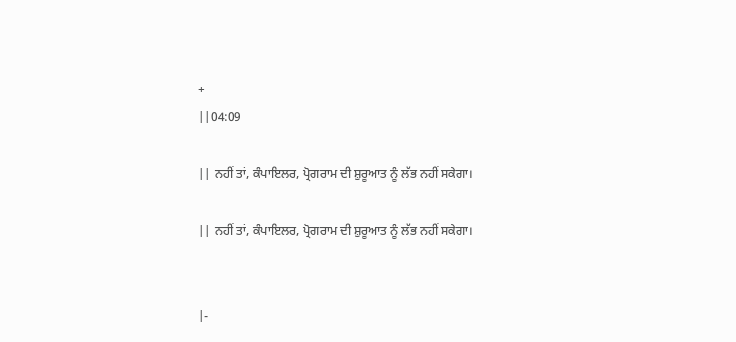+
||04:09

|| ਨਹੀਂ ਤਾਂ, ਕੰਪਾਇਲਰ, ਪ੍ਰੋਗਰਾਮ ਦੀ ਸ਼ੁਰੂਆਤ ਨੂੰ ਲੱਭ ਨਹੀਂ ਸਕੇਗਾ।

|| ਨਹੀਂ ਤਾਂ, ਕੰਪਾਇਲਰ, ਪ੍ਰੋਗਰਾਮ ਦੀ ਸ਼ੁਰੂਆਤ ਨੂੰ ਲੱਭ ਨਹੀਂ ਸਕੇਗਾ।


|-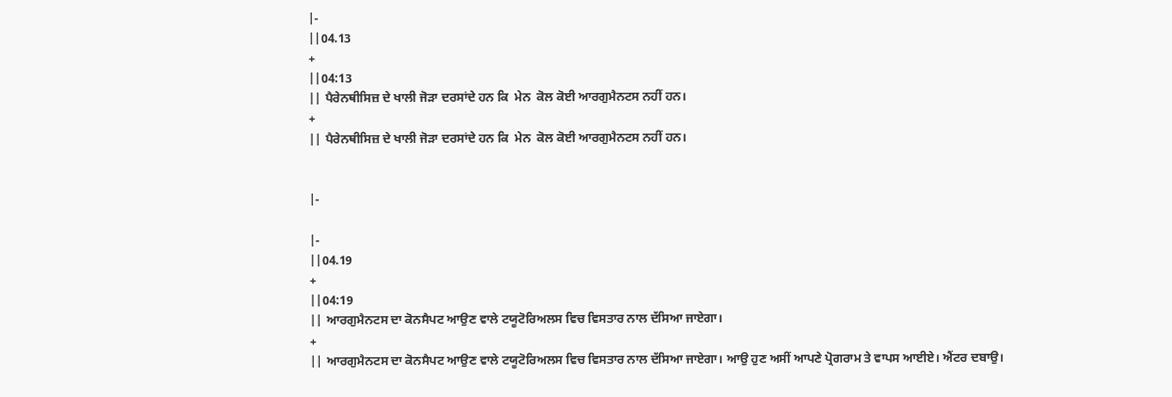|-
||04.13
+
||04:13
|| ਪੈਰੇਨਥੀਸਿਜ਼ ਦੇ ਖਾਲੀ ਜੋੜਾ ਦਰਸਾਂਦੇ ਹਨ ਕਿ  ਮੇਨ  ਕੋਲ ਕੋਈ ਆਰਗੁਮੈਨਟਸ ਨਹੀਂ ਹਨ।
+
|| ਪੈਰੇਨਥੀਸਿਜ਼ ਦੇ ਖਾਲੀ ਜੋੜਾ ਦਰਸਾਂਦੇ ਹਨ ਕਿ  ਮੇਨ  ਕੋਲ ਕੋਈ ਆਰਗੁਮੈਨਟਸ ਨਹੀਂ ਹਨ।


|-

|-
||04.19
+
||04:19
|| ਆਰਗੁਮੈਨਟਸ ਦਾ ਕੋਨਸੈਪਟ ਆਉਣ ਵਾਲੇ ਟਯੂਟੋਰਿਅਲਸ ਵਿਚ ਵਿਸਤਾਰ ਨਾਲ ਦੱਸਿਆ ਜਾਏਗਾ।
+
|| ਆਰਗੁਮੈਨਟਸ ਦਾ ਕੋਨਸੈਪਟ ਆਉਣ ਵਾਲੇ ਟਯੂਟੋਰਿਅਲਸ ਵਿਚ ਵਿਸਤਾਰ ਨਾਲ ਦੱਸਿਆ ਜਾਏਗਾ। ਆਉ ਹੁਣ ਅਸੀਂ ਆਪਣੇ ਪ੍ਰੋਗਰਾਮ ਤੇ ਵਾਪਸ ਆਈਏ। ਐਂਟਰ ਦਬਾਉ।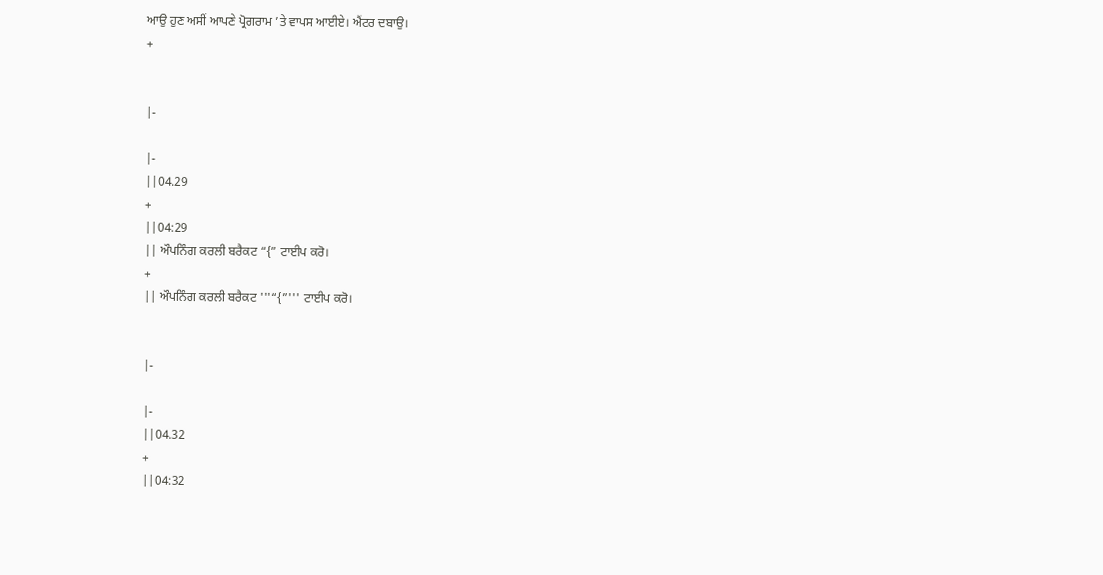ਆਉ ਹੁਣ ਅਸੀਂ ਆਪਣੇ ਪ੍ਰੋਗਰਾਮ ’ਤੇ ਵਾਪਸ ਆਈਏ। ਐਂਟਰ ਦਬਾਉ।
+


|-

|-
||04.29
+
||04:29
|| ਔਪਨਿੰਗ ਕਰਲੀ ਬਰੈਕਟ “{” ਟਾਈਪ ਕਰੋ।
+
|| ਔਪਨਿੰਗ ਕਰਲੀ ਬਰੈਕਟ '''“{”''' ਟਾਈਪ ਕਰੋ।


|-

|-
||04.32
+
||04:32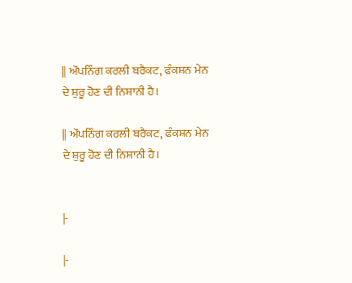|| ਔਪਨਿੰਗ ਕਰਲੀ ਬਰੈਕਟ, ਫੰਕਸ਼ਨ ਮੇਨ ਦੇ ਸ਼ੁਰੂ ਹੋਣ ਦੀ ਨਿਸ਼ਾਨੀ ਹੈ।

|| ਔਪਨਿੰਗ ਕਰਲੀ ਬਰੈਕਟ, ਫੰਕਸ਼ਨ ਮੇਨ ਦੇ ਸ਼ੁਰੂ ਹੋਣ ਦੀ ਨਿਸ਼ਾਨੀ ਹੈ।


|-

|-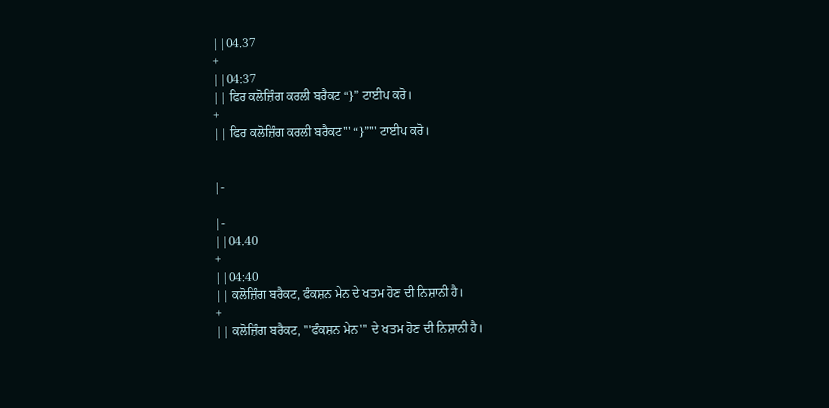||04.37
+
||04:37
|| ਫਿਰ ਕਲੋਜ਼ਿੰਗ ਕਰਲੀ ਬਰੈਕਟ “}” ਟਾਈਪ ਕਰੋ।
+
|| ਫਿਰ ਕਲੋਜ਼ਿੰਗ ਕਰਲੀ ਬਰੈਕਟ''' “}”''' ਟਾਈਪ ਕਰੋ।


|-

|-
||04.40
+
||04:40
|| ਕਲੋਜ਼ਿੰਗ ਬਰੈਕਟ, ਫੰਕਸ਼ਨ ਮੇਨ ਦੇ ਖਤਮ ਹੋਣ ਦੀ ਨਿਸ਼ਾਨੀ ਹੈ।
+
|| ਕਲੋਜ਼ਿੰਗ ਬਰੈਕਟ, '''ਫੰਕਸ਼ਨ ਮੇਨ''' ਦੇ ਖਤਮ ਹੋਣ ਦੀ ਨਿਸ਼ਾਨੀ ਹੈ।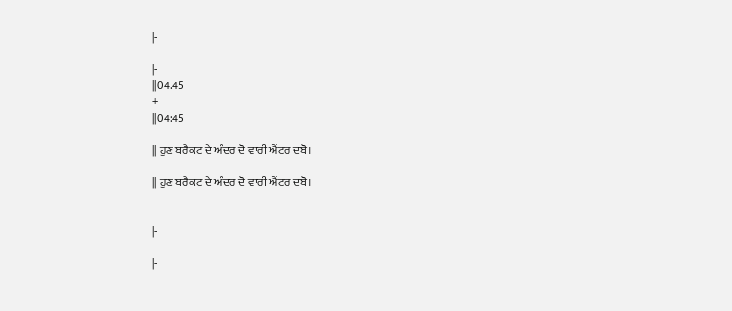|-

|-
||04.45
+
||04:45

|| ਹੁਣ ਬਰੈਕਟ ਦੇ ਅੰਦਰ ਦੋ ਵਾਰੀ ਐਂਟਰ ਦਬੋ।

|| ਹੁਣ ਬਰੈਕਟ ਦੇ ਅੰਦਰ ਦੋ ਵਾਰੀ ਐਂਟਰ ਦਬੋ।


|-

|-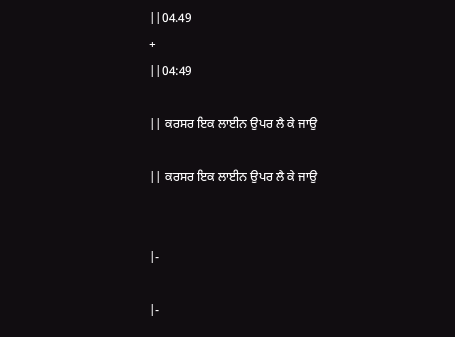||04.49
+
||04:49

|| ਕਰਸਰ ਇਕ ਲਾਈਨ ਉਪਰ ਲੈ ਕੇ ਜਾਉ

|| ਕਰਸਰ ਇਕ ਲਾਈਨ ਉਪਰ ਲੈ ਕੇ ਜਾਉ


|-

|-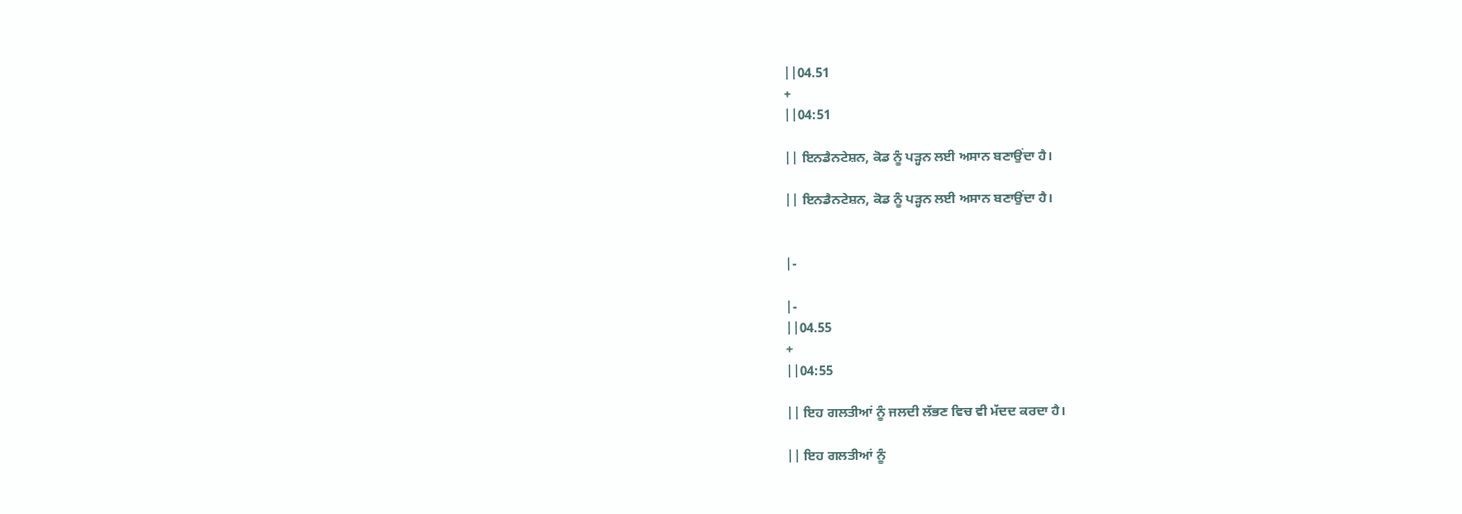||04.51
+
||04:51

|| ਇਨਡੈਨਟੇਸ਼ਨ, ਕੋਡ ਨੂੰ ਪੜ੍ਹਨ ਲਈ ਅਸਾਨ ਬਣਾਉਂਦਾ ਹੈ।

|| ਇਨਡੈਨਟੇਸ਼ਨ, ਕੋਡ ਨੂੰ ਪੜ੍ਹਨ ਲਈ ਅਸਾਨ ਬਣਾਉਂਦਾ ਹੈ।


|-

|-
||04.55
+
||04:55

|| ਇਹ ਗਲਤੀਆਂ ਨੂੰ ਜਲਦੀ ਲੱਭਣ ਵਿਚ ਵੀ ਮੱਦਦ ਕਰਦਾ ਹੈ।

|| ਇਹ ਗਲਤੀਆਂ ਨੂੰ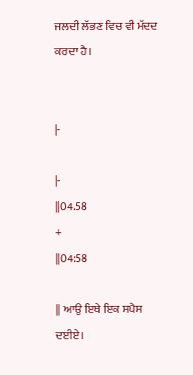ਜਲਦੀ ਲੱਭਣ ਵਿਚ ਵੀ ਮੱਦਦ ਕਰਦਾ ਹੈ।


|-

|-
||04.58
+
||04:58

|| ਆਉ ਇਥੇ ਇਕ ਸਪੈਸ ਦਈਏ।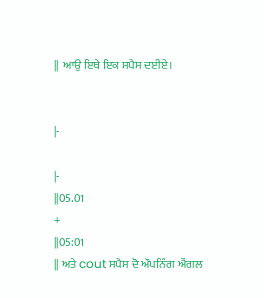|| ਆਉ ਇਥੇ ਇਕ ਸਪੈਸ ਦਈਏ।


|-

|-
||05.01
+
||05:01
|| ਅਤੇ cout ਸਪੈਸ ਦੋ ਔਪਨਿੰਗ ਐਂਗਲ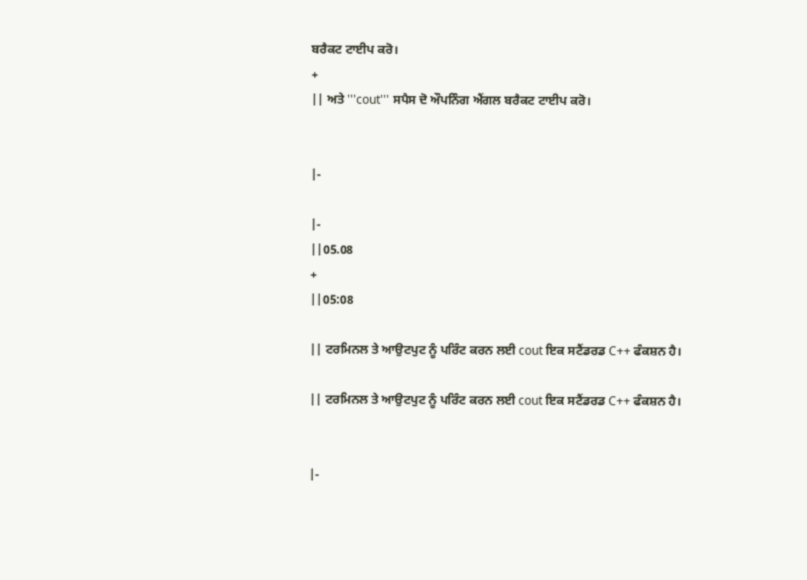ਬਰੈਕਟ ਟਾਈਪ ਕਰੋ।
+
|| ਅਤੇ '''cout''' ਸਪੈਸ ਦੋ ਔਪਨਿੰਗ ਐਂਗਲ ਬਰੈਕਟ ਟਾਈਪ ਕਰੋ।


|-

|-
||05.08
+
||05:08

|| ਟਰਮਿਨਲ ਤੇ ਆਉਟਪੁਟ ਨੂੰ ਪਰਿੰਟ ਕਰਨ ਲਈ cout ਇਕ ਸਟੈਂਡਰਡ C++ ਫੰਕਸ਼ਨ ਹੈ।

|| ਟਰਮਿਨਲ ਤੇ ਆਉਟਪੁਟ ਨੂੰ ਪਰਿੰਟ ਕਰਨ ਲਈ cout ਇਕ ਸਟੈਂਡਰਡ C++ ਫੰਕਸ਼ਨ ਹੈ।


|-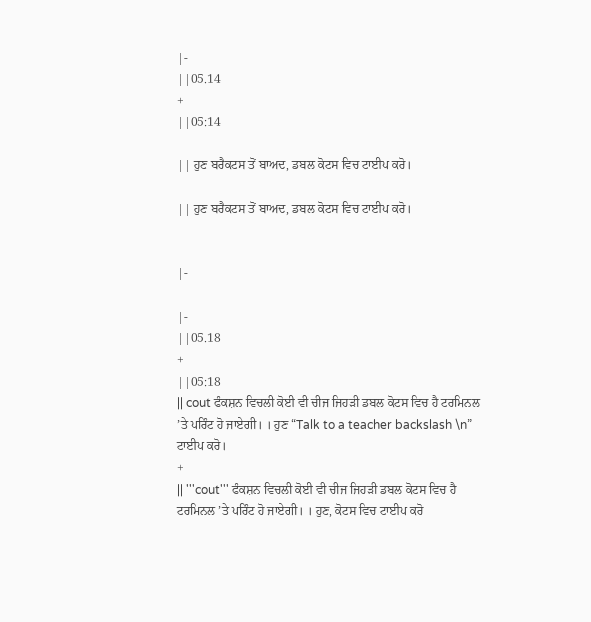|-
||05.14
+
||05:14

|| ਹੁਣ ਬਰੈਕਟਸ ਤੋਂ ਬਾਅਦ, ਡਬਲ ਕੋਟਸ ਵਿਚ ਟਾਈਪ ਕਰੋ।

|| ਹੁਣ ਬਰੈਕਟਸ ਤੋਂ ਬਾਅਦ, ਡਬਲ ਕੋਟਸ ਵਿਚ ਟਾਈਪ ਕਰੋ।


|-

|-
||05.18
+
||05:18
|| cout ਫੰਕਸ਼ਨ ਵਿਚਲੀ ਕੋਈ ਵੀ ਚੀਜ ਜਿਹੜੀ ਡਬਲ ਕੋਟਸ ਵਿਚ ਹੈ ਟਰਮਿਨਲ ’ਤੇ ਪਰਿੰਟ ਹੋ ਜਾਏਗੀ। । ਹੁਣ “Talk to a teacher backslash \n” ਟਾਈਪ ਕਰੋ।
+
|| '''cout''' ਫੰਕਸ਼ਨ ਵਿਚਲੀ ਕੋਈ ਵੀ ਚੀਜ ਜਿਹੜੀ ਡਬਲ ਕੋਟਸ ਵਿਚ ਹੈ ਟਰਮਿਨਲ ’ਤੇ ਪਰਿੰਟ ਹੋ ਜਾਏਗੀ। । ਹੁਣ, ਕੋਟਸ ਵਿਚ ਟਾਈਪ ਕਰੋ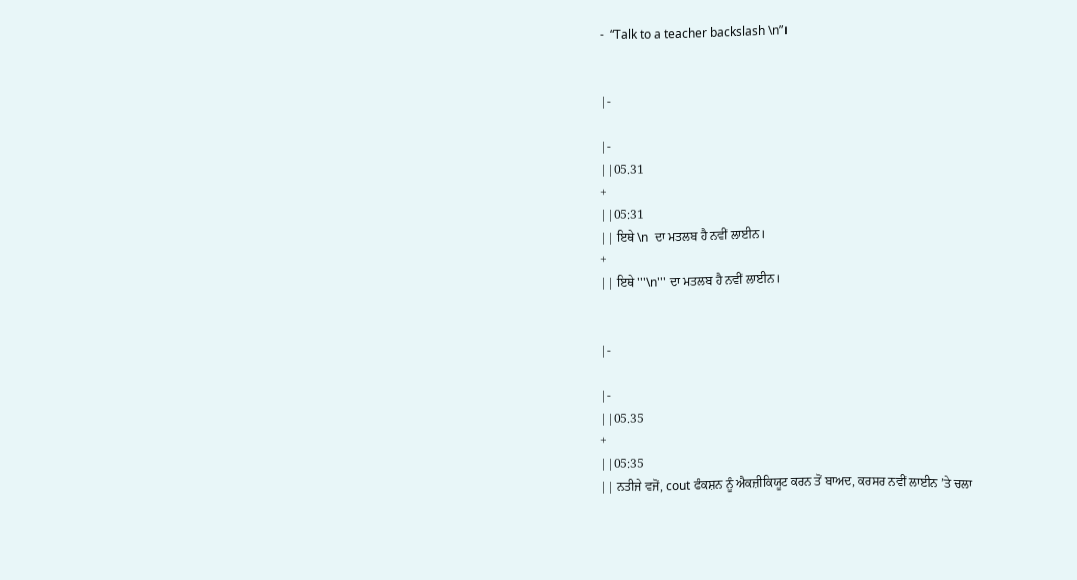-  “Talk to a teacher backslash \n”।


|-

|-
||05.31
+
||05:31
|| ਇਥੇ \n  ਦਾ ਮਤਲਬ ਹੈ ਨਵੀਂ ਲਾਈਨ।
+
|| ਇਥੇ '''\n''' ਦਾ ਮਤਲਬ ਹੈ ਨਵੀਂ ਲਾਈਨ।


|-

|-
||05.35
+
||05:35
|| ਨਤੀਜੇ ਵਜੋਂ, cout ਫੰਕਸ਼ਨ ਨੂੰ ਐਕਜ਼ੀਕਿਯੂਟ ਕਰਨ ਤੋਂ ਬਾਅਦ, ਕਰਸਰ ਨਵੀਂ ਲਾਈਨ ’ਤੇ ਚਲਾ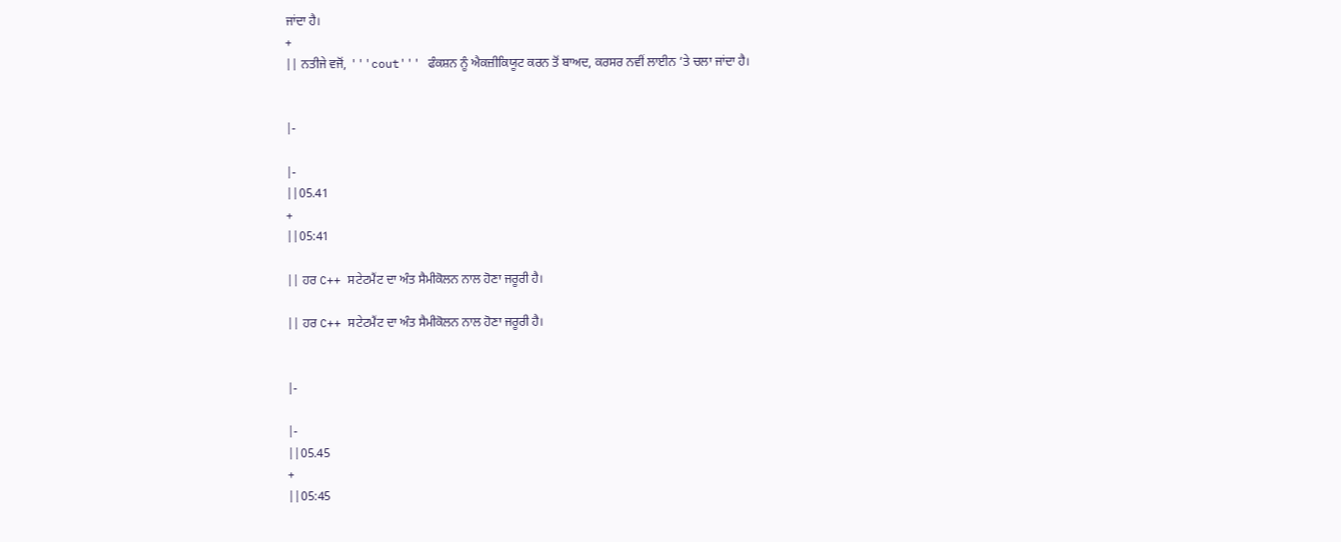ਜਾਂਦਾ ਹੈ।
+
|| ਨਤੀਜੇ ਵਜੋਂ, '''cout''' ਫੰਕਸ਼ਨ ਨੂੰ ਐਕਜ਼ੀਕਿਯੂਟ ਕਰਨ ਤੋਂ ਬਾਅਦ, ਕਰਸਰ ਨਵੀਂ ਲਾਈਨ ’ਤੇ ਚਲਾ ਜਾਂਦਾ ਹੈ।


|-

|-
||05.41
+
||05:41

|| ਹਰ C++ ਸਟੇਟਮੈਂਟ ਦਾ ਅੰਤ ਸੈਮੀਕੋਲਨ ਨਾਲ ਹੋਣਾ ਜਰੂਰੀ ਹੈ।

|| ਹਰ C++ ਸਟੇਟਮੈਂਟ ਦਾ ਅੰਤ ਸੈਮੀਕੋਲਨ ਨਾਲ ਹੋਣਾ ਜਰੂਰੀ ਹੈ।


|-

|-
||05.45
+
||05:45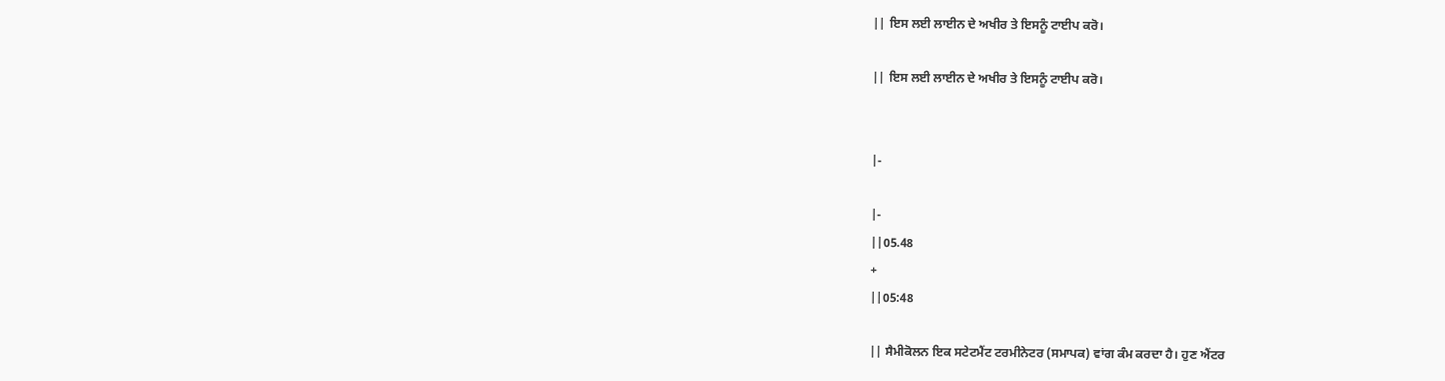|| ਇਸ ਲਈ ਲਾਈਨ ਦੇ ਅਖੀਰ ਤੇ ਇਸਨੂੰ ਟਾਈਪ ਕਰੋ।

|| ਇਸ ਲਈ ਲਾਈਨ ਦੇ ਅਖੀਰ ਤੇ ਇਸਨੂੰ ਟਾਈਪ ਕਰੋ।


|-

|-
||05.48
+
||05:48

|| ਸੈਮੀਕੋਲਨ ਇਕ ਸਟੇਟਮੈਂਟ ਟਰਮੀਨੇਟਰ (ਸਮਾਪਕ) ਵਾਂਗ ਕੰਮ ਕਰਦਾ ਹੈ। ਹੁਣ ਐਂਟਰ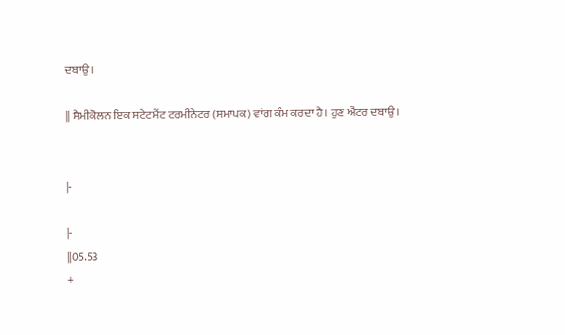ਦਬਾਉ।

|| ਸੈਮੀਕੋਲਨ ਇਕ ਸਟੇਟਮੈਂਟ ਟਰਮੀਨੇਟਰ (ਸਮਾਪਕ) ਵਾਂਗ ਕੰਮ ਕਰਦਾ ਹੈ। ਹੁਣ ਐਂਟਰ ਦਬਾਉ।


|-

|-
||05.53
+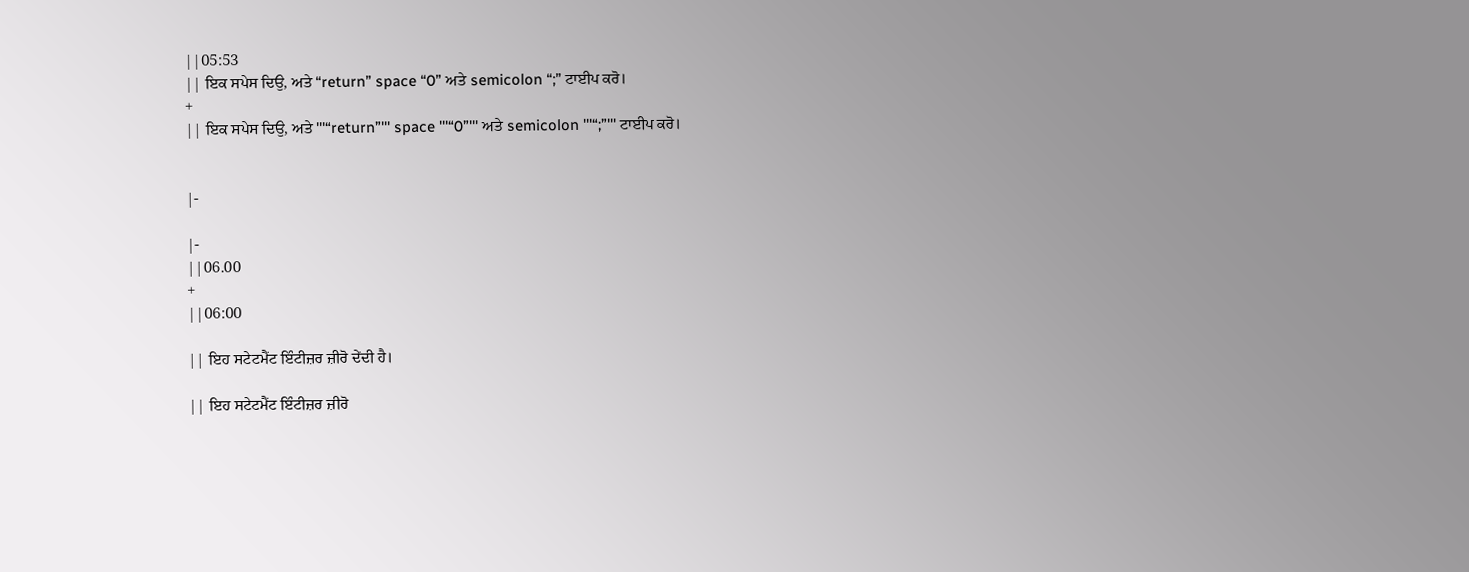||05:53
|| ਇਕ ਸਪੇਸ ਦਿਉ, ਅਤੇ “return” space “0” ਅਤੇ semicolon “;” ਟਾਈਪ ਕਰੋ।
+
|| ਇਕ ਸਪੇਸ ਦਿਉ, ਅਤੇ '''“return”''' space '''“0”''' ਅਤੇ semicolon '''“;”''' ਟਾਈਪ ਕਰੋ।


|-

|-
||06.00
+
||06:00

|| ਇਹ ਸਟੇਟਮੈਂਟ ਇੰਟੀਜ਼ਰ ਜ਼ੀਰੋ ਦੇਂਦੀ ਹੈ।

|| ਇਹ ਸਟੇਟਮੈਂਟ ਇੰਟੀਜ਼ਰ ਜ਼ੀਰੋ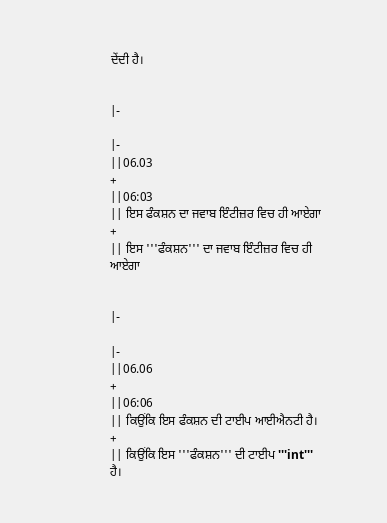ਦੇਂਦੀ ਹੈ।


|-

|-
||06.03
+
||06:03
|| ਇਸ ਫੰਕਸ਼ਨ ਦਾ ਜਵਾਬ ਇੰਟੀਜ਼ਰ ਵਿਚ ਹੀ ਆਏਗਾ
+
|| ਇਸ '''ਫੰਕਸ਼ਨ''' ਦਾ ਜਵਾਬ ਇੰਟੀਜ਼ਰ ਵਿਚ ਹੀ ਆਏਗਾ


|-

|-
||06.06
+
||06:06
|| ਕਿਉਂਕਿ ਇਸ ਫੰਕਸ਼ਨ ਦੀ ਟਾਈਪ ਆਈਐਨਟੀ ਹੈ।
+
|| ਕਿਉਂਕਿ ਇਸ '''ਫੰਕਸ਼ਨ''' ਦੀ ਟਾਈਪ '''int''' ਹੈ।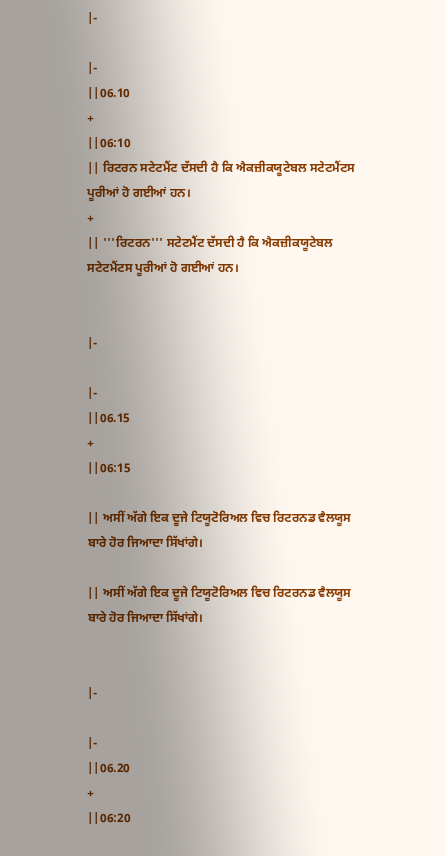|-

|-
||06.10
+
||06:10
|| ਰਿਟਰਨ ਸਟੇਟਮੈਂਟ ਦੱਸਦੀ ਹੈ ਕਿ ਐਕਜ਼ੀਕਯੂਟੇਬਲ ਸਟੇਟਮੈਂਟਸ ਪੂਰੀਆਂ ਹੋ ਗਈਆਂ ਹਨ।
+
|| '''ਰਿਟਰਨ''' ਸਟੇਟਮੈਂਟ ਦੱਸਦੀ ਹੈ ਕਿ ਐਕਜ਼ੀਕਯੂਟੇਬਲ ਸਟੇਟਮੈਂਟਸ ਪੂਰੀਆਂ ਹੋ ਗਈਆਂ ਹਨ।


|-

|-
||06.15
+
||06:15

|| ਅਸੀਂ ਅੱਗੇ ਇਕ ਦੂਜੇ ਟਿਯੂਟੋਰਿਅਲ ਵਿਚ ਰਿਟਰਨਡ ਵੈਲਯੂਸ ਬਾਰੇ ਹੋਰ ਜਿਆਦਾ ਸਿੱਖਾਂਗੇ।

|| ਅਸੀਂ ਅੱਗੇ ਇਕ ਦੂਜੇ ਟਿਯੂਟੋਰਿਅਲ ਵਿਚ ਰਿਟਰਨਡ ਵੈਲਯੂਸ ਬਾਰੇ ਹੋਰ ਜਿਆਦਾ ਸਿੱਖਾਂਗੇ।


|-

|-
||06.20
+
||06:20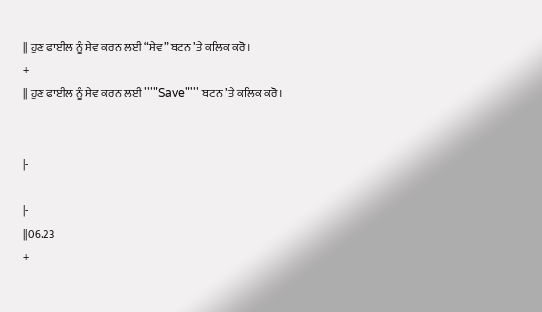|| ਹੁਣ ਫਾਈਲ ਨੂੰ ਸੇਵ ਕਰਨ ਲਈ “ਸੇਵ” ਬਟਨ ’ਤੇ ਕਲਿਕ ਕਰੋ।
+
|| ਹੁਣ ਫਾਈਲ ਨੂੰ ਸੇਵ ਕਰਨ ਲਈ '''"Save"''' ਬਟਨ ’ਤੇ ਕਲਿਕ ਕਰੋ।


|-

|-
||06.23
+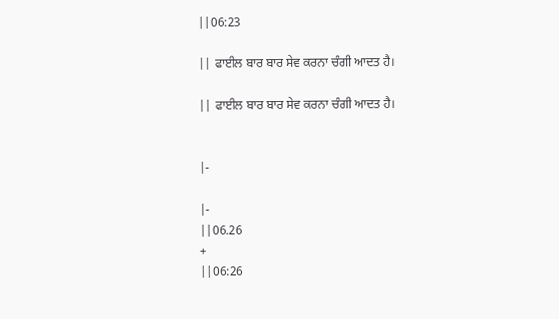||06:23

|| ਫਾਈਲ ਬਾਰ ਬਾਰ ਸੇਵ ਕਰਨਾ ਚੰਗੀ ਆਦਤ ਹੈ।

|| ਫਾਈਲ ਬਾਰ ਬਾਰ ਸੇਵ ਕਰਨਾ ਚੰਗੀ ਆਦਤ ਹੈ।


|-

|-
||06.26
+
||06:26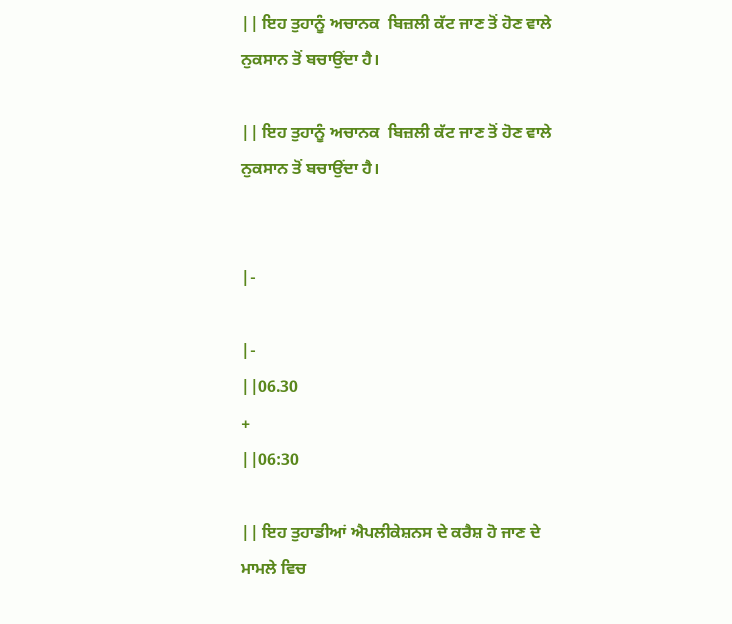|| ਇਹ ਤੁਹਾਨੂੰ ਅਚਾਨਕ  ਬਿਜ਼ਲੀ ਕੱਟ ਜਾਣ ਤੋਂ ਹੋਣ ਵਾਲੇ ਨੁਕਸਾਨ ਤੋਂ ਬਚਾਉਂਦਾ ਹੈ।

|| ਇਹ ਤੁਹਾਨੂੰ ਅਚਾਨਕ  ਬਿਜ਼ਲੀ ਕੱਟ ਜਾਣ ਤੋਂ ਹੋਣ ਵਾਲੇ ਨੁਕਸਾਨ ਤੋਂ ਬਚਾਉਂਦਾ ਹੈ।


|-

|-
||06.30
+
||06:30

|| ਇਹ ਤੁਹਾਡੀਆਂ ਐਪਲੀਕੇਸ਼ਨਸ ਦੇ ਕਰੈਸ਼ ਹੋ ਜਾਣ ਦੇ ਮਾਮਲੇ ਵਿਚ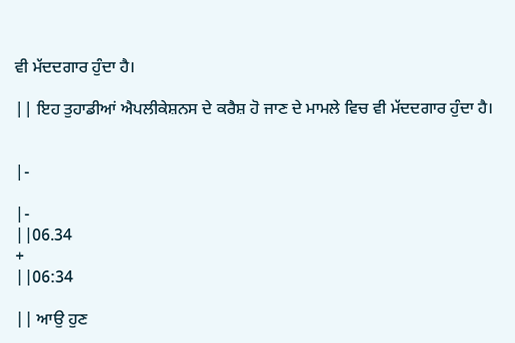ਵੀ ਮੱਦਦਗਾਰ ਹੁੰਦਾ ਹੈ।

|| ਇਹ ਤੁਹਾਡੀਆਂ ਐਪਲੀਕੇਸ਼ਨਸ ਦੇ ਕਰੈਸ਼ ਹੋ ਜਾਣ ਦੇ ਮਾਮਲੇ ਵਿਚ ਵੀ ਮੱਦਦਗਾਰ ਹੁੰਦਾ ਹੈ।


|-

|-
||06.34
+
||06:34

|| ਆਉ ਹੁਣ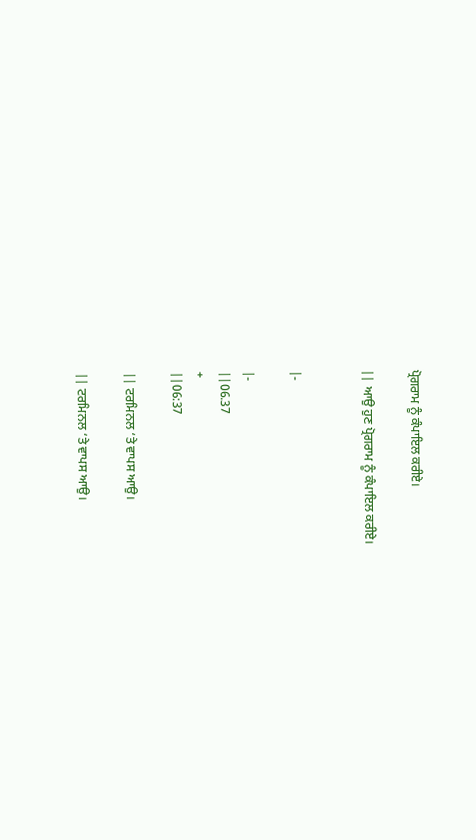ਪ੍ਰੋਗਰਾਮ ਨੂੰ ਕੰਪਾਇਲ ਕਰੀਏ।

|| ਆਉ ਹੁਣ ਪ੍ਰੋਗਰਾਮ ਨੂੰ ਕੰਪਾਇਲ ਕਰੀਏ।


|-

|-
||06.37
+
||06:37

|| ਟਰਮਿਨਲ ‘ਤੇ ਵਾਪਸ ਆਉ।

|| ਟਰਮਿਨਲ ‘ਤੇ ਵਾਪਸ ਆਉ।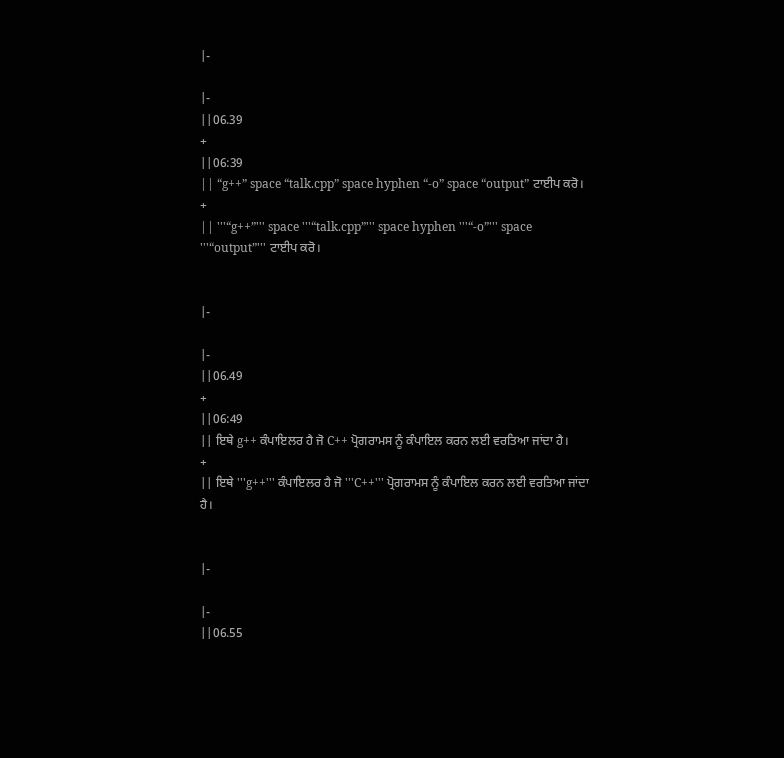|-

|-
||06.39
+
||06:39
|| “g++” space “talk.cpp” space hyphen “-o” space “output” ਟਾਈਪ ਕਰੋ।
+
|| '''“g++”''' space '''“talk.cpp”''' space hyphen '''“-o”''' space '''“output”''' ਟਾਈਪ ਕਰੋ।


|-

|-
||06.49
+
||06:49
|| ਇਥੇ g++ ਕੰਪਾਇਲਰ ਹੈ ਜੋ C++ ਪ੍ਰੋਗਰਾਮਸ ਨੂੰ ਕੰਪਾਇਲ ਕਰਨ ਲਈ ਵਰਤਿਆ ਜਾਂਦਾ ਹੈ।
+
|| ਇਥੇ '''g++''' ਕੰਪਾਇਲਰ ਹੈ ਜੋ '''C++''' ਪ੍ਰੋਗਰਾਮਸ ਨੂੰ ਕੰਪਾਇਲ ਕਰਨ ਲਈ ਵਰਤਿਆ ਜਾਂਦਾ ਹੈ।


|-

|-
||06.55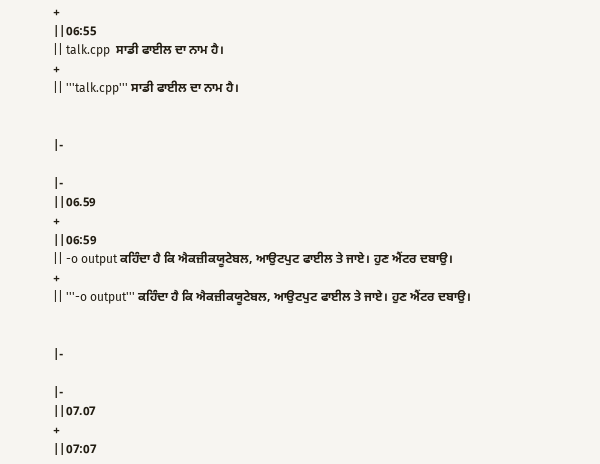+
||06:55
|| talk.cpp  ਸਾਡੀ ਫਾਈਲ ਦਾ ਨਾਮ ਹੈ।
+
|| '''talk.cpp''' ਸਾਡੀ ਫਾਈਲ ਦਾ ਨਾਮ ਹੈ।


|-

|-
||06.59
+
||06:59
|| -o output ਕਹਿੰਦਾ ਹੈ ਕਿ ਐਕਜ਼ੀਕਯੂਟੇਬਲ, ਆਉਟਪੁਟ ਫਾਈਲ ਤੇ ਜਾਏ। ਹੁਣ ਐਂਟਰ ਦਬਾਉ।
+
|| '''-o output''' ਕਹਿੰਦਾ ਹੈ ਕਿ ਐਕਜ਼ੀਕਯੂਟੇਬਲ, ਆਉਟਪੁਟ ਫਾਈਲ ਤੇ ਜਾਏ। ਹੁਣ ਐਂਟਰ ਦਬਾਉ।


|-

|-
||07.07
+
||07:07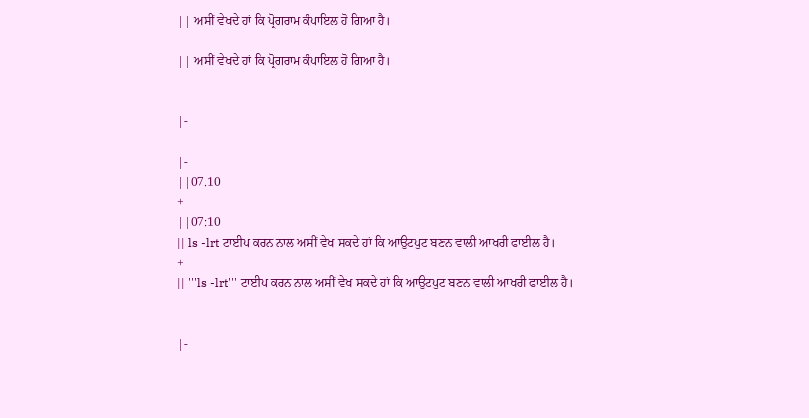|| ਅਸੀਂ ਵੇਖਦੇ ਹਾਂ ਕਿ ਪ੍ਰੋਗਰਾਮ ਕੰਪਾਇਲ ਹੋ ਗਿਆ ਹੈ।

|| ਅਸੀਂ ਵੇਖਦੇ ਹਾਂ ਕਿ ਪ੍ਰੋਗਰਾਮ ਕੰਪਾਇਲ ਹੋ ਗਿਆ ਹੈ।


|-

|-
||07.10
+
||07:10
|| ls -lrt ਟਾਈਪ ਕਰਨ ਨਾਲ ਅਸੀਂ ਵੇਖ ਸਕਦੇ ਹਾਂ ਕਿ ਆਉਟਪੁਟ ਬਣਨ ਵਾਲੀ ਆਖਰੀ ਫਾਈਲ ਹੈ।
+
|| '''ls -lrt''' ਟਾਈਪ ਕਰਨ ਨਾਲ ਅਸੀਂ ਵੇਖ ਸਕਦੇ ਹਾਂ ਕਿ ਆਉਟਪੁਟ ਬਣਨ ਵਾਲੀ ਆਖਰੀ ਫਾਈਲ ਹੈ।


|-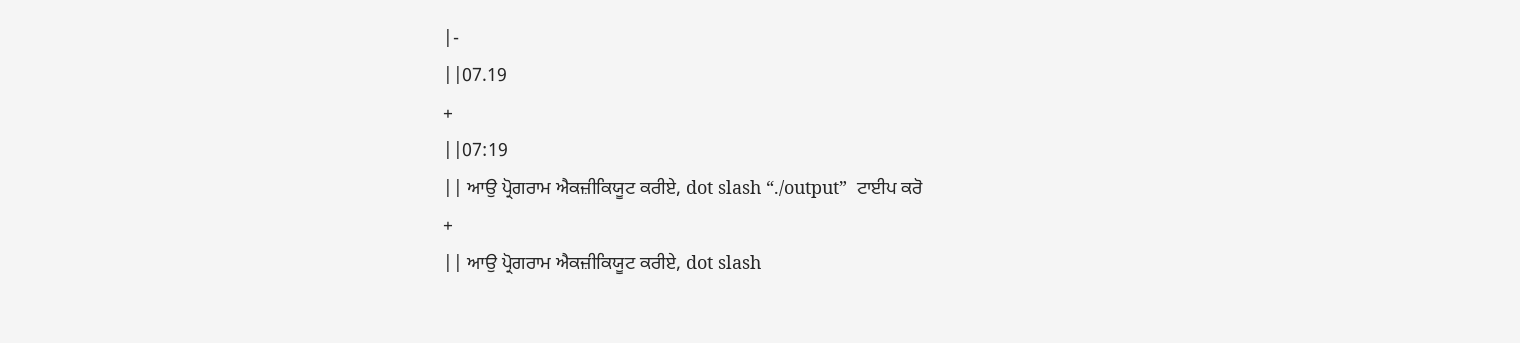|-
||07.19
+
||07:19
|| ਆਉ ਪ੍ਰੋਗਰਾਮ ਐਕਜ਼ੀਕਿਯੂਟ ਕਰੀਏ, dot slash “./output”  ਟਾਈਪ ਕਰੋ
+
|| ਆਉ ਪ੍ਰੋਗਰਾਮ ਐਕਜ਼ੀਕਿਯੂਟ ਕਰੀਏ, dot slash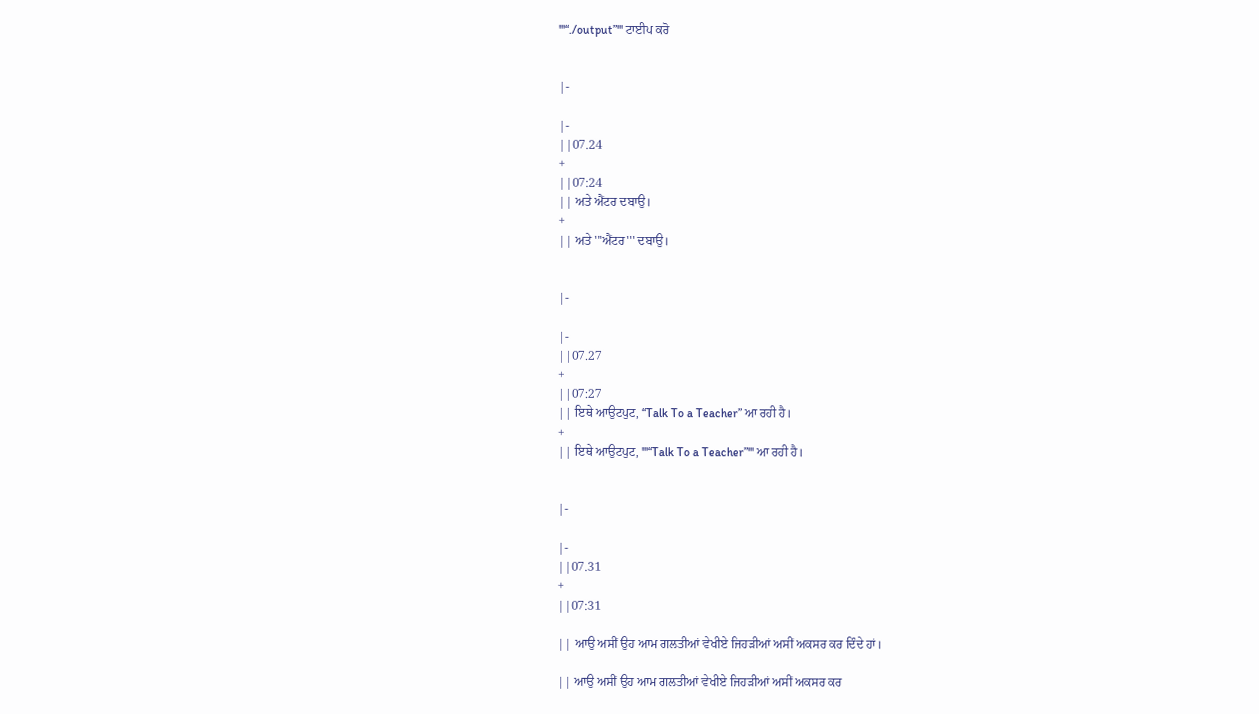'''“./output”''' ਟਾਈਪ ਕਰੋ


|-

|-
||07.24
+
||07:24
|| ਅਤੇ ਐਂਟਰ ਦਬਾਉ।
+
|| ਅਤੇ '''ਐਂਟਰ''' ਦਬਾਉ।


|-

|-
||07.27
+
||07:27
|| ਇਥੇ ਆਉਟਪੁਟ, “Talk To a Teacher” ਆ ਰਹੀ ਹੈ।
+
|| ਇਥੇ ਆਉਟਪੁਟ, '''“Talk To a Teacher”''' ਆ ਰਹੀ ਹੈ।


|-

|-
||07.31
+
||07:31

|| ਆਉ ਅਸੀਂ ਉਹ ਆਮ ਗਲਤੀਆਂ ਵੇਖੀਏ ਜਿਹੜੀਆਂ ਅਸੀਂ ਅਕਸਰ ਕਰ ਦਿੰਦੇ ਹਾਂ।

|| ਆਉ ਅਸੀਂ ਉਹ ਆਮ ਗਲਤੀਆਂ ਵੇਖੀਏ ਜਿਹੜੀਆਂ ਅਸੀਂ ਅਕਸਰ ਕਰ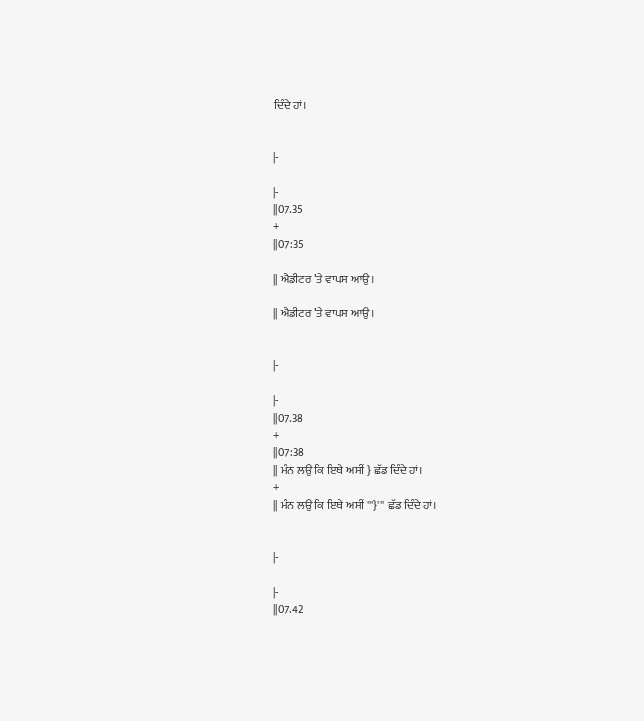ਦਿੰਦੇ ਹਾਂ।


|-

|-
||07.35
+
||07:35

|| ਐਡੀਟਰ ’ਤੇ ਵਾਪਸ ਆਉ।

|| ਐਡੀਟਰ ’ਤੇ ਵਾਪਸ ਆਉ।


|-

|-
||07.38
+
||07:38
|| ਮੰਨ ਲਉ ਕਿ ਇਥੇ ਅਸੀਂ } ਛੱਡ ਦਿੰਦੇ ਹਾਂ।
+
|| ਮੰਨ ਲਉ ਕਿ ਇਥੇ ਅਸੀਂ '''}''' ਛੱਡ ਦਿੰਦੇ ਹਾਂ।


|-

|-
||07.42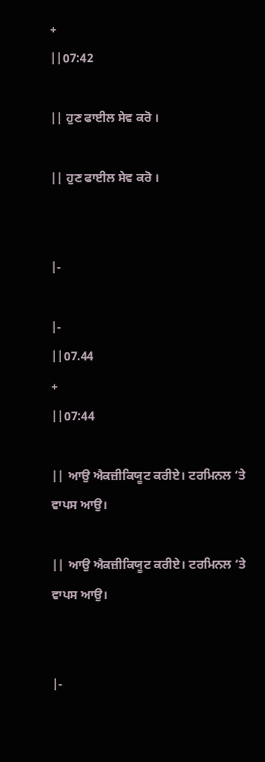+
||07:42

|| ਹੁਣ ਫਾਈਲ ਸੇਵ ਕਰੋ ।

|| ਹੁਣ ਫਾਈਲ ਸੇਵ ਕਰੋ ।


|-

|-
||07.44
+
||07:44

|| ਆਉ ਐਕਜ਼ੀਕਿਯੂਟ ਕਰੀਏ। ਟਰਮਿਨਲ ‘ਤੇ ਵਾਪਸ ਆਉ।

|| ਆਉ ਐਕਜ਼ੀਕਿਯੂਟ ਕਰੀਏ। ਟਰਮਿਨਲ ‘ਤੇ ਵਾਪਸ ਆਉ।


|-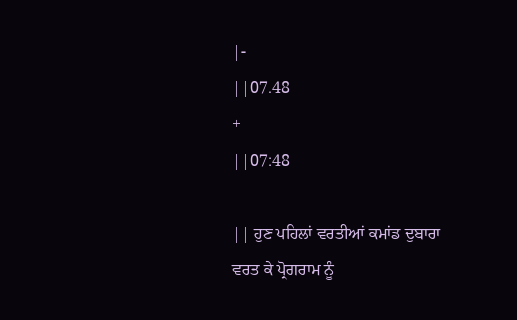|-
||07.48
+
||07:48

|| ਹੁਣ ਪਹਿਲਾਂ ਵਰਤੀਆਂ ਕਮਾਂਡ ਦੁਬਾਰਾ ਵਰਤ ਕੇ ਪ੍ਰੋਗਰਾਮ ਨੂੰ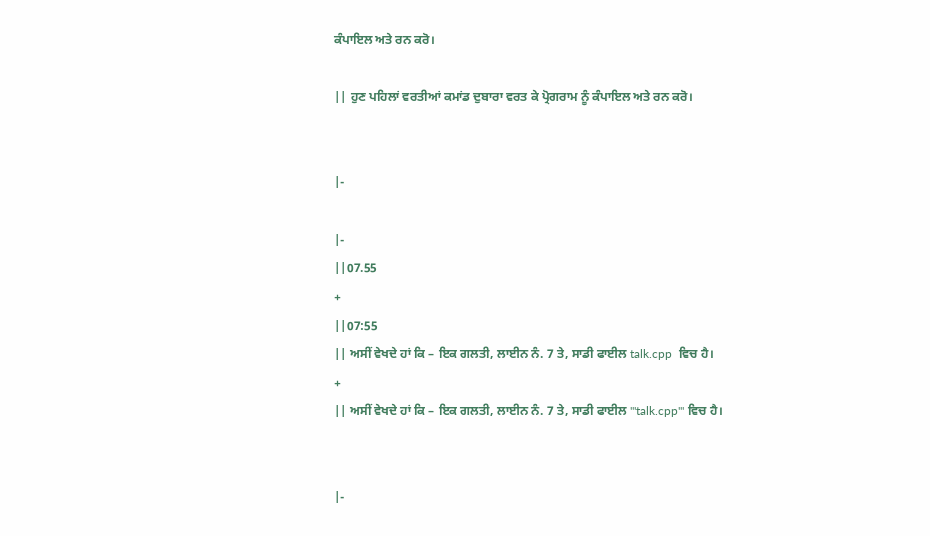ਕੰਪਾਇਲ ਅਤੇ ਰਨ ਕਰੋ।

|| ਹੁਣ ਪਹਿਲਾਂ ਵਰਤੀਆਂ ਕਮਾਂਡ ਦੁਬਾਰਾ ਵਰਤ ਕੇ ਪ੍ਰੋਗਰਾਮ ਨੂੰ ਕੰਪਾਇਲ ਅਤੇ ਰਨ ਕਰੋ।


|-

|-
||07.55
+
||07:55
|| ਅਸੀਂ ਵੇਖਦੇ ਹਾਂ ਕਿ – ਇਕ ਗਲਤੀ, ਲਾਈਨ ਨੰ. 7 ਤੇ, ਸਾਡੀ ਫਾਈਲ talk.cpp  ਵਿਚ ਹੈ।
+
|| ਅਸੀਂ ਵੇਖਦੇ ਹਾਂ ਕਿ – ਇਕ ਗਲਤੀ, ਲਾਈਨ ਨੰ. 7 ਤੇ, ਸਾਡੀ ਫਾਈਲ '''talk.cpp''' ਵਿਚ ਹੈ।


|-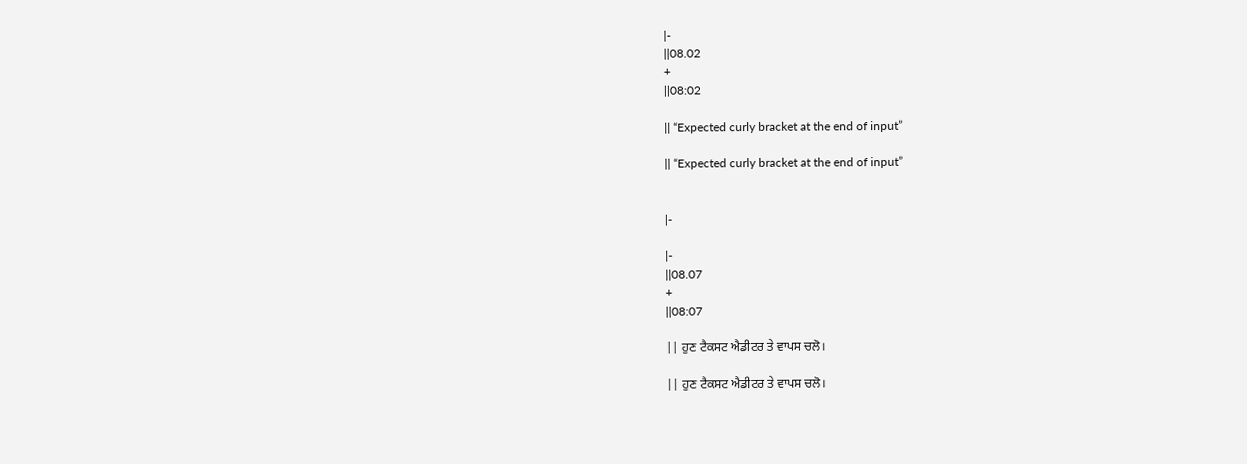|-
||08.02
+
||08:02

|| “Expected curly bracket at the end of input”

|| “Expected curly bracket at the end of input”


|-

|-
||08.07
+
||08:07

|| ਹੁਣ ਟੈਕਸਟ ਐਡੀਟਰ ਤੇ ਵਾਪਸ ਚਲੋ।

|| ਹੁਣ ਟੈਕਸਟ ਐਡੀਟਰ ਤੇ ਵਾਪਸ ਚਲੋ।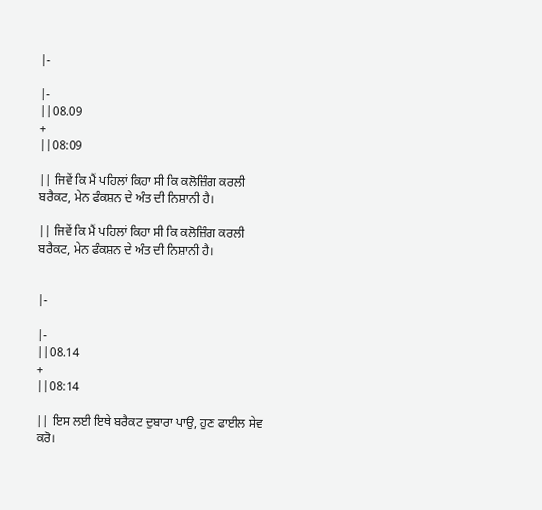|-

|-
||08.09
+
||08:09

|| ਜਿਵੇਂ ਕਿ ਮੈਂ ਪਹਿਲਾਂ ਕਿਹਾ ਸੀ ਕਿ ਕਲੋਜ਼ਿੰਗ ਕਰਲੀ ਬਰੈਕਟ, ਮੇਨ ਫੰਕਸ਼ਨ ਦੇ ਅੰਤ ਦੀ ਨਿਸ਼ਾਨੀ ਹੈ।

|| ਜਿਵੇਂ ਕਿ ਮੈਂ ਪਹਿਲਾਂ ਕਿਹਾ ਸੀ ਕਿ ਕਲੋਜ਼ਿੰਗ ਕਰਲੀ ਬਰੈਕਟ, ਮੇਨ ਫੰਕਸ਼ਨ ਦੇ ਅੰਤ ਦੀ ਨਿਸ਼ਾਨੀ ਹੈ।


|-

|-
||08.14
+
||08:14

|| ਇਸ ਲਈ ਇਥੇ ਬਰੈਕਟ ਦੁਬਾਰਾ ਪਾਉ, ਹੁਣ ਫਾਈਲ ਸੇਵ ਕਰੋ।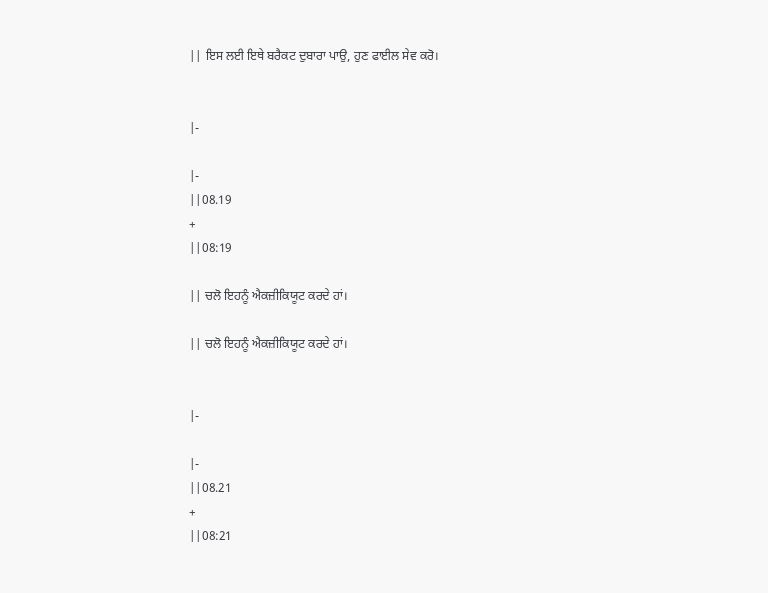|| ਇਸ ਲਈ ਇਥੇ ਬਰੈਕਟ ਦੁਬਾਰਾ ਪਾਉ, ਹੁਣ ਫਾਈਲ ਸੇਵ ਕਰੋ।


|-

|-
||08.19
+
||08:19

|| ਚਲੋ ਇਹਨੂੰ ਐਕਜ਼ੀਕਿਯੂਟ ਕਰਦੇ ਹਾਂ।

|| ਚਲੋ ਇਹਨੂੰ ਐਕਜ਼ੀਕਿਯੂਟ ਕਰਦੇ ਹਾਂ।


|-

|-
||08.21
+
||08:21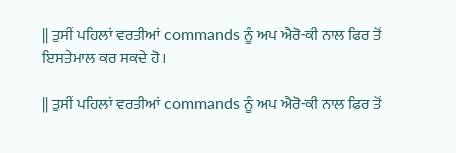|| ਤੁਸੀਂ ਪਹਿਲਾਂ ਵਰਤੀਆਂ commands ਨੂੰ ਅਪ ਐਰੋ-ਕੀ ਨਾਲ ਫਿਰ ਤੋਂ ਇਸਤੇਮਾਲ ਕਰ ਸਕਦੇ ਹੋ।

|| ਤੁਸੀਂ ਪਹਿਲਾਂ ਵਰਤੀਆਂ commands ਨੂੰ ਅਪ ਐਰੋ-ਕੀ ਨਾਲ ਫਿਰ ਤੋਂ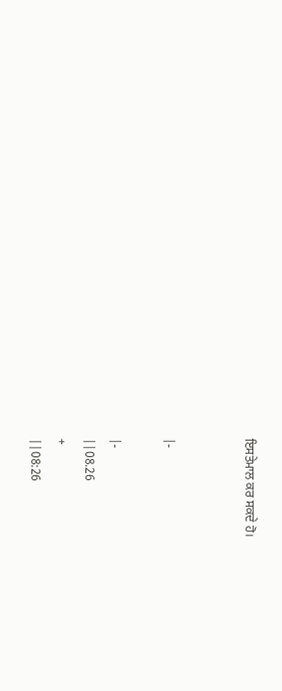ਇਸਤੇਮਾਲ ਕਰ ਸਕਦੇ ਹੋ।


|-

|-
||08.26
+
||08:26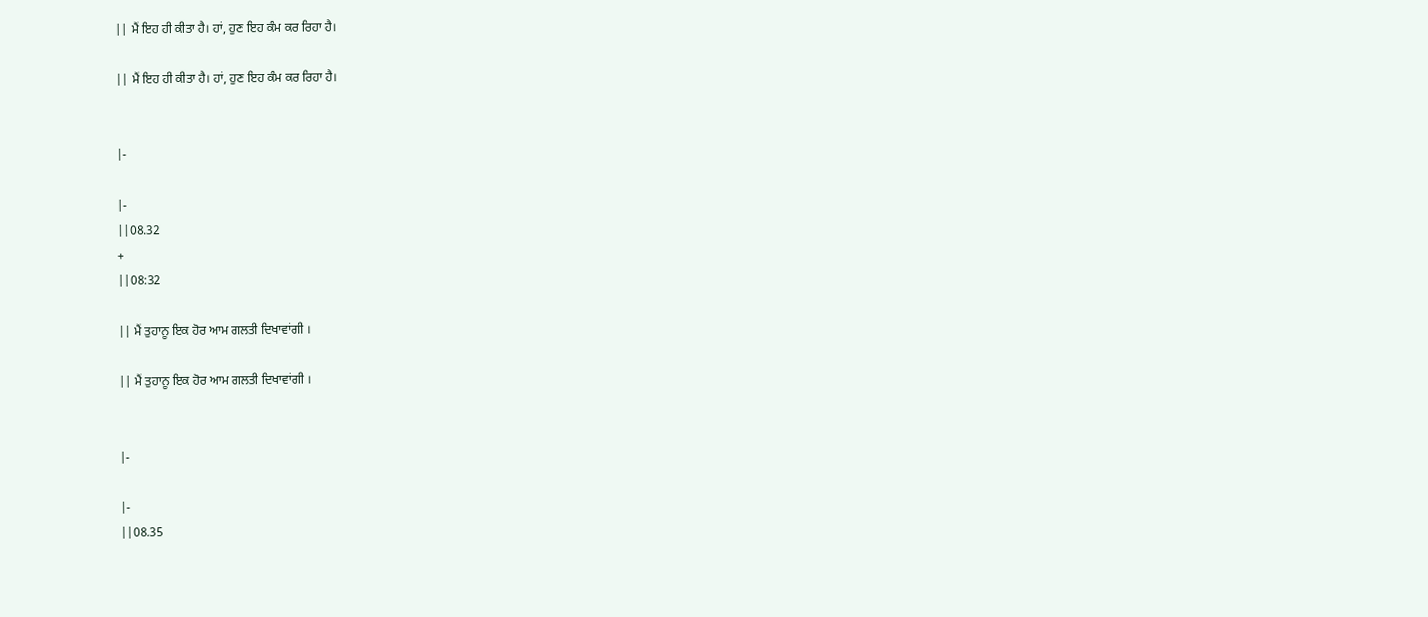|| ਮੈਂ ਇਹ ਹੀ ਕੀਤਾ ਹੈ। ਹਾਂ, ਹੁਣ ਇਹ ਕੰਮ ਕਰ ਰਿਹਾ ਹੈ।

|| ਮੈਂ ਇਹ ਹੀ ਕੀਤਾ ਹੈ। ਹਾਂ, ਹੁਣ ਇਹ ਕੰਮ ਕਰ ਰਿਹਾ ਹੈ।


|-

|-
||08.32
+
||08:32

|| ਮੈਂ ਤੁਹਾਨੂ ਇਕ ਹੋਰ ਆਮ ਗਲਤੀ ਦਿਖਾਵਾਂਗੀ ।

|| ਮੈਂ ਤੁਹਾਨੂ ਇਕ ਹੋਰ ਆਮ ਗਲਤੀ ਦਿਖਾਵਾਂਗੀ ।


|-

|-
||08.35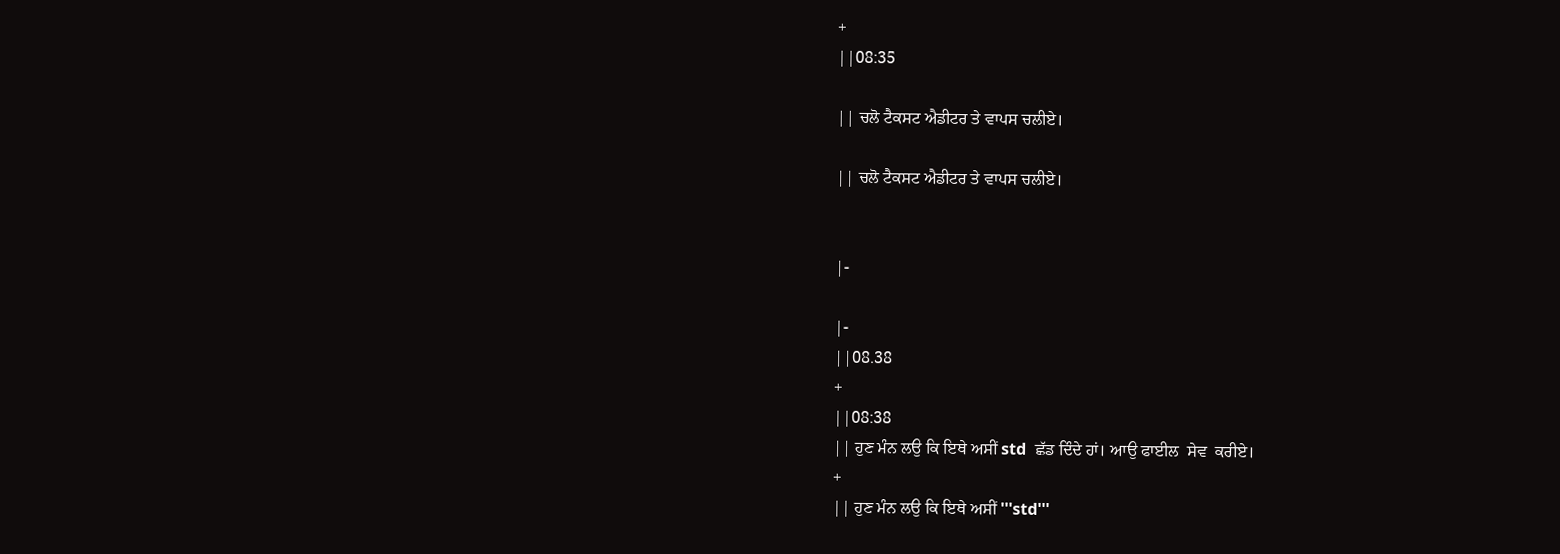+
||08:35

|| ਚਲੋ ਟੈਕਸਟ ਐਡੀਟਰ ਤੇ ਵਾਪਸ ਚਲੀਏ।

|| ਚਲੋ ਟੈਕਸਟ ਐਡੀਟਰ ਤੇ ਵਾਪਸ ਚਲੀਏ।


|-

|-
||08.38
+
||08:38
|| ਹੁਣ ਮੰਨ ਲਉ ਕਿ ਇਥੇ ਅਸੀਂ std  ਛੱਡ ਦਿੰਦੇ ਹਾਂ। ਆਉ ਫਾਈਲ  ਸੇਵ  ਕਰੀਏ।
+
|| ਹੁਣ ਮੰਨ ਲਉ ਕਿ ਇਥੇ ਅਸੀਂ '''std'''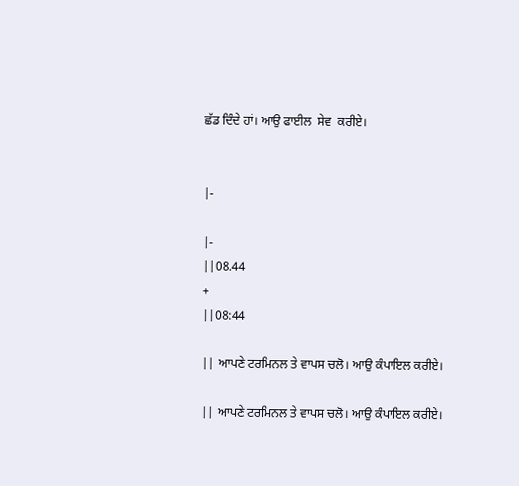ਛੱਡ ਦਿੰਦੇ ਹਾਂ। ਆਉ ਫਾਈਲ  ਸੇਵ  ਕਰੀਏ।


|-

|-
||08.44
+
||08:44

|| ਆਪਣੇ ਟਰਮਿਨਲ ਤੇ ਵਾਪਸ ਚਲੋ। ਆਉ ਕੰਪਾਇਲ ਕਰੀਏ।

|| ਆਪਣੇ ਟਰਮਿਨਲ ਤੇ ਵਾਪਸ ਚਲੋ। ਆਉ ਕੰਪਾਇਲ ਕਰੀਏ।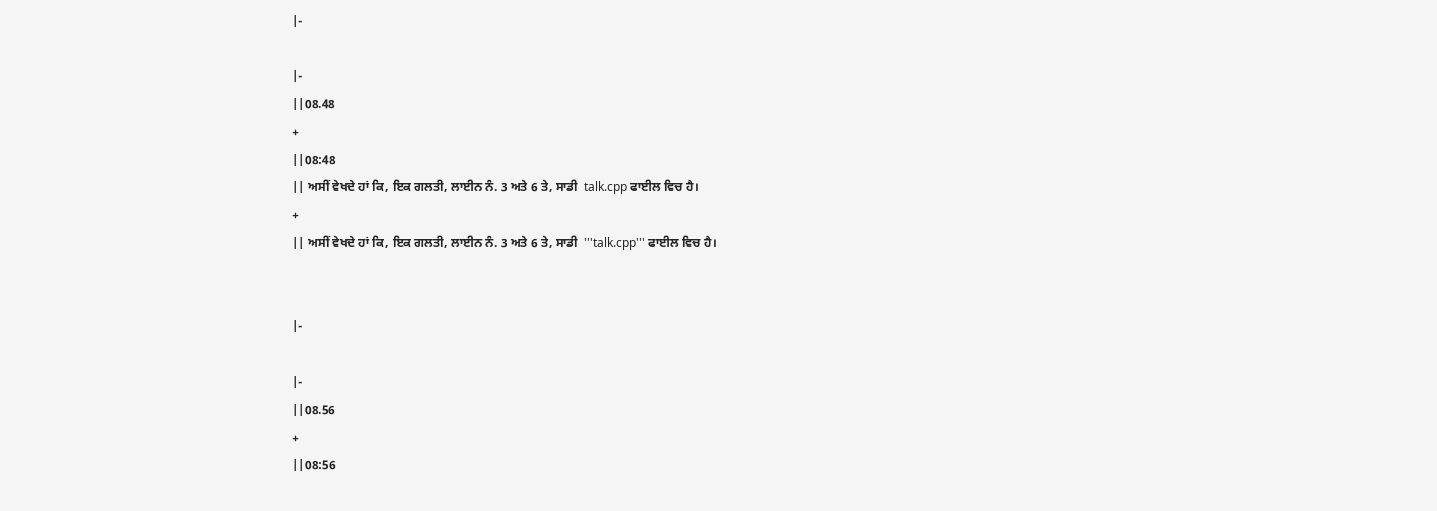|-

|-
||08.48
+
||08:48
|| ਅਸੀਂ ਵੇਖਦੇ ਹਾਂ ਕਿ, ਇਕ ਗਲਤੀ, ਲਾਈਨ ਨੰ. 3 ਅਤੇ 6 ਤੇ, ਸਾਡੀ  talk.cpp ਫਾਈਲ ਵਿਚ ਹੈ।
+
|| ਅਸੀਂ ਵੇਖਦੇ ਹਾਂ ਕਿ, ਇਕ ਗਲਤੀ, ਲਾਈਨ ਨੰ. 3 ਅਤੇ 6 ਤੇ, ਸਾਡੀ  '''talk.cpp''' ਫਾਈਲ ਵਿਚ ਹੈ।


|-

|-
||08.56
+
||08:56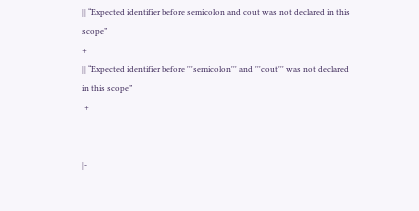|| “Expected identifier before semicolon and cout was not declared in this scope”
+
|| “Expected identifier before '''semicolon''' and '''cout''' was not declared in this scope”
 +


|-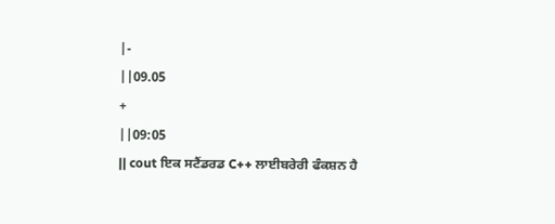|-
||09.05
+
||09:05
|| cout ਇਕ ਸਟੈਂਡਰਡ C++ ਲਾਈਬਰੇਰੀ ਫੰਕਸ਼ਨ ਹੈ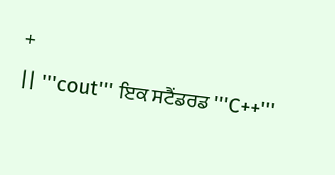+
|| '''cout''' ਇਕ ਸਟੈਂਡਰਡ '''C++'''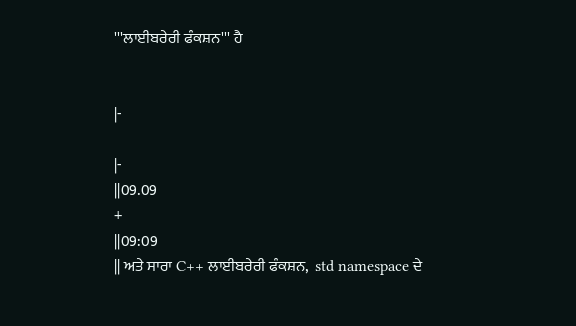'''ਲਾਈਬਰੇਰੀ ਫੰਕਸ਼ਨ''' ਹੈ


|-

|-
||09.09
+
||09:09
|| ਅਤੇ ਸਾਰਾ C++ ਲਾਈਬਰੇਰੀ ਫੰਕਸ਼ਨ,  std namespace ਦੇ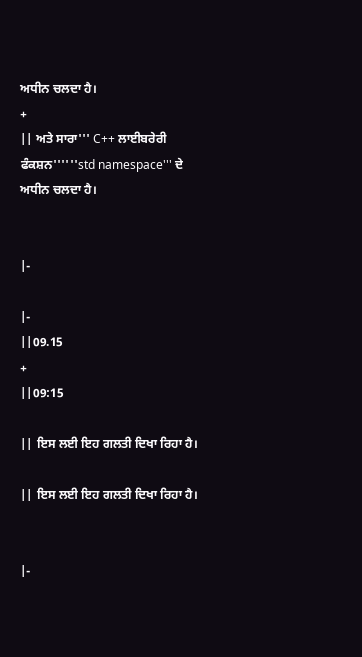ਅਧੀਨ ਚਲਦਾ ਹੈ।
+
|| ਅਤੇ ਸਾਰਾ''' C++ ਲਾਈਬਰੇਰੀ ਫੰਕਸ਼ਨ''''''std namespace''' ਦੇ ਅਧੀਨ ਚਲਦਾ ਹੈ।


|-

|-
||09.15
+
||09:15

|| ਇਸ ਲਈ ਇਹ ਗਲਤੀ ਦਿਖਾ ਰਿਹਾ ਹੈ।

|| ਇਸ ਲਈ ਇਹ ਗਲਤੀ ਦਿਖਾ ਰਿਹਾ ਹੈ।


|-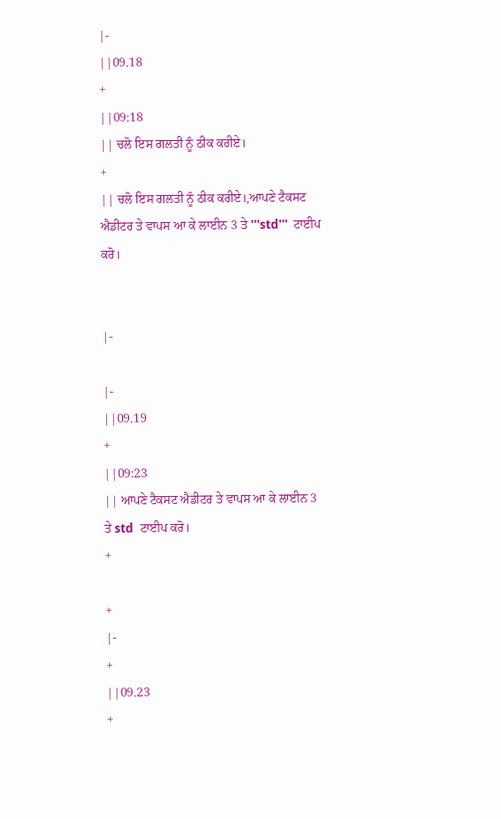|-
||09.18
+
||09:18
|| ਚਲੋ ਇਸ ਗਲਤੀ ਨੂੰ ਠੀਕ ਕਰੀਏ।
+
|| ਚਲੋ ਇਸ ਗਲਤੀ ਨੂੰ ਠੀਕ ਕਰੀਏ।,ਆਪਣੇ ਟੈਕਸਟ ਐਡੀਟਰ ਤੇ ਵਾਪਸ ਆ ਕੇ ਲਾਈਨ 3 ਤੇ '''std'''  ਟਾਈਪ ਕਰੋ।


|-

|-
||09.19
+
||09:23
|| ਆਪਣੇ ਟੈਕਸਟ ਐਡੀਟਰ ਤੇ ਵਾਪਸ ਆ ਕੇ ਲਾਈਨ 3 ਤੇ std  ਟਾਈਪ ਕਰੋ।
+

+
|-
+
||09.23
+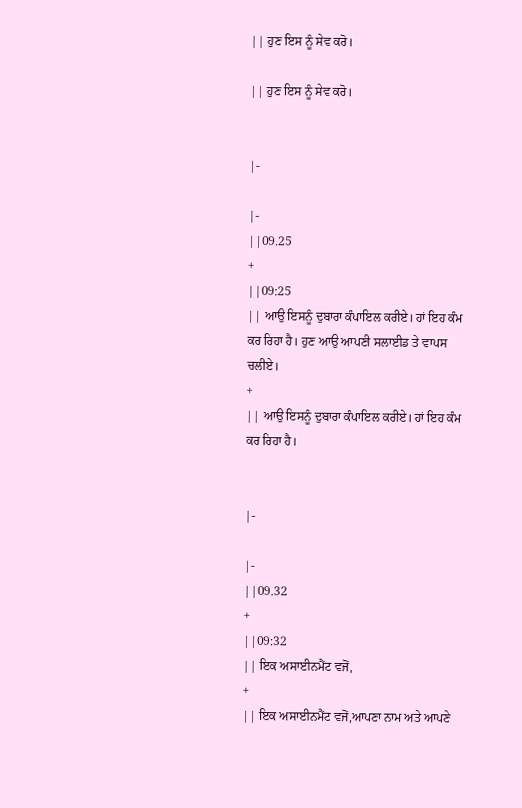|| ਹੁਣ ਇਸ ਨੂੰ ਸੇਵ ਕਰੋ।

|| ਹੁਣ ਇਸ ਨੂੰ ਸੇਵ ਕਰੋ।


|-

|-
||09.25
+
||09:25
|| ਆਉ ਇਸਨੂੰ ਦੁਬਾਰਾ ਕੰਪਾਇਲ ਕਰੀਏ। ਹਾਂ ਇਹ ਕੰਮ ਕਰ ਰਿਹਾ ਹੈ। ਹੁਣ ਆਉ ਆਪਣੀ ਸਲਾਈਡ ਤੇ ਵਾਪਸ ਚਲੀਏ।
+
|| ਆਉ ਇਸਨੂੰ ਦੁਬਾਰਾ ਕੰਪਾਇਲ ਕਰੀਏ। ਹਾਂ ਇਹ ਕੰਮ ਕਰ ਰਿਹਾ ਹੈ।


|-

|-
||09.32
+
||09:32
|| ਇਕ ਅਸਾਈਨਮੈਂਟ ਵਜੋਂ,
+
|| ਇਕ ਅਸਾਈਨਮੈਂਟ ਵਜੋਂ,ਆਪਣਾ ਨਾਮ ਅਤੇ ਆਪਣੇ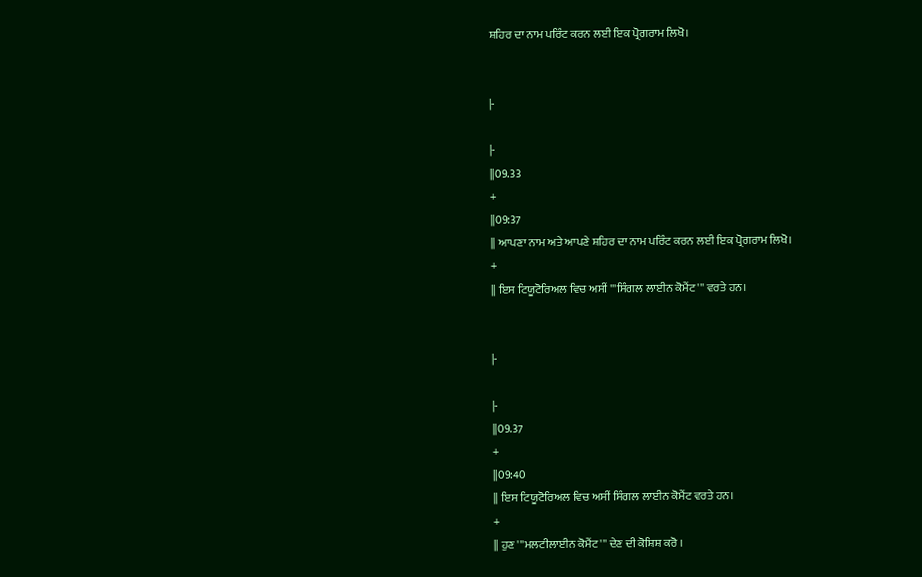ਸ਼ਹਿਰ ਦਾ ਨਾਮ ਪਰਿੰਟ ਕਰਨ ਲਈ ਇਕ ਪ੍ਰੋਗਰਾਮ ਲਿਖੋ।


|-

|-
||09.33
+
||09:37
|| ਆਪਣਾ ਨਾਮ ਅਤੇ ਆਪਣੇ ਸ਼ਹਿਰ ਦਾ ਨਾਮ ਪਰਿੰਟ ਕਰਨ ਲਈ ਇਕ ਪ੍ਰੋਗਰਾਮ ਲਿਖੋ।
+
|| ਇਸ ਟਿਯੂਟੋਰਿਅਲ ਵਿਚ ਅਸੀਂ '''ਸਿੰਗਲ ਲਾਈਨ ਕੋਮੈਂਟ''' ਵਰਤੇ ਹਨ।


|-

|-
||09.37
+
||09:40
|| ਇਸ ਟਿਯੂਟੋਰਿਅਲ ਵਿਚ ਅਸੀਂ ਸਿੰਗਲ ਲਾਈਨ ਕੋਮੈਂਟ ਵਰਤੇ ਹਨ।
+
|| ਹੁਣ '''ਮਲਟੀਲਾਈਨ ਕੋਮੈਂਟ''' ਦੇਣ ਦੀ ਕੋਸ਼ਿਸ਼ ਕਰੋ ।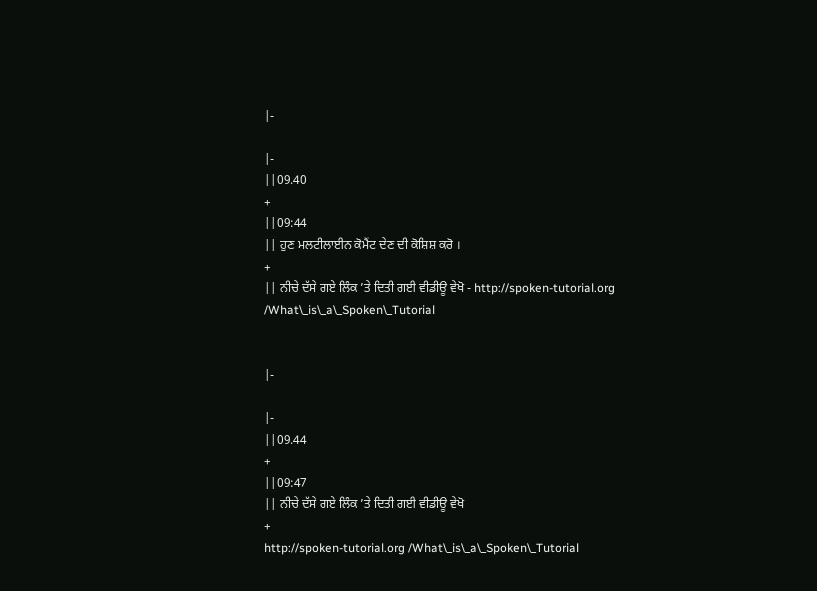|-

|-
||09.40
+
||09:44
|| ਹੁਣ ਮਲਟੀਲਾਈਨ ਕੋਮੈਂਟ ਦੇਣ ਦੀ ਕੋਸ਼ਿਸ਼ ਕਰੋ ।
+
|| ਨੀਚੇ ਦੱਸੇ ਗਏ ਲਿੰਕ ’ਤੇ ਦਿਤੀ ਗਈ ਵੀਡੀਊ ਵੇਖੋ - http://spoken-tutorial.org /What\_is\_a\_Spoken\_Tutorial


|-

|-
||09.44
+
||09:47
|| ਨੀਚੇ ਦੱਸੇ ਗਏ ਲਿੰਕ ’ਤੇ ਦਿਤੀ ਗਈ ਵੀਡੀਊ ਵੇਖੋ
+
http://spoken-tutorial.org /What\_is\_a\_Spoken\_Tutorial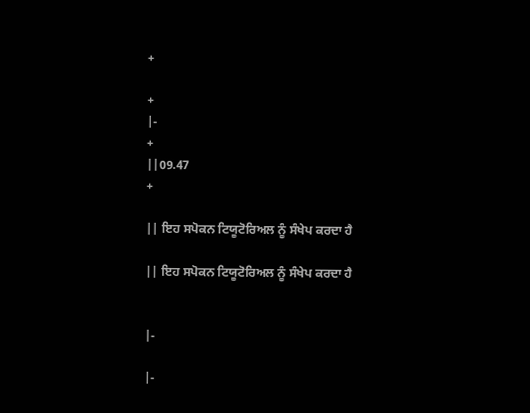+

+
|-
+
||09.47
+

|| ਇਹ ਸਪੋਕਨ ਟਿਯੂਟੋਰਿਅਲ ਨੂੰ ਸੰਖੇਪ ਕਰਦਾ ਹੈ

|| ਇਹ ਸਪੋਕਨ ਟਿਯੂਟੋਰਿਅਲ ਨੂੰ ਸੰਖੇਪ ਕਰਦਾ ਹੈ


|-

|-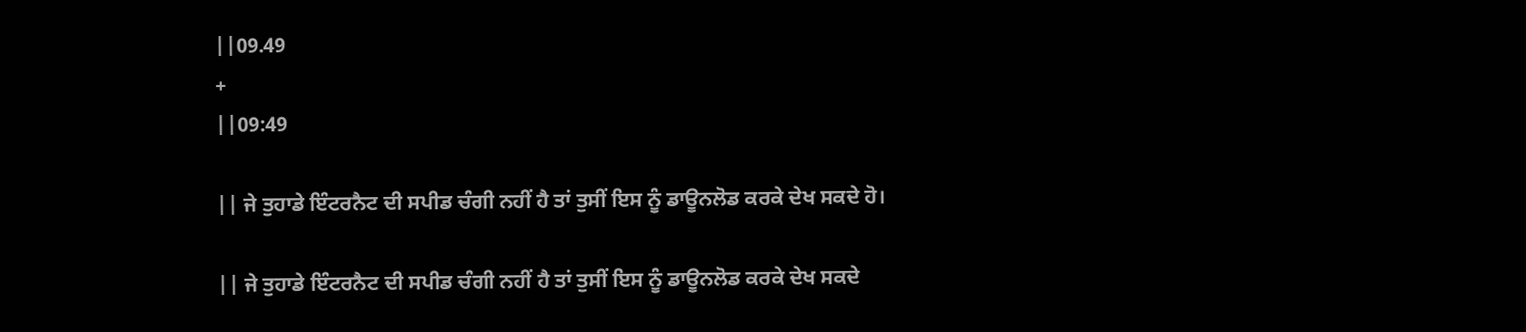||09.49
+
||09:49

|| ਜੇ ਤੁਹਾਡੇ ਇੰਟਰਨੈਟ ਦੀ ਸਪੀਡ ਚੰਗੀ ਨਹੀਂ ਹੈ ਤਾਂ ਤੁਸੀਂ ਇਸ ਨੂੰ ਡਾਊਨਲੋਡ ਕਰਕੇ ਦੇਖ ਸਕਦੇ ਹੋ।

|| ਜੇ ਤੁਹਾਡੇ ਇੰਟਰਨੈਟ ਦੀ ਸਪੀਡ ਚੰਗੀ ਨਹੀਂ ਹੈ ਤਾਂ ਤੁਸੀਂ ਇਸ ਨੂੰ ਡਾਊਨਲੋਡ ਕਰਕੇ ਦੇਖ ਸਕਦੇ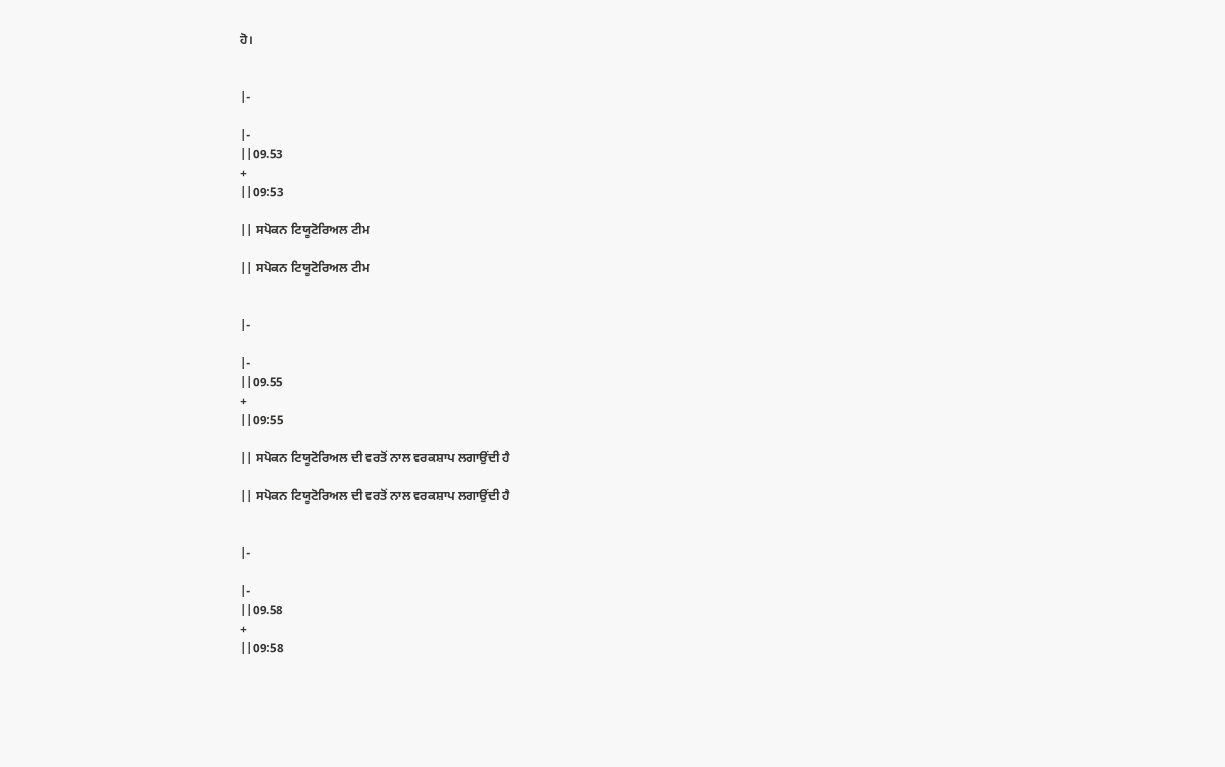ਹੋ।


|-

|-
||09.53
+
||09:53

|| ਸਪੋਕਨ ਟਿਯੂਟੋਰਿਅਲ ਟੀਮ

|| ਸਪੋਕਨ ਟਿਯੂਟੋਰਿਅਲ ਟੀਮ


|-

|-
||09.55
+
||09:55

|| ਸਪੋਕਨ ਟਿਯੂਟੋਰਿਅਲ ਦੀ ਵਰਤੋਂ ਨਾਲ ਵਰਕਸ਼ਾਪ ਲਗਾਉਂਦੀ ਹੈ

|| ਸਪੋਕਨ ਟਿਯੂਟੋਰਿਅਲ ਦੀ ਵਰਤੋਂ ਨਾਲ ਵਰਕਸ਼ਾਪ ਲਗਾਉਂਦੀ ਹੈ


|-

|-
||09.58
+
||09:58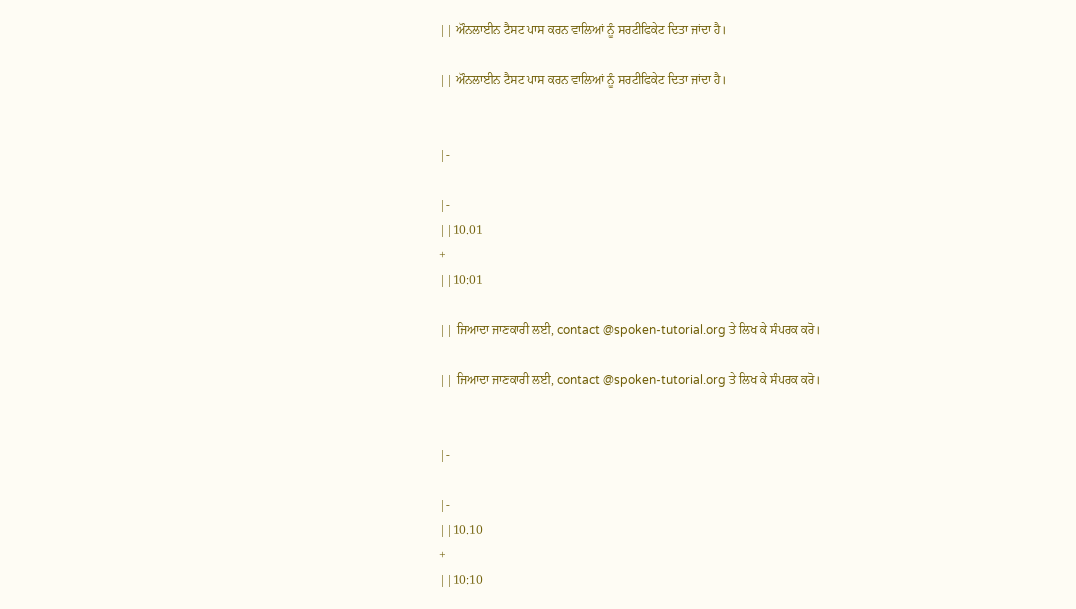|| ਔਨਲਾਈਨ ਟੈਸਟ ਪਾਸ ਕਰਨ ਵਾਲਿਆਂ ਨੂੰ ਸਰਟੀਫਿਕੇਟ ਦਿਤਾ ਜਾਂਦਾ ਹੈ।

|| ਔਨਲਾਈਨ ਟੈਸਟ ਪਾਸ ਕਰਨ ਵਾਲਿਆਂ ਨੂੰ ਸਰਟੀਫਿਕੇਟ ਦਿਤਾ ਜਾਂਦਾ ਹੈ।


|-

|-
||10.01
+
||10:01

|| ਜਿਆਦਾ ਜਾਣਕਾਰੀ ਲਈ, contact @spoken-tutorial.org ਤੇ ਲਿਖ ਕੇ ਸੰਪਰਕ ਕਰੋ।

|| ਜਿਆਦਾ ਜਾਣਕਾਰੀ ਲਈ, contact @spoken-tutorial.org ਤੇ ਲਿਖ ਕੇ ਸੰਪਰਕ ਕਰੋ।


|-

|-
||10.10
+
||10:10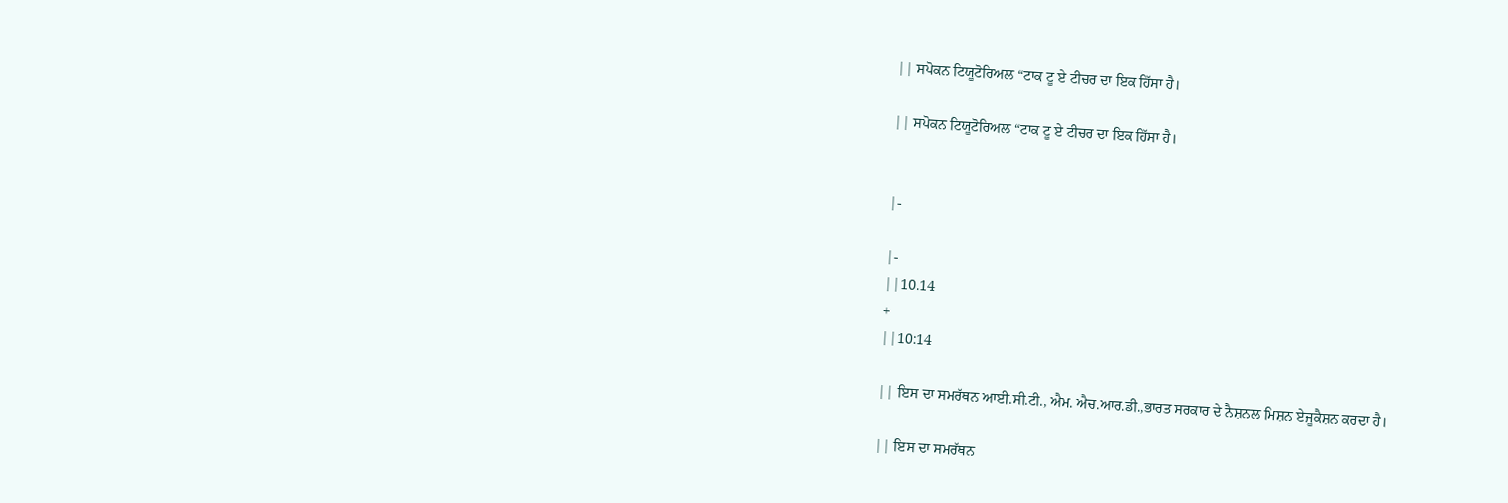|| ਸਪੋਕਨ ਟਿਯੂਟੋਰਿਅਲ “ਟਾਕ ਟੂ ਏ ਟੀਚਰ ਦਾ ਇਕ ਹਿੱਸਾ ਹੈ।

|| ਸਪੋਕਨ ਟਿਯੂਟੋਰਿਅਲ “ਟਾਕ ਟੂ ਏ ਟੀਚਰ ਦਾ ਇਕ ਹਿੱਸਾ ਹੈ।


|-

|-
||10.14
+
||10:14

|| ਇਸ ਦਾ ਸਮਰੱਥਨ ਆਈ.ਸੀ.ਟੀ., ਐਮ. ਐਚ.ਆਰ.ਡੀ.,ਭਾਰਤ ਸਰਕਾਰ ਦੇ ਨੈਸ਼ਨਲ ਮਿਸ਼ਨ ਏਜੂਕੈਸ਼ਨ ਕਰਦਾ ਹੈ।

|| ਇਸ ਦਾ ਸਮਰੱਥਨ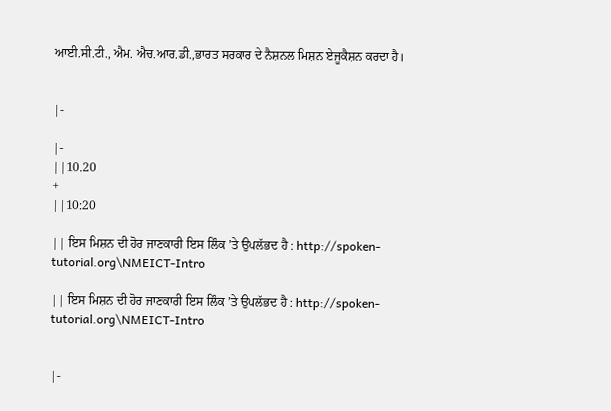ਆਈ.ਸੀ.ਟੀ., ਐਮ. ਐਚ.ਆਰ.ਡੀ.,ਭਾਰਤ ਸਰਕਾਰ ਦੇ ਨੈਸ਼ਨਲ ਮਿਸ਼ਨ ਏਜੂਕੈਸ਼ਨ ਕਰਦਾ ਹੈ।


|-

|-
||10.20
+
||10:20

|| ਇਸ ਮਿਸ਼ਨ ਦੀ ਹੋਰ ਜਾਣਕਾਰੀ ਇਸ ਲਿੰਕ ’ਤੇ ਉਪਲੱਭਦ ਹੈ : http://spoken-tutorial.org\NMEICT-Intro

|| ਇਸ ਮਿਸ਼ਨ ਦੀ ਹੋਰ ਜਾਣਕਾਰੀ ਇਸ ਲਿੰਕ ’ਤੇ ਉਪਲੱਭਦ ਹੈ : http://spoken-tutorial.org\NMEICT-Intro


|-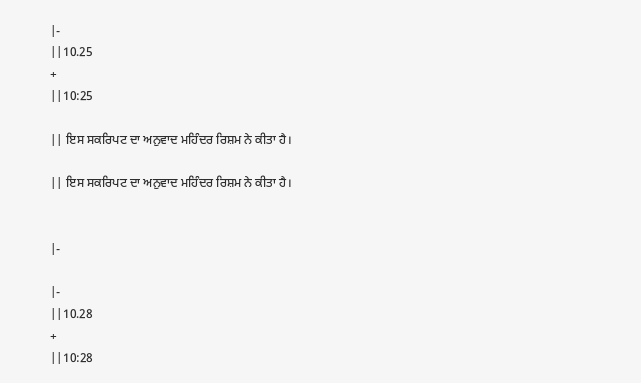|-
||10.25
+
||10:25

|| ਇਸ ਸਕਰਿਪਟ ਦਾ ਅਨੁਵਾਦ ਮਹਿੰਦਰ ਰਿਸ਼ਮ ਨੇ ਕੀਤਾ ਹੈ।

|| ਇਸ ਸਕਰਿਪਟ ਦਾ ਅਨੁਵਾਦ ਮਹਿੰਦਰ ਰਿਸ਼ਮ ਨੇ ਕੀਤਾ ਹੈ।


|-

|-
||10.28
+
||10:28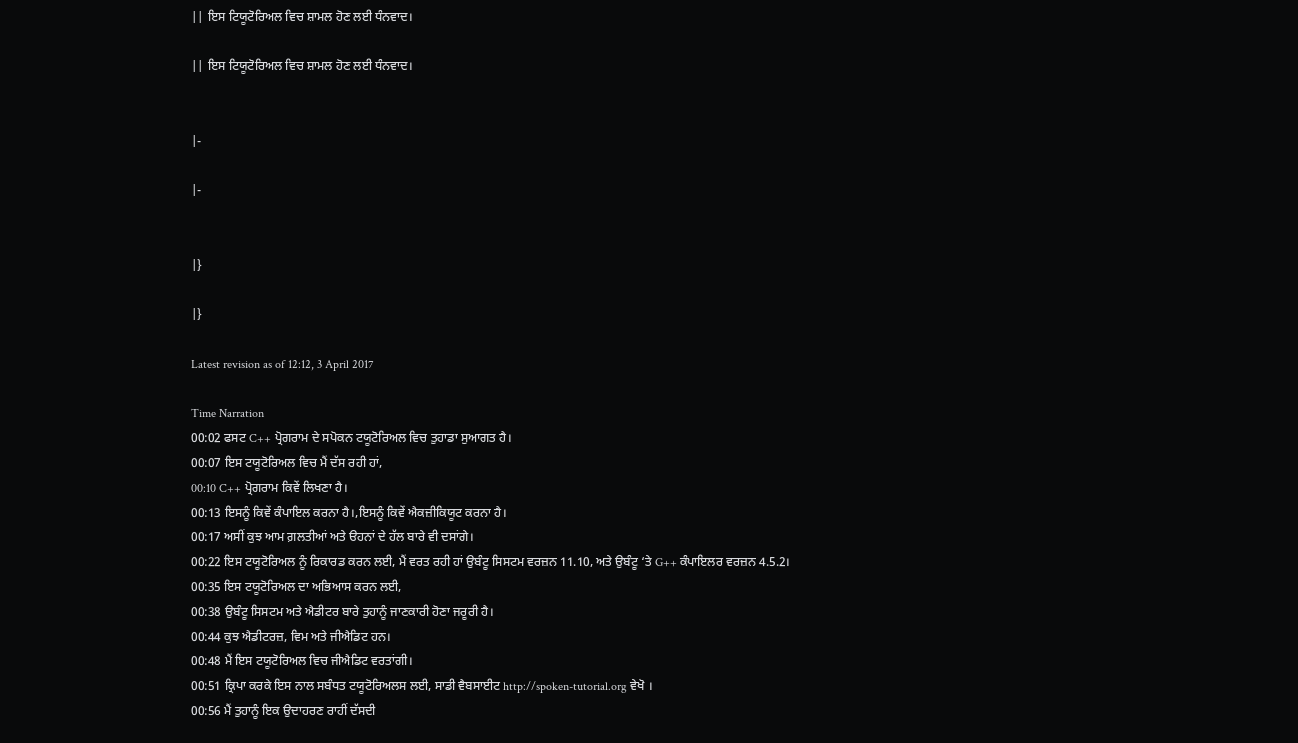|| ਇਸ ਟਿਯੂਟੋਰਿਅਲ ਵਿਚ ਸ਼ਾਮਲ ਹੋਣ ਲਈ ਧੰਨਵਾਦ।

|| ਇਸ ਟਿਯੂਟੋਰਿਅਲ ਵਿਚ ਸ਼ਾਮਲ ਹੋਣ ਲਈ ਧੰਨਵਾਦ।


|-

|-


|}

|}

Latest revision as of 12:12, 3 April 2017

Time Narration
00:02 ਫਸਟ C++ ਪ੍ਰੋਗਰਾਮ ਦੇ ਸਪੋਕਨ ਟਯੂਟੋਰਿਅਲ ਵਿਚ ਤੁਹਾਡਾ ਸੁਆਗਤ ਹੈ।
00:07 ਇਸ ਟਯੂਟੋਰਿਅਲ ਵਿਚ ਮੈਂ ਦੱਸ ਰਹੀ ਹਾਂ,
00:10 C++ ਪ੍ਰੋਗਰਾਮ ਕਿਵੇਂ ਲਿਖਣਾ ਹੈ।
00:13 ਇਸਨੂੰ ਕਿਵੇਂ ਕੰਪਾਇਲ ਕਰਨਾ ਹੈ।,ਇਸਨੂੰ ਕਿਵੇਂ ਐਕਜ਼ੀਕਿਯੂਟ ਕਰਨਾ ਹੈ।
00:17 ਅਸੀਂ ਕੁਝ ਆਮ ਗ਼ਲਤੀਆਂ ਅਤੇ ੳਹਨਾਂ ਦੇ ਹੱਲ ਬਾਰੇ ਵੀ ਦਸਾਂਗੇ।
00:22 ਇਸ ਟਯੂਟੋਰਿਅਲ ਨੂੰ ਰਿਕਾਰਡ ਕਰਨ ਲਈ, ਮੈਂ ਵਰਤ ਰਹੀ ਹਾਂ ਉਬੰਟੂ ਸਿਸਟਮ ਵਰਜ਼ਨ 11.10, ਅਤੇ ਉਬੰਟੂ ‘ਤੇ G++ ਕੰਪਾਇਲਰ ਵਰਜ਼ਨ 4.5.2।
00:35 ਇਸ ਟਯੂਟੋਰਿਅਲ ਦਾ ਅਭਿਆਸ ਕਰਨ ਲਈ,
00:38 ਉਬੰਟੂ ਸਿਸਟਮ ਅਤੇ ਐਡੀਟਰ ਬਾਰੇ ਤੁਹਾਨੂੰ ਜਾਣਕਾਰੀ ਹੋਣਾ ਜਰੂਰੀ ਹੈ।
00:44 ਕੁਝ ਐਡੀਟਰਜ਼, ਵਿਮ ਅਤੇ ਜੀਐਡਿਟ ਹਨ।
00:48 ਮੈਂ ਇਸ ਟਯੂਟੋਰਿਅਲ ਵਿਚ ਜੀਐਡਿਟ ਵਰਤਾਂਗੀ।
00:51 ਕ੍ਰਿਪਾ ਕਰਕੇ ਇਸ ਨਾਲ ਸਬੰਧਤ ਟਯੂਟੋਰਿਅਲਸ ਲਈ, ਸਾਡੀ ਵੈਬਸਾਈਟ http://spoken-tutorial.org ਵੇਖੋ ।
00:56 ਮੈਂ ਤੁਹਾਨੂੰ ਇਕ ਉਦਾਹਰਣ ਰਾਹੀਂ ਦੱਸਦੀ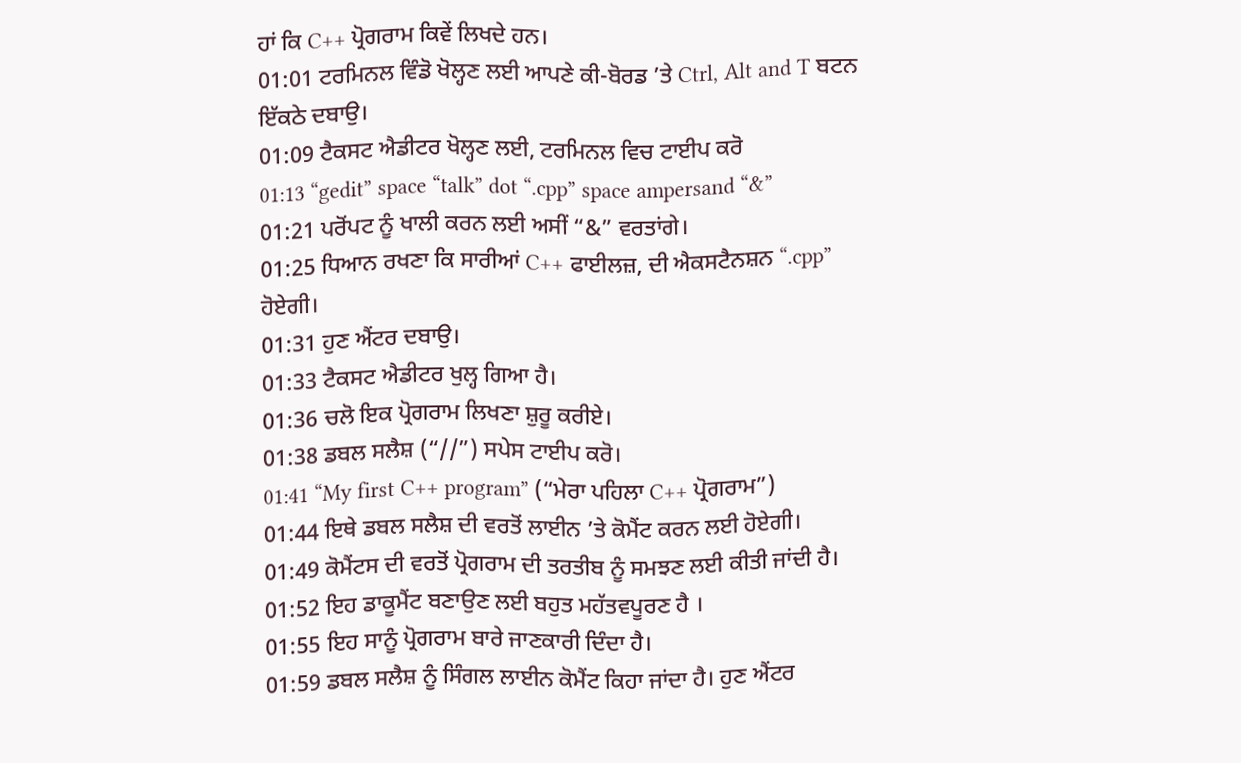ਹਾਂ ਕਿ C++ ਪ੍ਰੋਗਰਾਮ ਕਿਵੇਂ ਲਿਖਦੇ ਹਨ।
01:01 ਟਰਮਿਨਲ ਵਿੰਡੋ ਖੋਲ੍ਹਣ ਲਈ ਆਪਣੇ ਕੀ-ਬੋਰਡ ’ਤੇ Ctrl, Alt and T ਬਟਨ ਇੱਕਠੇ ਦਬਾਉ।
01:09 ਟੈਕਸਟ ਐਡੀਟਰ ਖੋਲ੍ਹਣ ਲਈ, ਟਰਮਿਨਲ ਵਿਚ ਟਾਈਪ ਕਰੋ
01:13 “gedit” space “talk” dot “.cpp” space ampersand “&”
01:21 ਪਰੋਂਪਟ ਨੂੰ ਖਾਲੀ ਕਰਨ ਲਈ ਅਸੀਂ “&” ਵਰਤਾਂਗੇ।
01:25 ਧਿਆਨ ਰਖਣਾ ਕਿ ਸਾਰੀਆਂ C++ ਫਾਈਲਜ਼, ਦੀ ਐਕਸਟੈਨਸ਼ਨ “.cpp” ਹੋਏਗੀ।
01:31 ਹੁਣ ਐਂਟਰ ਦਬਾਉ।
01:33 ਟੈਕਸਟ ਐਡੀਟਰ ਖੁਲ੍ਹ ਗਿਆ ਹੈ।
01:36 ਚਲੋ ਇਕ ਪ੍ਰੋਗਰਾਮ ਲਿਖਣਾ ਸ਼ੁਰੂ ਕਰੀਏ।
01:38 ਡਬਲ ਸਲੈਸ਼ (“//”) ਸਪੇਸ ਟਾਈਪ ਕਰੋ।
01:41 “My first C++ program” (“ਮੇਰਾ ਪਹਿਲਾ C++ ਪ੍ਰੋਗਰਾਮ”)
01:44 ਇਥੇ ਡਬਲ ਸਲੈਸ਼ ਦੀ ਵਰਤੋਂ ਲਾਈਨ ’ਤੇ ਕੋਮੈਂਟ ਕਰਨ ਲਈ ਹੋਏਗੀ।
01:49 ਕੋਮੈਂਟਸ ਦੀ ਵਰਤੋਂ ਪ੍ਰੋਗਰਾਮ ਦੀ ਤਰਤੀਬ ਨੂੰ ਸਮਝਣ ਲਈ ਕੀਤੀ ਜਾਂਦੀ ਹੈ।
01:52 ਇਹ ਡਾਕੂਮੈਂਟ ਬਣਾਉਣ ਲਈ ਬਹੁਤ ਮਹੱਤਵਪੂਰਣ ਹੈ ।
01:55 ਇਹ ਸਾਨੂੰ ਪ੍ਰੋਗਰਾਮ ਬਾਰੇ ਜਾਣਕਾਰੀ ਦਿੰਦਾ ਹੈ।
01:59 ਡਬਲ ਸਲੈਸ਼ ਨੂੰ ਸਿੰਗਲ ਲਾਈਨ ਕੋਮੈਂਟ ਕਿਹਾ ਜਾਂਦਾ ਹੈ। ਹੁਣ ਐਂਟਰ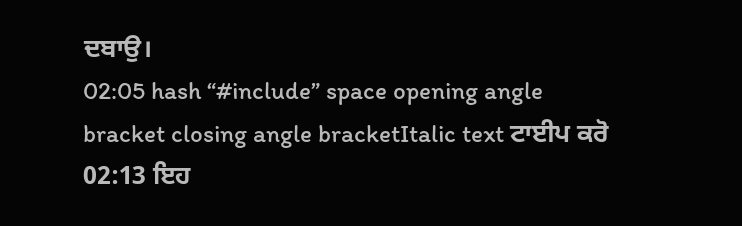ਦਬਾਉ।
02:05 hash “#include” space opening angle bracket closing angle bracketItalic text ਟਾਈਪ ਕਰੋ
02:13 ਇਹ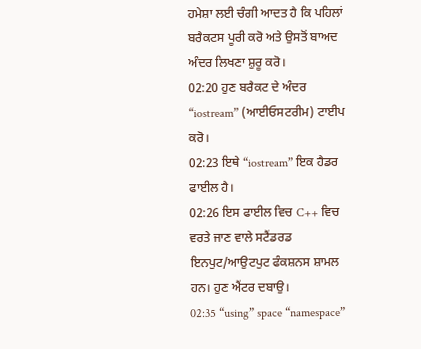ਹਮੇਸ਼ਾ ਲਈ ਚੰਗੀ ਆਦਤ ਹੈ ਕਿ ਪਹਿਲਾਂ ਬਰੈਕਟਸ ਪੂਰੀ ਕਰੋ ਅਤੇ ਉਸਤੋਂ ਬਾਅਦ ਅੰਦਰ ਲਿਖਣਾ ਸ਼ੁਰੂ ਕਰੋ।
02:20 ਹੁਣ ਬਰੈਕਟ ਦੇ ਅੰਦਰ “iostream” (ਆਈਓਸਟਰੀਮ) ਟਾਈਪ ਕਰੋ।
02:23 ਇਥੇ “iostream” ਇਕ ਹੈਡਰ ਫਾਈਲ ਹੈ।
02:26 ਇਸ ਫਾਈਲ ਵਿਚ C++ ਵਿਚ ਵਰਤੇ ਜਾਣ ਵਾਲੇ ਸਟੈਂਡਰਡ ਇਨਪੁਟ/ਆਉਟਪੁਟ ਫੰਕਸ਼ਨਸ ਸ਼ਾਮਲ ਹਨ। ਹੁਣ ਐਂਟਰ ਦਬਾਉ।
02:35 “using” space “namespace”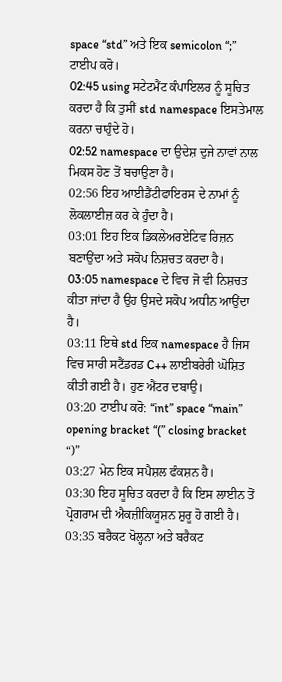space “std” ਅਤੇ ਇਕ semicolon “;” ਟਾਈਪ ਕਰੋ।
02:45 using ਸਟੇਟਮੈਂਟ ਕੰਪਾਇਲਰ ਨੂੰ ਸੂਚਿਤ ਕਰਦਾ ਹੈ ਕਿ ਤੁਸੀਂ std namespace ਇਸਤੇਮਾਲ ਕਰਨਾ ਚਾਹੁੰਦੇ ਹੋ।
02:52 namespace ਦਾ ਉਦੇਸ਼ ਦੁਜੇ ਨਾਵਾਂ ਨਾਲ ਮਿਕਸ ਹੋਣ ਤੋਂ ਬਚਾਉਣਾ ਹੈ।
02:56 ਇਹ ਆਈਡੈਂਟੀਫਾਇਰਸ ਦੇ ਨਾਮਾਂ ਨੂੰ ਲੋਕਲਾਈਜ਼ ਕਰ ਕੇ ਹੁੰਦਾ ਹੈ।
03:01 ਇਹ ਇਕ ਡਿਕਲੇਅਰਏਟਿਵ ਰਿਜ਼ਨ ਬਣਾਉਂਦਾ ਅਤੇ ਸਕੋਪ ਨਿਸ਼ਚਤ ਕਰਦਾ ਹੈ।
03:05 namespace ਦੇ ਵਿਚ ਜੋ ਵੀ ਨਿਸ਼ਚਤ ਕੀਤਾ ਜਾਂਦਾ ਹੈ ਉਹ ਉਸਦੇ ਸਕੋਪ ਅਧੀਨ ਆਉਂਦਾ ਹੈ।
03:11 ਇਥੇ std ਇਕ namespace ਹੈ ਜਿਸ ਵਿਚ ਸਾਰੀ ਸਟੈਂਡਰਡ C++ ਲਾਈਬਰੇਰੀ ਘੋਸ਼ਿਤ ਕੀਤੀ ਗਈ ਹੈ। ਹੁਣ ਐਂਟਰ ਦਬਾਉ।
03:20 ਟਾਈਪ ਕਰੋ: “int” space “main” opening bracket “(” closing bracket “)”
03:27 ਮੇਨ ਇਕ ਸਪੈਸ਼ਲ ਫੰਕਸ਼ਨ ਹੈ।
03:30 ਇਹ ਸੂਚਿਤ ਕਰਦਾ ਹੈ ਕਿ ਇਸ ਲਾਈਨ ਤੋਂ ਪ੍ਰੋਗਰਾਮ ਦੀ ਐਕਜ਼ੀਕਿਯੂਸ਼ਨ ਸ਼ੁਰੂ ਹੋ ਗਈ ਹੈ।
03:35 ਬਰੈਕਟ ਖੋਲ੍ਹਨਾ ਅਤੇ ਬਰੈਕਟ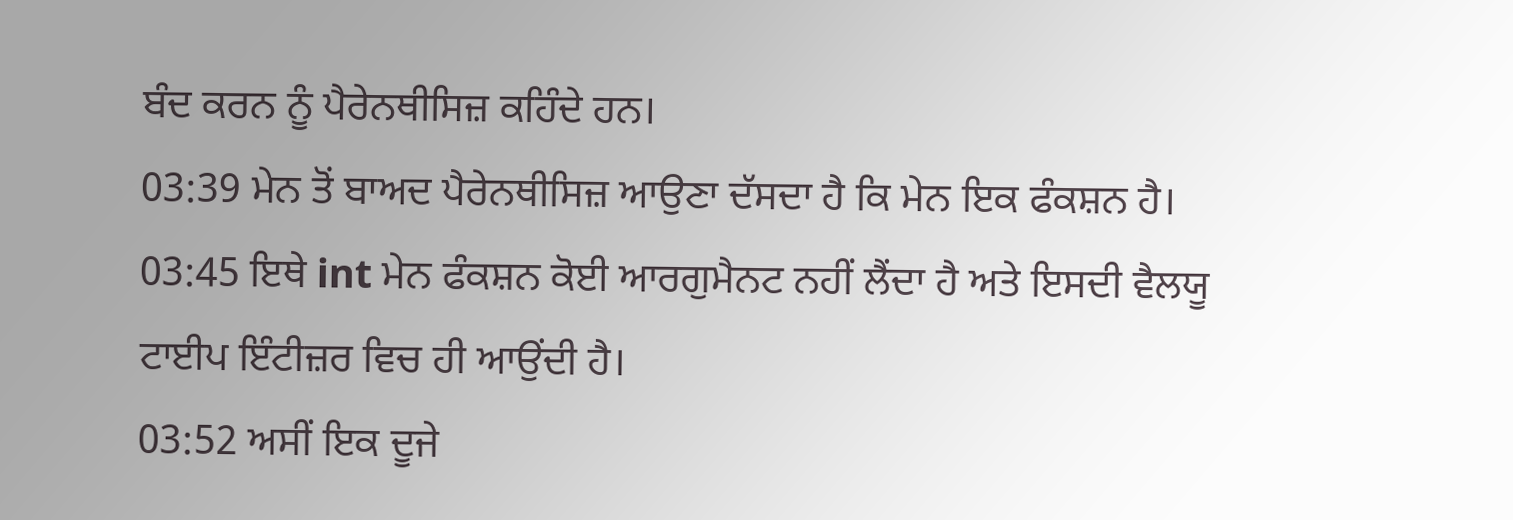ਬੰਦ ਕਰਨ ਨੂੰ ਪੈਰੇਨਥੀਸਿਜ਼ ਕਹਿੰਦੇ ਹਨ।
03:39 ਮੇਨ ਤੋਂ ਬਾਅਦ ਪੈਰੇਨਥੀਸਿਜ਼ ਆਉਣਾ ਦੱਸਦਾ ਹੈ ਕਿ ਮੇਨ ਇਕ ਫੰਕਸ਼ਨ ਹੈ।
03:45 ਇਥੇ int ਮੇਨ ਫੰਕਸ਼ਨ ਕੋਈ ਆਰਗੁਮੈਨਟ ਨਹੀਂ ਲੈਂਦਾ ਹੈ ਅਤੇ ਇਸਦੀ ਵੈਲਯੂ ਟਾਈਪ ਇੰਟੀਜ਼ਰ ਵਿਚ ਹੀ ਆਉਂਦੀ ਹੈ।
03:52 ਅਸੀਂ ਇਕ ਦੂਜੇ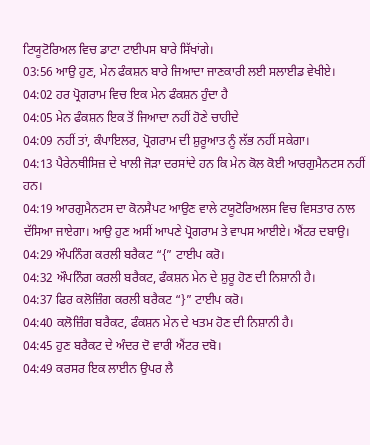ਟਿਯੂਟੋਰਿਅਲ ਵਿਚ ਡਾਟਾ ਟਾਈਪਸ ਬਾਰੇ ਸਿੱਖਾਂਗੇ।
03:56 ਆਉ ਹੁਣ, ਮੇਨ ਫੰਕਸ਼ਨ ਬਾਰੇ ਜਿਆਦਾ ਜਾਣਕਾਰੀ ਲਈ ਸਲਾਈਡ ਵੇਖੀਏ।
04:02 ਹਰ ਪ੍ਰੋਗਰਾਮ ਵਿਚ ਇਕ ਮੇਨ ਫੰਕਸ਼ਨ ਹੁੰਦਾ ਹੈ
04:05 ਮੇਨ ਫੰਕਸ਼ਨ ਇਕ ਤੋਂ ਜਿਆਦਾ ਨਹੀਂ ਹੋਣੇ ਚਾਹੀਦੇ
04:09 ਨਹੀਂ ਤਾਂ, ਕੰਪਾਇਲਰ, ਪ੍ਰੋਗਰਾਮ ਦੀ ਸ਼ੁਰੂਆਤ ਨੂੰ ਲੱਭ ਨਹੀਂ ਸਕੇਗਾ।
04:13 ਪੈਰੇਨਥੀਸਿਜ਼ ਦੇ ਖਾਲੀ ਜੋੜਾ ਦਰਸਾਂਦੇ ਹਨ ਕਿ ਮੇਨ ਕੋਲ ਕੋਈ ਆਰਗੁਮੈਨਟਸ ਨਹੀਂ ਹਨ।
04:19 ਆਰਗੁਮੈਨਟਸ ਦਾ ਕੋਨਸੈਪਟ ਆਉਣ ਵਾਲੇ ਟਯੂਟੋਰਿਅਲਸ ਵਿਚ ਵਿਸਤਾਰ ਨਾਲ ਦੱਸਿਆ ਜਾਏਗਾ। ਆਉ ਹੁਣ ਅਸੀਂ ਆਪਣੇ ਪ੍ਰੋਗਰਾਮ ਤੇ ਵਾਪਸ ਆਈਏ। ਐਂਟਰ ਦਬਾਉ।
04:29 ਔਪਨਿੰਗ ਕਰਲੀ ਬਰੈਕਟ “{” ਟਾਈਪ ਕਰੋ।
04:32 ਔਪਨਿੰਗ ਕਰਲੀ ਬਰੈਕਟ, ਫੰਕਸ਼ਨ ਮੇਨ ਦੇ ਸ਼ੁਰੂ ਹੋਣ ਦੀ ਨਿਸ਼ਾਨੀ ਹੈ।
04:37 ਫਿਰ ਕਲੋਜ਼ਿੰਗ ਕਰਲੀ ਬਰੈਕਟ “}” ਟਾਈਪ ਕਰੋ।
04:40 ਕਲੋਜ਼ਿੰਗ ਬਰੈਕਟ, ਫੰਕਸ਼ਨ ਮੇਨ ਦੇ ਖਤਮ ਹੋਣ ਦੀ ਨਿਸ਼ਾਨੀ ਹੈ।
04:45 ਹੁਣ ਬਰੈਕਟ ਦੇ ਅੰਦਰ ਦੋ ਵਾਰੀ ਐਂਟਰ ਦਬੋ।
04:49 ਕਰਸਰ ਇਕ ਲਾਈਨ ਉਪਰ ਲੈ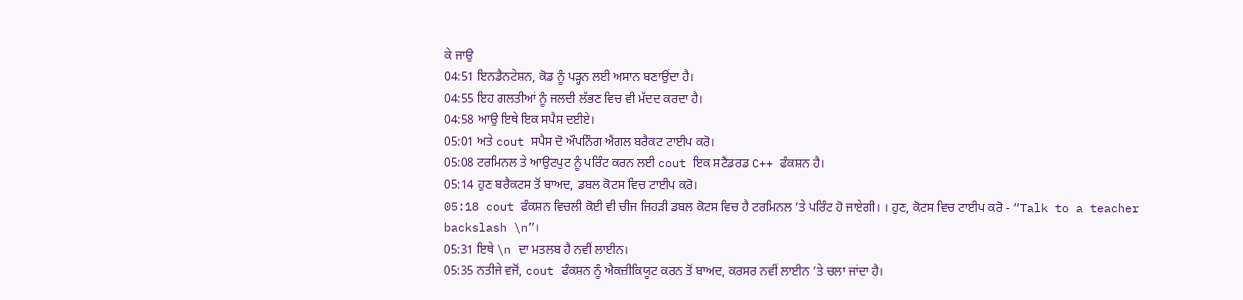ਕੇ ਜਾਉ
04:51 ਇਨਡੈਨਟੇਸ਼ਨ, ਕੋਡ ਨੂੰ ਪੜ੍ਹਨ ਲਈ ਅਸਾਨ ਬਣਾਉਂਦਾ ਹੈ।
04:55 ਇਹ ਗਲਤੀਆਂ ਨੂੰ ਜਲਦੀ ਲੱਭਣ ਵਿਚ ਵੀ ਮੱਦਦ ਕਰਦਾ ਹੈ।
04:58 ਆਉ ਇਥੇ ਇਕ ਸਪੈਸ ਦਈਏ।
05:01 ਅਤੇ cout ਸਪੈਸ ਦੋ ਔਪਨਿੰਗ ਐਂਗਲ ਬਰੈਕਟ ਟਾਈਪ ਕਰੋ।
05:08 ਟਰਮਿਨਲ ਤੇ ਆਉਟਪੁਟ ਨੂੰ ਪਰਿੰਟ ਕਰਨ ਲਈ cout ਇਕ ਸਟੈਂਡਰਡ C++ ਫੰਕਸ਼ਨ ਹੈ।
05:14 ਹੁਣ ਬਰੈਕਟਸ ਤੋਂ ਬਾਅਦ, ਡਬਲ ਕੋਟਸ ਵਿਚ ਟਾਈਪ ਕਰੋ।
05:18 cout ਫੰਕਸ਼ਨ ਵਿਚਲੀ ਕੋਈ ਵੀ ਚੀਜ ਜਿਹੜੀ ਡਬਲ ਕੋਟਸ ਵਿਚ ਹੈ ਟਰਮਿਨਲ ’ਤੇ ਪਰਿੰਟ ਹੋ ਜਾਏਗੀ। । ਹੁਣ, ਕੋਟਸ ਵਿਚ ਟਾਈਪ ਕਰੋ - “Talk to a teacher backslash \n”।
05:31 ਇਥੇ \n ਦਾ ਮਤਲਬ ਹੈ ਨਵੀਂ ਲਾਈਨ।
05:35 ਨਤੀਜੇ ਵਜੋਂ, cout ਫੰਕਸ਼ਨ ਨੂੰ ਐਕਜ਼ੀਕਿਯੂਟ ਕਰਨ ਤੋਂ ਬਾਅਦ, ਕਰਸਰ ਨਵੀਂ ਲਾਈਨ ’ਤੇ ਚਲਾ ਜਾਂਦਾ ਹੈ।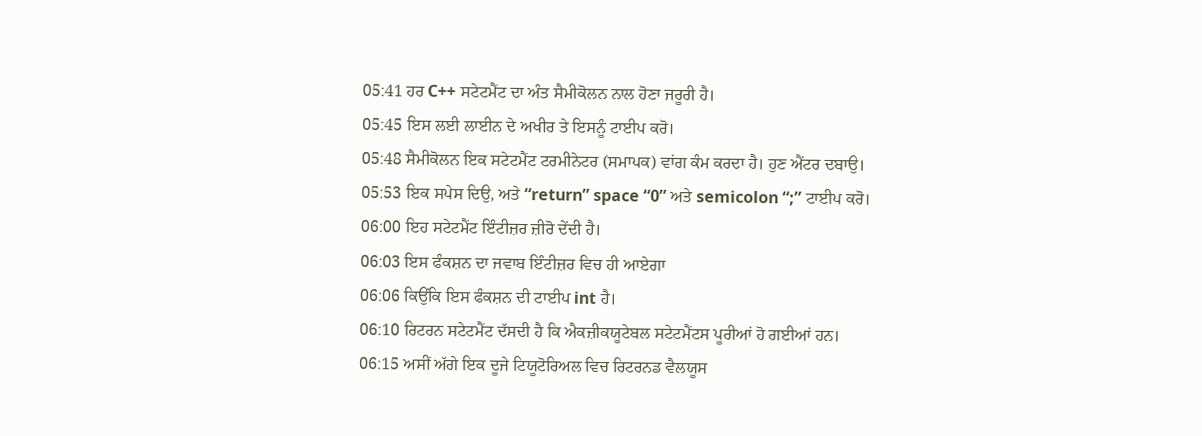05:41 ਹਰ C++ ਸਟੇਟਮੈਂਟ ਦਾ ਅੰਤ ਸੈਮੀਕੋਲਨ ਨਾਲ ਹੋਣਾ ਜਰੂਰੀ ਹੈ।
05:45 ਇਸ ਲਈ ਲਾਈਨ ਦੇ ਅਖੀਰ ਤੇ ਇਸਨੂੰ ਟਾਈਪ ਕਰੋ।
05:48 ਸੈਮੀਕੋਲਨ ਇਕ ਸਟੇਟਮੈਂਟ ਟਰਮੀਨੇਟਰ (ਸਮਾਪਕ) ਵਾਂਗ ਕੰਮ ਕਰਦਾ ਹੈ। ਹੁਣ ਐਂਟਰ ਦਬਾਉ।
05:53 ਇਕ ਸਪੇਸ ਦਿਉ, ਅਤੇ “return” space “0” ਅਤੇ semicolon “;” ਟਾਈਪ ਕਰੋ।
06:00 ਇਹ ਸਟੇਟਮੈਂਟ ਇੰਟੀਜ਼ਰ ਜ਼ੀਰੋ ਦੇਂਦੀ ਹੈ।
06:03 ਇਸ ਫੰਕਸ਼ਨ ਦਾ ਜਵਾਬ ਇੰਟੀਜ਼ਰ ਵਿਚ ਹੀ ਆਏਗਾ
06:06 ਕਿਉਂਕਿ ਇਸ ਫੰਕਸ਼ਨ ਦੀ ਟਾਈਪ int ਹੈ।
06:10 ਰਿਟਰਨ ਸਟੇਟਮੈਂਟ ਦੱਸਦੀ ਹੈ ਕਿ ਐਕਜ਼ੀਕਯੂਟੇਬਲ ਸਟੇਟਮੈਂਟਸ ਪੂਰੀਆਂ ਹੋ ਗਈਆਂ ਹਨ।
06:15 ਅਸੀਂ ਅੱਗੇ ਇਕ ਦੂਜੇ ਟਿਯੂਟੋਰਿਅਲ ਵਿਚ ਰਿਟਰਨਡ ਵੈਲਯੂਸ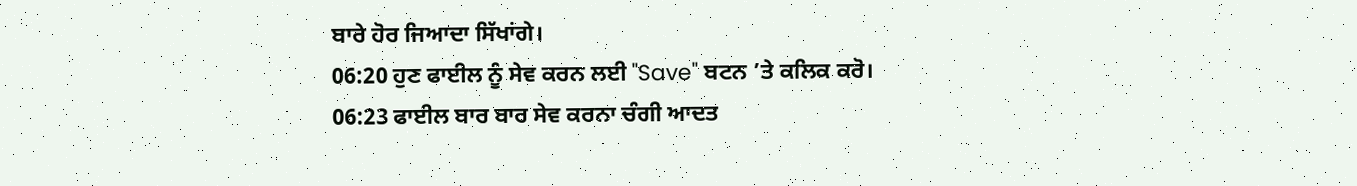ਬਾਰੇ ਹੋਰ ਜਿਆਦਾ ਸਿੱਖਾਂਗੇ।
06:20 ਹੁਣ ਫਾਈਲ ਨੂੰ ਸੇਵ ਕਰਨ ਲਈ "Save" ਬਟਨ ’ਤੇ ਕਲਿਕ ਕਰੋ।
06:23 ਫਾਈਲ ਬਾਰ ਬਾਰ ਸੇਵ ਕਰਨਾ ਚੰਗੀ ਆਦਤ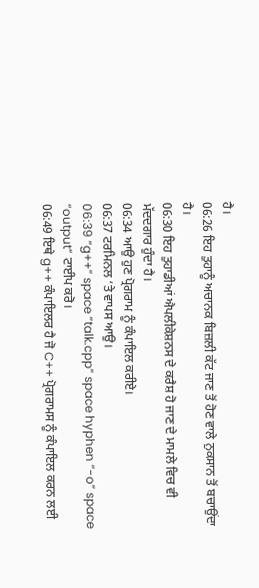ਹੈ।
06:26 ਇਹ ਤੁਹਾਨੂੰ ਅਚਾਨਕ ਬਿਜ਼ਲੀ ਕੱਟ ਜਾਣ ਤੋਂ ਹੋਣ ਵਾਲੇ ਨੁਕਸਾਨ ਤੋਂ ਬਚਾਉਂਦਾ ਹੈ।
06:30 ਇਹ ਤੁਹਾਡੀਆਂ ਐਪਲੀਕੇਸ਼ਨਸ ਦੇ ਕਰੈਸ਼ ਹੋ ਜਾਣ ਦੇ ਮਾਮਲੇ ਵਿਚ ਵੀ ਮੱਦਦਗਾਰ ਹੁੰਦਾ ਹੈ।
06:34 ਆਉ ਹੁਣ ਪ੍ਰੋਗਰਾਮ ਨੂੰ ਕੰਪਾਇਲ ਕਰੀਏ।
06:37 ਟਰਮਿਨਲ ‘ਤੇ ਵਾਪਸ ਆਉ।
06:39 “g++” space “talk.cpp” space hyphen “-o” space “output” ਟਾਈਪ ਕਰੋ।
06:49 ਇਥੇ g++ ਕੰਪਾਇਲਰ ਹੈ ਜੋ C++ ਪ੍ਰੋਗਰਾਮਸ ਨੂੰ ਕੰਪਾਇਲ ਕਰਨ ਲਈ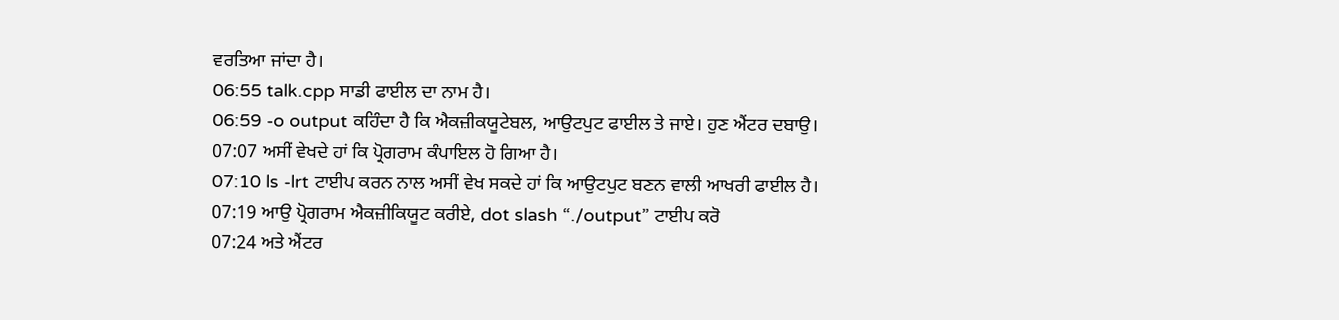ਵਰਤਿਆ ਜਾਂਦਾ ਹੈ।
06:55 talk.cpp ਸਾਡੀ ਫਾਈਲ ਦਾ ਨਾਮ ਹੈ।
06:59 -o output ਕਹਿੰਦਾ ਹੈ ਕਿ ਐਕਜ਼ੀਕਯੂਟੇਬਲ, ਆਉਟਪੁਟ ਫਾਈਲ ਤੇ ਜਾਏ। ਹੁਣ ਐਂਟਰ ਦਬਾਉ।
07:07 ਅਸੀਂ ਵੇਖਦੇ ਹਾਂ ਕਿ ਪ੍ਰੋਗਰਾਮ ਕੰਪਾਇਲ ਹੋ ਗਿਆ ਹੈ।
07:10 ls -lrt ਟਾਈਪ ਕਰਨ ਨਾਲ ਅਸੀਂ ਵੇਖ ਸਕਦੇ ਹਾਂ ਕਿ ਆਉਟਪੁਟ ਬਣਨ ਵਾਲੀ ਆਖਰੀ ਫਾਈਲ ਹੈ।
07:19 ਆਉ ਪ੍ਰੋਗਰਾਮ ਐਕਜ਼ੀਕਿਯੂਟ ਕਰੀਏ, dot slash “./output” ਟਾਈਪ ਕਰੋ
07:24 ਅਤੇ ਐਂਟਰ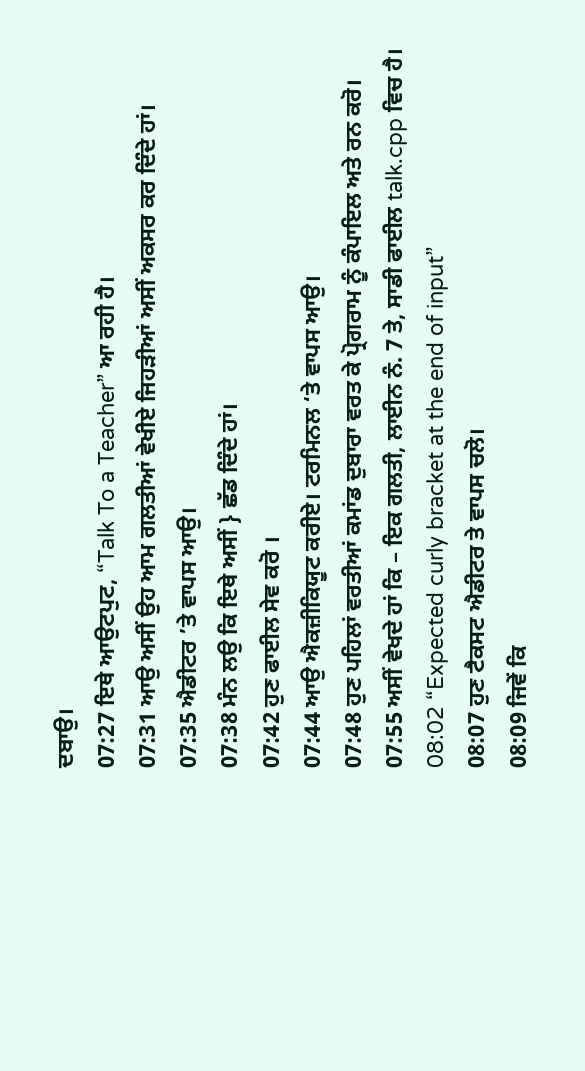ਦਬਾਉ।
07:27 ਇਥੇ ਆਉਟਪੁਟ, “Talk To a Teacher” ਆ ਰਹੀ ਹੈ।
07:31 ਆਉ ਅਸੀਂ ਉਹ ਆਮ ਗਲਤੀਆਂ ਵੇਖੀਏ ਜਿਹੜੀਆਂ ਅਸੀਂ ਅਕਸਰ ਕਰ ਦਿੰਦੇ ਹਾਂ।
07:35 ਐਡੀਟਰ ’ਤੇ ਵਾਪਸ ਆਉ।
07:38 ਮੰਨ ਲਉ ਕਿ ਇਥੇ ਅਸੀਂ } ਛੱਡ ਦਿੰਦੇ ਹਾਂ।
07:42 ਹੁਣ ਫਾਈਲ ਸੇਵ ਕਰੋ ।
07:44 ਆਉ ਐਕਜ਼ੀਕਿਯੂਟ ਕਰੀਏ। ਟਰਮਿਨਲ ‘ਤੇ ਵਾਪਸ ਆਉ।
07:48 ਹੁਣ ਪਹਿਲਾਂ ਵਰਤੀਆਂ ਕਮਾਂਡ ਦੁਬਾਰਾ ਵਰਤ ਕੇ ਪ੍ਰੋਗਰਾਮ ਨੂੰ ਕੰਪਾਇਲ ਅਤੇ ਰਨ ਕਰੋ।
07:55 ਅਸੀਂ ਵੇਖਦੇ ਹਾਂ ਕਿ – ਇਕ ਗਲਤੀ, ਲਾਈਨ ਨੰ. 7 ਤੇ, ਸਾਡੀ ਫਾਈਲ talk.cpp ਵਿਚ ਹੈ।
08:02 “Expected curly bracket at the end of input”
08:07 ਹੁਣ ਟੈਕਸਟ ਐਡੀਟਰ ਤੇ ਵਾਪਸ ਚਲੋ।
08:09 ਜਿਵੇਂ ਕਿ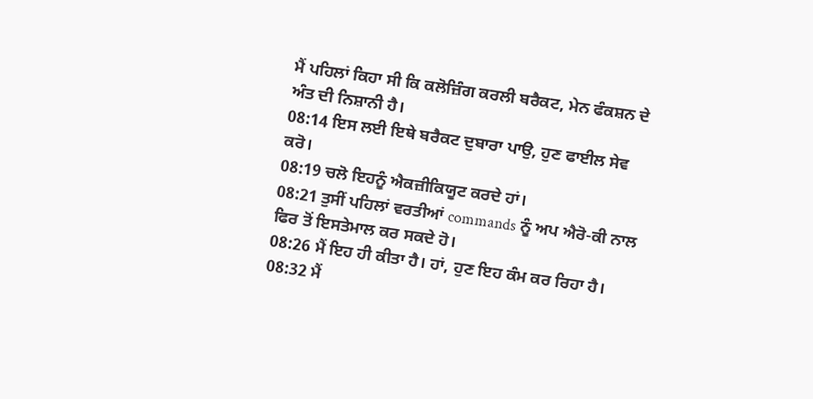ਮੈਂ ਪਹਿਲਾਂ ਕਿਹਾ ਸੀ ਕਿ ਕਲੋਜ਼ਿੰਗ ਕਰਲੀ ਬਰੈਕਟ, ਮੇਨ ਫੰਕਸ਼ਨ ਦੇ ਅੰਤ ਦੀ ਨਿਸ਼ਾਨੀ ਹੈ।
08:14 ਇਸ ਲਈ ਇਥੇ ਬਰੈਕਟ ਦੁਬਾਰਾ ਪਾਉ, ਹੁਣ ਫਾਈਲ ਸੇਵ ਕਰੋ।
08:19 ਚਲੋ ਇਹਨੂੰ ਐਕਜ਼ੀਕਿਯੂਟ ਕਰਦੇ ਹਾਂ।
08:21 ਤੁਸੀਂ ਪਹਿਲਾਂ ਵਰਤੀਆਂ commands ਨੂੰ ਅਪ ਐਰੋ-ਕੀ ਨਾਲ ਫਿਰ ਤੋਂ ਇਸਤੇਮਾਲ ਕਰ ਸਕਦੇ ਹੋ।
08:26 ਮੈਂ ਇਹ ਹੀ ਕੀਤਾ ਹੈ। ਹਾਂ, ਹੁਣ ਇਹ ਕੰਮ ਕਰ ਰਿਹਾ ਹੈ।
08:32 ਮੈਂ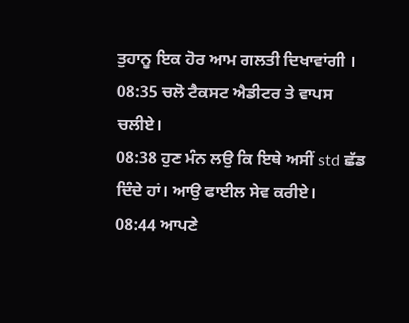ਤੁਹਾਨੂ ਇਕ ਹੋਰ ਆਮ ਗਲਤੀ ਦਿਖਾਵਾਂਗੀ ।
08:35 ਚਲੋ ਟੈਕਸਟ ਐਡੀਟਰ ਤੇ ਵਾਪਸ ਚਲੀਏ।
08:38 ਹੁਣ ਮੰਨ ਲਉ ਕਿ ਇਥੇ ਅਸੀਂ std ਛੱਡ ਦਿੰਦੇ ਹਾਂ। ਆਉ ਫਾਈਲ ਸੇਵ ਕਰੀਏ।
08:44 ਆਪਣੇ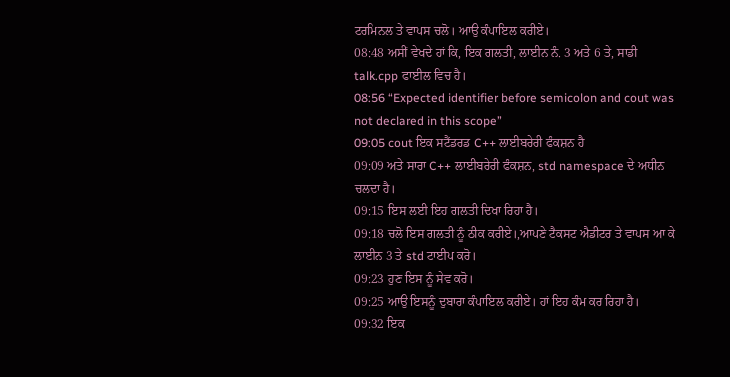ਟਰਮਿਨਲ ਤੇ ਵਾਪਸ ਚਲੋ। ਆਉ ਕੰਪਾਇਲ ਕਰੀਏ।
08:48 ਅਸੀਂ ਵੇਖਦੇ ਹਾਂ ਕਿ, ਇਕ ਗਲਤੀ, ਲਾਈਨ ਨੰ. 3 ਅਤੇ 6 ਤੇ, ਸਾਡੀ talk.cpp ਫਾਈਲ ਵਿਚ ਹੈ।
08:56 “Expected identifier before semicolon and cout was not declared in this scope”
09:05 cout ਇਕ ਸਟੈਂਡਰਡ C++ ਲਾਈਬਰੇਰੀ ਫੰਕਸ਼ਨ ਹੈ
09:09 ਅਤੇ ਸਾਰਾ C++ ਲਾਈਬਰੇਰੀ ਫੰਕਸ਼ਨ, std namespace ਦੇ ਅਧੀਨ ਚਲਦਾ ਹੈ।
09:15 ਇਸ ਲਈ ਇਹ ਗਲਤੀ ਦਿਖਾ ਰਿਹਾ ਹੈ।
09:18 ਚਲੋ ਇਸ ਗਲਤੀ ਨੂੰ ਠੀਕ ਕਰੀਏ।,ਆਪਣੇ ਟੈਕਸਟ ਐਡੀਟਰ ਤੇ ਵਾਪਸ ਆ ਕੇ ਲਾਈਨ 3 ਤੇ std ਟਾਈਪ ਕਰੋ।
09:23 ਹੁਣ ਇਸ ਨੂੰ ਸੇਵ ਕਰੋ।
09:25 ਆਉ ਇਸਨੂੰ ਦੁਬਾਰਾ ਕੰਪਾਇਲ ਕਰੀਏ। ਹਾਂ ਇਹ ਕੰਮ ਕਰ ਰਿਹਾ ਹੈ।
09:32 ਇਕ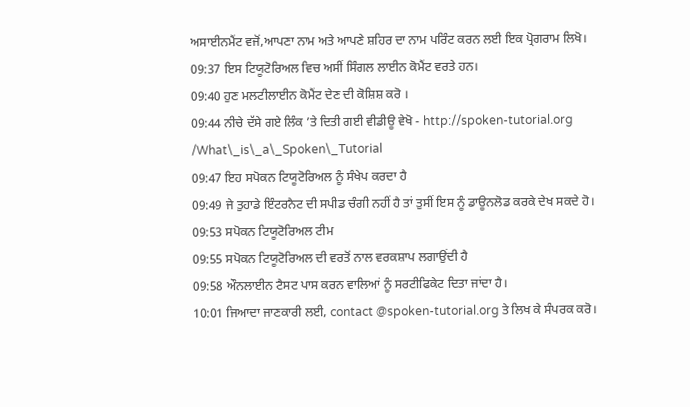ਅਸਾਈਨਮੈਂਟ ਵਜੋਂ,ਆਪਣਾ ਨਾਮ ਅਤੇ ਆਪਣੇ ਸ਼ਹਿਰ ਦਾ ਨਾਮ ਪਰਿੰਟ ਕਰਨ ਲਈ ਇਕ ਪ੍ਰੋਗਰਾਮ ਲਿਖੋ।
09:37 ਇਸ ਟਿਯੂਟੋਰਿਅਲ ਵਿਚ ਅਸੀਂ ਸਿੰਗਲ ਲਾਈਨ ਕੋਮੈਂਟ ਵਰਤੇ ਹਨ।
09:40 ਹੁਣ ਮਲਟੀਲਾਈਨ ਕੋਮੈਂਟ ਦੇਣ ਦੀ ਕੋਸ਼ਿਸ਼ ਕਰੋ ।
09:44 ਨੀਚੇ ਦੱਸੇ ਗਏ ਲਿੰਕ ’ਤੇ ਦਿਤੀ ਗਈ ਵੀਡੀਊ ਵੇਖੋ - http://spoken-tutorial.org /What\_is\_a\_Spoken\_Tutorial
09:47 ਇਹ ਸਪੋਕਨ ਟਿਯੂਟੋਰਿਅਲ ਨੂੰ ਸੰਖੇਪ ਕਰਦਾ ਹੈ
09:49 ਜੇ ਤੁਹਾਡੇ ਇੰਟਰਨੈਟ ਦੀ ਸਪੀਡ ਚੰਗੀ ਨਹੀਂ ਹੈ ਤਾਂ ਤੁਸੀਂ ਇਸ ਨੂੰ ਡਾਊਨਲੋਡ ਕਰਕੇ ਦੇਖ ਸਕਦੇ ਹੋ।
09:53 ਸਪੋਕਨ ਟਿਯੂਟੋਰਿਅਲ ਟੀਮ
09:55 ਸਪੋਕਨ ਟਿਯੂਟੋਰਿਅਲ ਦੀ ਵਰਤੋਂ ਨਾਲ ਵਰਕਸ਼ਾਪ ਲਗਾਉਂਦੀ ਹੈ
09:58 ਔਨਲਾਈਨ ਟੈਸਟ ਪਾਸ ਕਰਨ ਵਾਲਿਆਂ ਨੂੰ ਸਰਟੀਫਿਕੇਟ ਦਿਤਾ ਜਾਂਦਾ ਹੈ।
10:01 ਜਿਆਦਾ ਜਾਣਕਾਰੀ ਲਈ, contact @spoken-tutorial.org ਤੇ ਲਿਖ ਕੇ ਸੰਪਰਕ ਕਰੋ।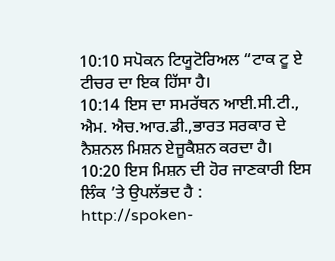10:10 ਸਪੋਕਨ ਟਿਯੂਟੋਰਿਅਲ “ਟਾਕ ਟੂ ਏ ਟੀਚਰ ਦਾ ਇਕ ਹਿੱਸਾ ਹੈ।
10:14 ਇਸ ਦਾ ਸਮਰੱਥਨ ਆਈ.ਸੀ.ਟੀ., ਐਮ. ਐਚ.ਆਰ.ਡੀ.,ਭਾਰਤ ਸਰਕਾਰ ਦੇ ਨੈਸ਼ਨਲ ਮਿਸ਼ਨ ਏਜੂਕੈਸ਼ਨ ਕਰਦਾ ਹੈ।
10:20 ਇਸ ਮਿਸ਼ਨ ਦੀ ਹੋਰ ਜਾਣਕਾਰੀ ਇਸ ਲਿੰਕ ’ਤੇ ਉਪਲੱਭਦ ਹੈ : http://spoken-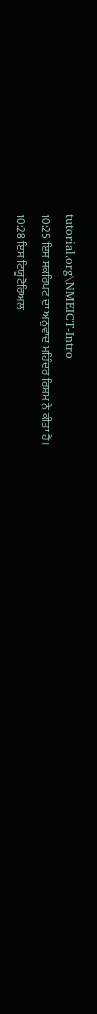tutorial.org\NMEICT-Intro
10:25 ਇਸ ਸਕਰਿਪਟ ਦਾ ਅਨੁਵਾਦ ਮਹਿੰਦਰ ਰਿਸ਼ਮ ਨੇ ਕੀਤਾ ਹੈ।
10:28 ਇਸ ਟਿਯੂਟੋਰਿਅਲ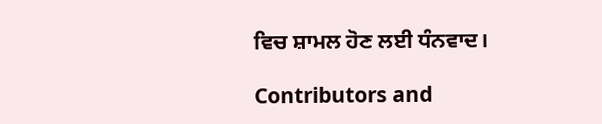ਵਿਚ ਸ਼ਾਮਲ ਹੋਣ ਲਈ ਧੰਨਵਾਦ।

Contributors and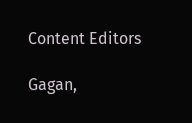Content Editors

Gagan,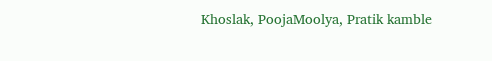Khoslak, PoojaMoolya, Pratik kamble